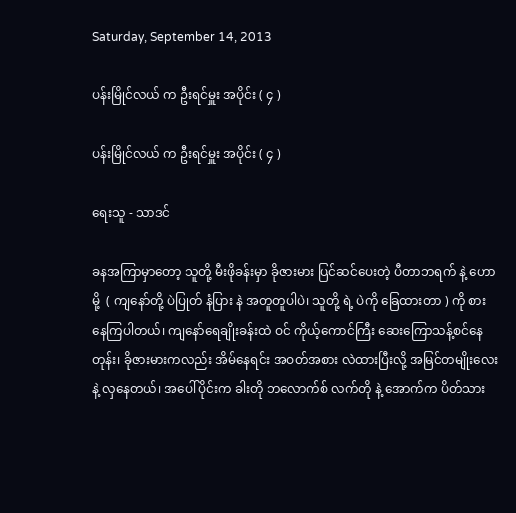Saturday, September 14, 2013

ပန်းမြိုင်လယ် က ဦးရင်မှူး အပိုင်း ( ၄ )

ပန်းမြိုင်လယ် က ဦးရင်မှူး အပိုင်း ( ၄ )

ရေးသူ - သာဒင်

ခနအကြာမှာတော့ သူတို့ မီးဖိုခန်းမှာ ခိုဇားမား ပြင်ဆင်ပေးတဲ့ ပီတာဘရက် နဲ့ ဟောမို့  ( ကျနော်တို့ ပဲပြုတ် နံပြား နဲ အတူတူပါပဲ၊ သူတို့ ရဲ့ ပဲကို ခြေထားတာ ) ကို စားနေကြပါတယ်၊ ကျနော်ရေချိုးခန်းထဲ ဝင် ကိုယ့်ကောင်ကြီး ဆေးကြောသန့်စင်နေတုန်း၊ ခိုဇားမားကလည်း အိမ်နေရင်း အဝတ်အစား လဲထားပြီးလို့ အမြင်တမျိုးလေး နဲ့ လှနေတယ်၊ အပေါ်ပိုင်းက ခါးတို ဘလောက်စ် လက်တို နဲ့ အောက်က ပိတ်သား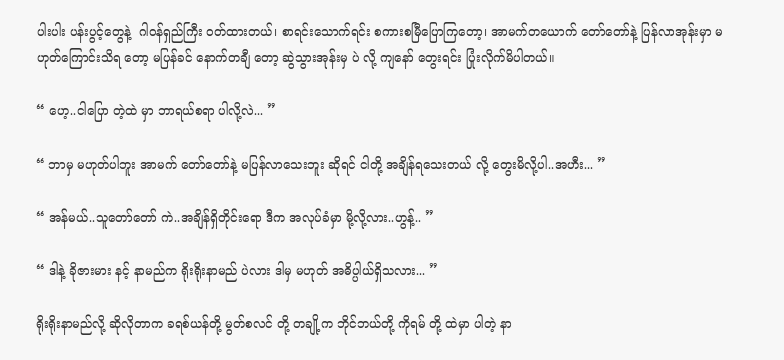ပါးပါး ပန်းပွင့်တွေနဲ့  ဂါဝန်ရှည်ကြီး ဝတ်ထားတယ်၊ စာရင်းသောက်ရင်း စကားစမြီပြောကြတော့၊ အာမက်တယောက် တော်တော်နဲ့ ပြန်လာအုန်းမှာ မဟုတ်ကြောင်းသိရ တော့ မပြန်ခင် နောက်တချီ တော့ ဆွဲသွားအုန်းမှ ပဲ လို့ ကျနော် တွေးရင်း ပြုံးလိုက်မိပါတယ်။

“ ဟေ့..ငါပြော တဲ့ထဲ မှာ ဘာရယ်စရာ ပါလို့လဲ... ”

“ ဘာမှ မဟုတ်ပါဘူး အာမက် တော်တော်နဲ့ မပြန်လာသေးဘူး ဆိုရင် ငါတို့ အချိန်ရသေးတယ် လို့ တွေးမိလို့ပါ..အဟီး... ”

“ အန်မယ်..သူတော်တော် ကဲ..အချိန်ရှိတိုင်းရော ဒီက အလုပ်ခံမှာ မို့လို့လား..ဟွန့်.. ”

“ ဒါနဲ့ ခိုဇားမား နင့် နာမည်က ရိုးရိုးနာမည် ပဲလား ဒါမှ မဟုတ် အဓိပ္ပါယ်ရှိသလား... ”

ရိုးရိုးနာမည်လို့ ဆိုလိုတာက ခရစ်ယန်တို့ မွတ်စလင် တို့ တချို့က ဘိုင်ဘယ်တို့ ကိုရမ် တို့ ထဲမှာ ပါတဲ့ နာ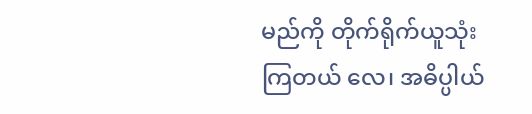မည်ကို တိုက်ရိုက်ယူသုံးကြတယ် လေ၊ အဓိပ္ပါယ်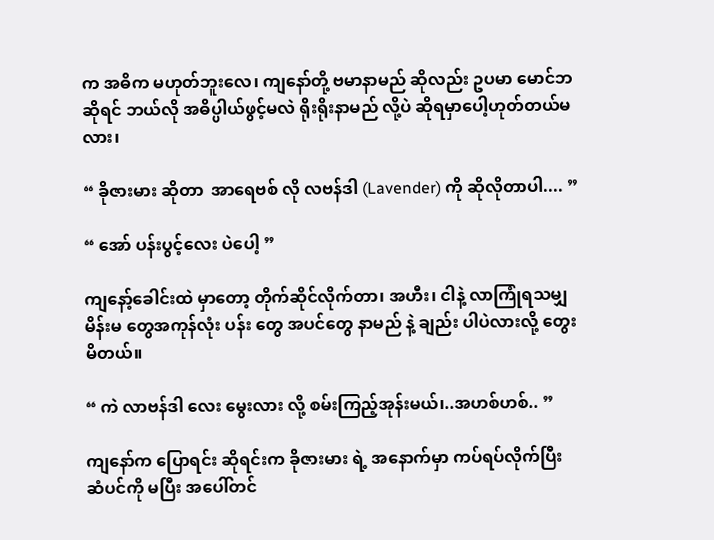က အဓိက မဟုတ်ဘူးလေ၊ ကျနော်တို့ ဗမာနာမည် ဆိုလည်း ဥပမာ မောင်ဘ ဆိုရင် ဘယ်လို အဓိပ္ပါယ်ဖွင့်မလဲ ရိုးရိုးနာမည် လို့ပဲ ဆိုရမှာပေါ့ဟုတ်တယ်မလား၊

“ ခိုဇားမား ဆိုတာ  အာရေဗစ် လို လဗန်ဒါ (Lavender) ကို ဆိုလိုတာပါ.... ”

“ အော် ပန်းပွင့်လေး ပဲပေါ့ ”

ကျနော့်ခေါင်းထဲ မှာတော့ တိုက်ဆိုင်လိုက်တာ၊ အဟီး၊ ငါနဲ့ လာကြုံရသမျှ မိန်းမ တွေအကုန်လုံး ပန်း တွေ အပင်တွေ နာမည် နဲ့ ချည်း ပါပဲလားလို့ တွေးမိတယ်။

“ ကဲ လာဗန်ဒါ လေး မွေးလား လို့ စမ်းကြည့်အုန်းမယ်၊..အဟစ်ဟစ်.. ”

ကျနော်က ပြောရင်း ဆိုရင်းက ခိုဇားမား ရဲ့ အနောက်မှာ ကပ်ရပ်လိုက်ပြီး ဆံပင်ကို မပြီး အပေါ်တင်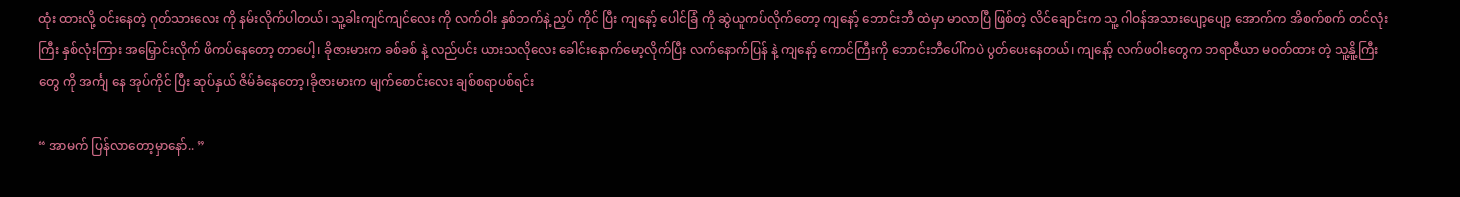ထုံး ထားလို့ ဝင်းနေတဲ့ ဂုတ်သားလေး ကို နမ်းလိုက်ပါတယ်၊ သူ့ခါးကျင်ကျင်လေး ကို လက်ဝါး နှစ်ဘက်နဲ့ ညှပ် ကိုင် ပြီး ကျနော့် ပေါင်ခြံ ကို ဆွဲယူကပ်လိုက်တော့ ကျနော့် ဘောင်းဘီ ထဲမှာ မာလာပြီ ဖြစ်တဲ့ လိင်ချောင်းက သူ့ ဂါဝန်အသားပျော့ပျော့ အောက်က အိစက်စက် တင်လုံး ကြီး နှစ်လုံးကြား အမြှောင်းလိုက် ဖိကပ်နေတော့ တာပေါ့၊ ခိုဇားမားက ခစ်ခစ် နဲ့ လည်ပင်း ယားသလိုလေး ခေါင်းနောက်မော့လိုက်ပြီး လက်နောက်ပြန် နဲ့ ကျနော့် ကောင်ကြီးကို ဘောင်းဘီပေါ်ကပဲ ပွတ်ပေးနေတယ်၊ ကျနော့် လက်ဖဝါးတွေက ဘရာဇီယာ မဝတ်ထား တဲ့ သူ့နိူ့ကြီးတွေ ကို အင်္ကျ နေ အုပ်ကိုင် ပြီး ဆုပ်နှယ် ဇိမ်ခံနေတော့၊ခိုဇားမားက မျက်စောင်းလေး ချစ်စရာပစ်ရင်း

“ အာမက် ပြန်လာတော့မှာနော်.. ”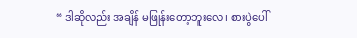“ ဒါဆိုလည်း အချိန် မဖြုန်းတော့ဘူးလေ၊ စားပွဲပေါ်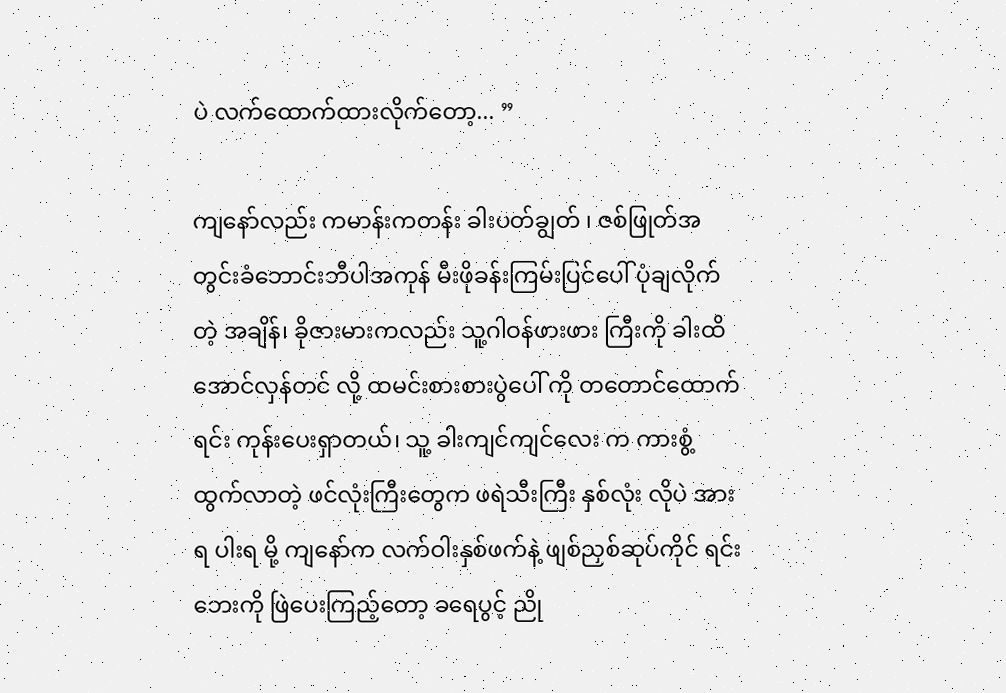ပဲ လက်ထောက်ထားလိုက်တော့... ”

ကျနော်လည်း ကမာန်းကတန်း ခါးပတ်ချွတ် ၊ ဇစ်ဖြုတ်အတွင်းခံဘောင်းဘီပါအကုန် မီးဖိုခန်းကြမ်းပြင်ပေါ် ပုံချလိုက်တဲ့ အချိန်၊ ခိုဇားမားကလည်း သူ့ဂါဝန်ဖားဖား ကြီးကို ခါးထိအောင်လှန်တင် လို့ ထမင်းစားစားပွဲပေါ် ကို တတောင်ထောက်ရင်း ကုန်းပေးရှာတယ်၊ သူ့ ခါးကျင်ကျင်လေး က ကားစွံ့ ထွက်လာတဲ့ ဖင်လုံးကြီးတွေက ဖရဲသီးကြီး နှစ်လုံး လိုပဲ အားရ ပါးရ မို့ ကျနော်က လက်ဝါးနှစ်ဖက်နဲ့ ဖျစ်ညှစ်ဆုပ်ကိုင် ရင်း ဘေးကို ဖြဲပေးကြည့်တော့ ခရေပွင့် ညို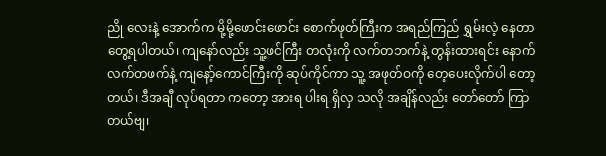ညို လေးနဲ့ အောက်က မို့မို့ဖောင်းဖောင်း စောက်ဖုတ်ကြီးက အရည်ကြည် ရွှမ်းလဲ့ နေတာ တွေ့ရပါတယ်၊ ကျနော်လည်း သူ့ဖင်ကြီး တလုံးကို လက်တဘက်နဲ့ တွန်းထားရင်း နောက်လက်တဖက်နဲ့ ကျနော့်ကောင်ကြီးကို ဆုပ်ကိုင်ကာ သူ့ အဖုတ်ဝကို တေ့ပေးလိုက်ပါ တော့တယ်၊ ဒီအချီ လုပ်ရတာ ကတော့ အားရ ပါးရ ရှိလှ သလို အချိန်လည်း တော်တော် ကြာတယ်ဗျ၊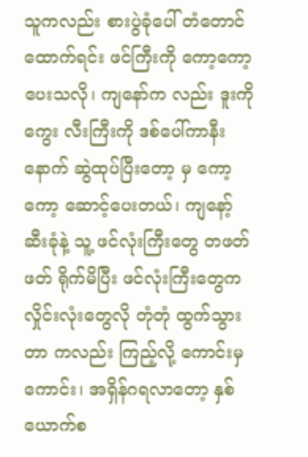သူကလည်း စားပွဲခုံပေါ် တံတောင်ထောက်ရင်း ဖင်ကြီးကို ကော့ကော့ပေးသလို၊ ကျနော်က လည်း ဒူးကို ကွေး လီးကြီးကို ဒစ်ပေါ်ကာနီးနောက် ဆွဲထုပ်ပြီးတော့ မှ ကော့ကော့ ဆောင့်ပေးတယ်၊ ကျနော့် ဆီးခုံနဲ့ သူ့ ဖင်လုံးကြီးတွေ တဖတ်ဖတ် ရိုက်မိပြီး ဖင်လုံးကြီးတွေက လှိုင်းလုံးတွေလို တုံတုံ ထွက်သွားတာ ကလည်း ကြည့်လို့ ကောင်းမှ ကောင်း၊ အရှိန်ဂရလာတော့ နှစ်ယောက်စ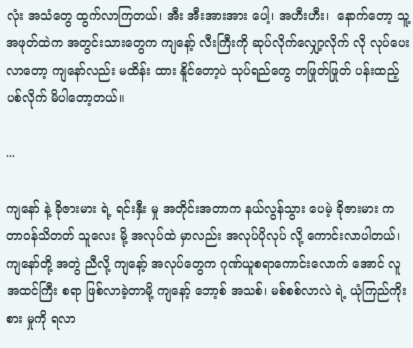လုံး အသံတွေ ထွက်လာကြတယ်၊ အီး အီးအားအား ပေါ့၊ အဟီးဟီး၊  နောက်တော့ သူ့ အဖုတ်ထဲက အတွင်းသားတွေက ကျနော့် လီးကြီးကို ဆုပ်လိုက်လျှော့လိုက် လို လုပ်ပေးလာတော့ ကျနော်လည်း မထိန်း ထား နိူင်တော့ပဲ သုပ်ရည်တွေ တဖြုတ်ဖြုတ် ပန်းထည့်ပစ်လိုက် မိပါတော့တယ်။

...

ကျနော် နဲ့ ခိုဇားမား ရဲ့ ရင်းနှီး မှု အတိုင်းအတာက နယ်လွန်သွား ပေမဲ့ ခိုဇားမား က တာဝန်သိတတ် သူလေး မို့ အလုပ်ထဲ မှာလည်း အလုပ်ပိုလုပ် လို့ ကောင်းလာပါတယ်၊ ကျနော်တို့ အတွဲ ညီလို့ ကျနော့် အလုပ်တွေက ဂုဏ်ယူစရာကောင်းလောက် အောင် လူအထင်ကြီး စရာ ဖြစ်လာခဲ့တာမို့ ကျနော့် ဘော့စ် အသစ်၊ မစ်စစ်လာလဲ ရဲ့ ယုံကြည်ကိုးစား မှုကို ရလာ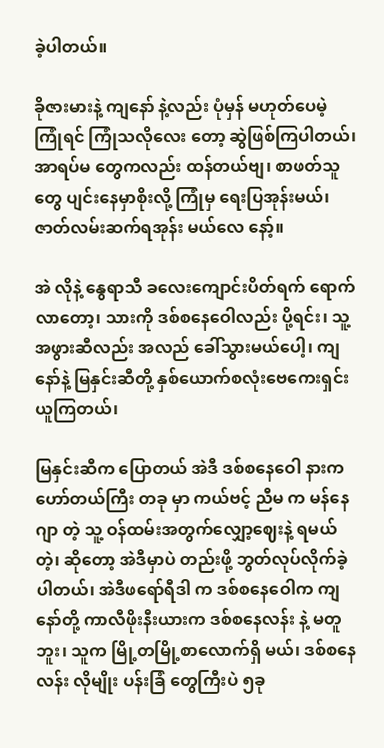ခဲ့ပါတယ်။

ခိုဇားမားနဲ့ ကျနော် နဲ့လည်း ပုံမှန် မဟုတ်ပေမဲ့ ကြုံရင် ကြုံသလိုလေး တော့ ဆွဲဖြစ်ကြပါတယ်၊  အာရပ်မ တွေကလည်း ထန်တယ်ဗျ၊ စာဖတ်သူတွေ ပျင်းနေမှာစိုးလို့ ကြုံမှ ရေးပြအုန်းမယ်၊ ဇာတ်လမ်းဆက်ရအုန်း မယ်လေ နော့်။

အဲ လိုနဲ့ နွေရာသီ ခလေးကျောင်းပိတ်ရက် ရောက်လာတော့၊ သားကို ဒစ်စနေဝေါလည်း ပို့ရင်း၊ သူ့အဖွားဆီလည်း အလည် ခေါ်သွားမယ်ပေါ့၊ ကျနော်နဲ့ မြနှင်းဆီတို့ နှစ်ယောက်စလုံးဗေကေးရှင်း ယူကြတယ်၊

မြနှင်းဆီက ပြောတယ် အဲဒီ ဒစ်စနေဝေါ နားက ဟော်တယ်ကြီး တခု မှာ ကယ်ဗင့် ညီမ က မန်နေဂျာ တဲ့ သူ့ ဝန်ထမ်းအတွက်လျှော့ဈေးနဲ့ ရမယ်တဲ့၊ ဆိုတော့ အဲဒီမှာပဲ တည်းဖို့ ဘွတ်လုပ်လိုက်ခဲ့ပါတယ်၊ အဲဒီဖရော်ရီဒါ က ဒစ်စနေဝေါက ကျနော်တို့ ကာလီဖိုးနီးယားက ဒစ်စနေလန်း နဲ့ မတူဘူး၊ သူက မြို့တမြို့စာလောက်ရှိ မယ်၊ ဒစ်စနေလန်း လိုမျိုး ပန်းခြံ တွေကြီးပဲ ၅ခု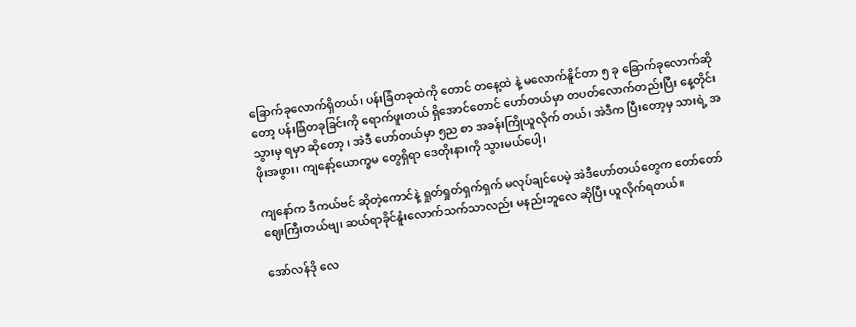ခြောက်ခုလောက်ရှိတယ်၊ ပန်းခြံတခုထဲကို တောင် တနေ့ထဲ နဲ့ မလောက်နိူင်တာ ၅ ခု ခြောက်ခုလောက်ဆိုတော့ ပန်းခြံတခုခြင်းကို ရောက်ဖူးတယ် ရှိအောင်တောင် ဟော်တယ်မှာ တပတ်လောက်တည်းပြီး နေ့တိုင်း သွားမှ ရမှာ ဆိုတော့ ၊ အဲဒီ ဟော်တယ်မှာ ၅ည စာ အခန်းကြိုယူလိုက် တယ်၊ အဲဒီက ပြီးတော့မှ သားရဲ့ အဖိုးအဖွား၊ ကျနော့်ယောက္ခမ တွေရှိရာ ဒေတိုးနားကို သွားမယ်ပေါ့၊

ကျနော်က ဒီကယ်ဗင် ဆိုတဲ့ကောင်နဲ့ ရှုတ်ရှုတ်ရှက်ရှက် မလုပ်ချင်ပေမဲ့ အဲဒီဟော်တယ်တွေက တော်တော် ဈေးကြီးတယ်ဗျ၊ ဆယ်ရာခိုင်နူံးလောက်သက်သာလည်း မနည်းဘူလေ ဆိုပြီး ယူလိုက်ရတယ်။

အော်လန်ဒို လေ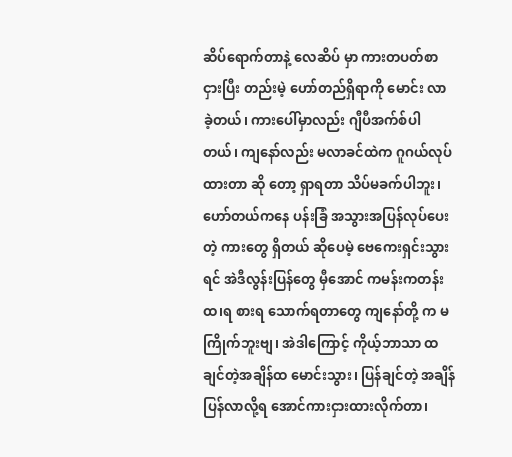ဆိပ်ရောက်တာနဲ့ လေဆိပ် မှာ ကားတပတ်စာ ငှားပြီး တည်းမဲ့ ဟော်တည်ရှိရာကို မောင်း လာခဲ့တယ်၊ ကားပေါ်မှာလည်း ဂျီပီအက်စ်ပါတယ်၊ ကျနော်လည်း မလာခင်ထဲက ဂူဂယ်လုပ်ထားတာ ဆို တော့ ရှာရတာ သိပ်မခက်ပါဘူး၊ ဟော်တယ်ကနေ ပန်းခြံ အသွားအပြန်လုပ်ပေးတဲ့ ကားတွေ ရှိတယ် ဆိုပေမဲ့ ဗေကေးရှင်းသွားရင် အဲဒီလွန်းပြန်တွေ မှီအောင် ကမန်းကတန်းထ၊ရ စားရ သောက်ရတာတွေ ကျနော်တို့ က မကြိုက်ဘူးဗျ၊ အဲဒါကြောင့် ကိုယ့်ဘာသာ ထချင်တဲ့အချိန်ထ မောင်းသွား၊ ပြန်ချင်တဲ့ အချိန်ပြန်လာလို့ရ အောင်ကားငှားထားလိုက်တာ၊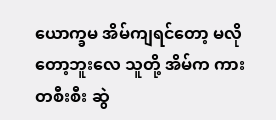ယောက္ခမ အိမ်ကျရင်တော့ မလိုတော့ဘူးလေ သူတို့ အိမ်က ကားတစီးစီး ဆွဲ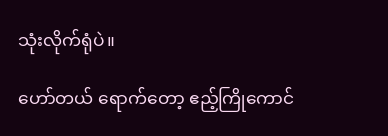သုံးလိုက်ရုံပဲ။

ဟော်တယ် ရောက်တော့ ဧည့်ကြိုကောင်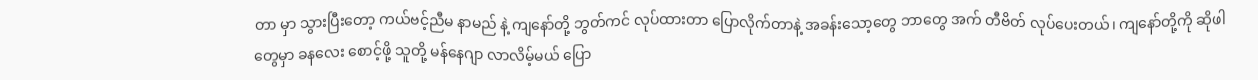တာ မှာ သွားပြီးတော့ ကယ်ဗင့်ညီမ နာမည် နဲ့ ကျနော်တို့ ဘွတ်ကင် လုပ်ထားတာ ပြောလိုက်တာနဲ့ အခန်းသော့တွေ ဘာတွေ အက် တီဗိတ် လုပ်ပေးတယ်၊ ကျနော်တို့ကို ဆိုဖါ တွေမှာ ခနလေး စောင့်ဖို့ သူတို့ မန်နေဂျာ လာလိမ့်မယ် ပြော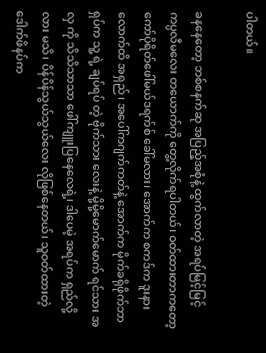ပါတယ်။

ခနနေတော့ ဘစ်စနက်ဆု အပြည့်အစုံနဲ့ ထွက်လာတဲ့ အရပ်မြင့်မြင့် ကပ္ပလီမလေး တယောက်ကို တွေ့လိုက်ရပါတယ်၊ ဝတ်ထားတာကတော့ ကော်ပိုရိတ်ဖေါ်မယ်ဒရက်စ် ခေါ်မလား၊ အောက်က စကဒ်က ဒူးနားလောက်ထိ အရှည်၊ အပေါ်ကဂျက်ကတ်နဲ့ အောက်က မိုက်ခရိုဖိုက်ဘာရှပ်က သူ့ ရဲ့ ချပ်ရပ် တဲ့ ဗိုက်သား လေးနဲ့ မို့မို့မောက်မောက် ရင်သား အလှ ကို သိသိသာသာ ဖေါ်ကျူးပြနေလေရဲ့၊ ဒါပေမဲ့ အရပ်က ရှည်လို့လား မသိ၊ ပိန်ပိန်သွယ်သွယ်လေး လိုဖြစ်နေတယ်၊ သူဝတ်ထားတဲ့ ဒေါက်ဖိနပ်က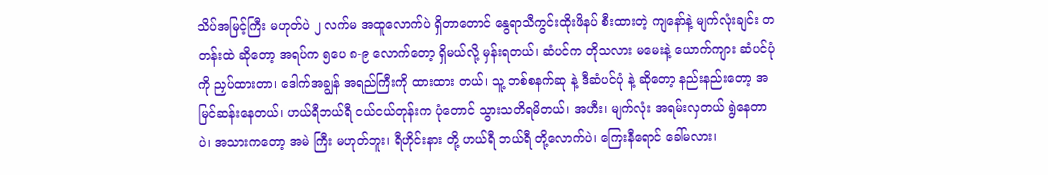သိပ်အမြင့်ကြီး မဟုတ်ပဲ ၂ လက်မ အထူလောက်ပဲ ရှိတာတောင် နွေရာသီကွင်းထိုးဖိနပ် စီးထားတဲ့ ကျနော်နဲ့ မျက်လုံးချင်း တတန်းထဲ ဆိုတော့ အရပ်က ၅ပေ ၈-၉ လောက်တော့ ရှိမယ်လို့ မှန်းရတယ်၊ ဆံပင်က တိုသလား မမေးနဲ့ ယောက်ကျား ဆံပင်ပုံ ကို ညှပ်ထားတာ၊ ဒေါက်အချွန် အရည်ကြီးကို ထားထား တယ်၊ သူ့ ဘစ်စနက်ဆု နဲ့ ဒီဆံပင်ပုံ နဲ့ ဆိုတော့ နည်းနည်းတော့ အမြင်ဆန်းနေတယ်၊ ဟယ်ရီဘယ်ရီ ငယ်ငယ်တုန်းက ပုံတောင် သွားသတိရမိတယ်၊ အဟီး၊ မျက်လုံး အရမ်းလှတယ် ရွဲနေတာပဲ၊ အသားကတော့ အမဲ ကြီး မဟုတ်ဘူး၊ ရီဟိုင်းနား တို့ ဟယ်ရီ ဘယ်ရီ တို့လောက်ပဲ၊ ကြေးနီရောင် ခေါ်မလား၊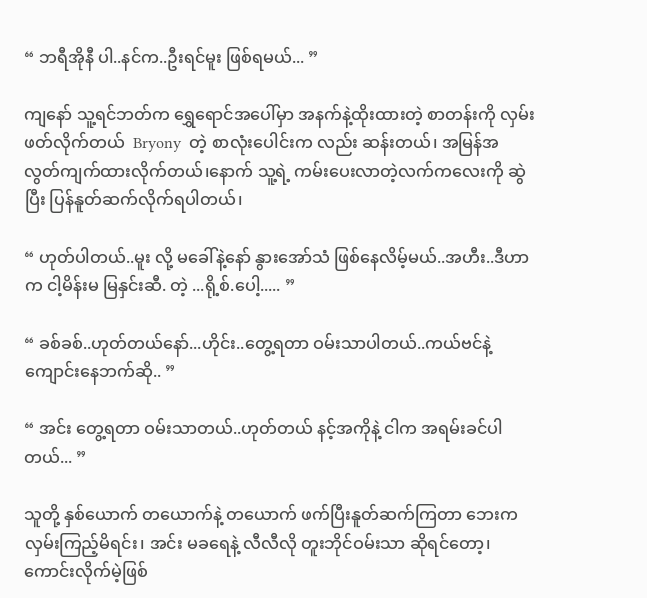“ ဘရီအိုနီ ပါ..နင်က..ဦးရင်မူး ဖြစ်ရမယ်... ”

ကျနော် သူ့ရင်ဘတ်က ရွှေရောင်အပေါ်မှာ အနက်နဲ့ထိုးထားတဲ့ စာတန်းကို လှမ်းဖတ်လိုက်တယ်  Bryony  တဲ့ စာလုံးပေါင်းက လည်း ဆန်းတယ်၊ အမြန်အလွတ်ကျက်ထားလိုက်တယ်၊နောက် သူ့ရဲ့ ကမ်းပေးလာတဲ့လက်ကလေးကို ဆွဲပြီး ပြန်နူတ်ဆက်လိုက်ရပါတယ်၊

“ ဟုတ်ပါတယ်..မူး လို့ မခေါ်နဲ့နော် နွားအော်သံ ဖြစ်နေလိမ့်မယ်..အဟီး..ဒီဟာက ငါ့မိန်းမ မြနှင်းဆီ. တဲ့ ...ရို့စ်.ပေါ့..... ”

“ ခစ်ခစ်..ဟုတ်တယ်နော်...ဟိုင်း..တွေ့ရတာ ဝမ်းသာပါတယ်..ကယ်ဗင်နဲ့ ကျောင်းနေဘက်ဆို.. ”

“ အင်း တွေ့ရတာ ဝမ်းသာတယ်..ဟုတ်တယ် နင့်အကိုနဲ့ ငါက အရမ်းခင်ပါတယ်... ”

သူတို့ နှစ်ယောက် တယောက်နဲ့ တယောက် ဖက်ပြီးနူတ်ဆက်ကြတာ ဘေးက လှမ်းကြည့်မိရင်း၊ အင်း မခရေနဲ့ လီလီလို တူးဘိုင်ဝမ်းသာ ဆိုရင်တော့၊ ကောင်းလိုက်မဲ့ဖြစ်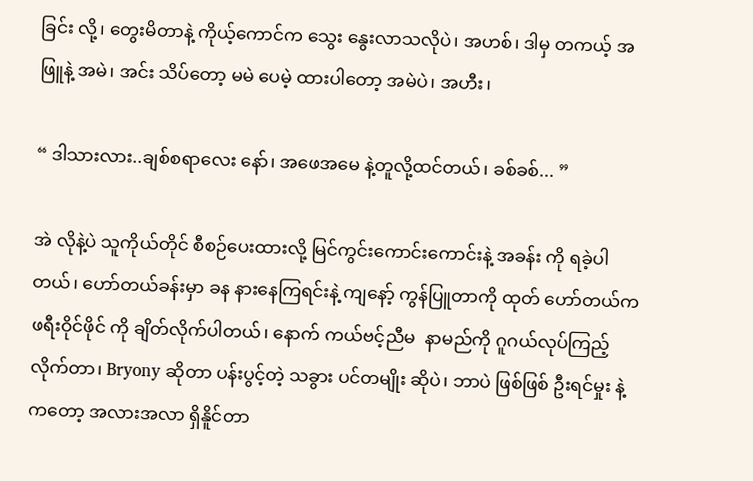ခြင်း လို့၊ တွေးမိတာနဲ့ ကိုယ့်ကောင်က သွေး နွေးလာသလိုပဲ၊ အဟစ်၊ ဒါမှ တကယ့် အဖြူနဲ့ အမဲ၊ အင်း သိပ်တော့ မမဲ ပေမဲ့ ထားပါတော့ အမဲပဲ၊ အဟီး၊

“ ဒါသားလား..ချစ်စရာလေး နော်၊ အဖေအမေ နဲ့တူလို့ထင်တယ်၊ ခစ်ခစ်... ”

အဲ လိုနဲ့ပဲ သူကိုယ်တိုင် စီစဉ်ပေးထားလို့ မြင်ကွင်းကောင်းကောင်းနဲ့ အခန်း ကို ရခဲ့ပါတယ်၊ ဟော်တယ်ခန်းမှာ ခန နားနေကြရင်းနဲ့ ကျနော့် ကွန်ပြူတာကို ထုတ် ဟော်တယ်က ဖရီးဝိုင်ဖိုင် ကို ချိတ်လိုက်ပါတယ်၊ နောက် ကယ်ဗင့်ညီမ  နာမည်ကို ဂူဂယ်လုပ်ကြည့်လိုက်တာ၊ Bryony ဆိုတာ ပန်းပွင့်တဲ့ သခွား ပင်တမျိုး ဆိုပဲ၊ ဘာပဲ ဖြစ်ဖြစ် ဦးရင်မှုး နဲ့ကတော့ အလားအလာ ရှိနိူင်တာ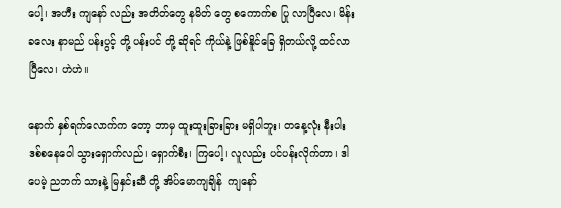ပေါ့၊ အဟီး ကျနော် လည်း အတိတ်တွေ နမိတ် တွေ စကောက်စ ပြု လာပြီလေ၊ မိန်းခလေး နာမည် ပန်းပွင့် တို့ ပန်းပင် တို့ ဆိုရင် ကိုယ်နဲ့ ဖြစ်နိူင်ခြေ ရှိတယ်လို့ ထင်လာပြီလေ၊ ဟဲဟဲ။

နောက် နှစ်ရက်လောက်က တော့ ဘာမှ ထူးထူးခြားခြား မရှိပါဘူး၊ တနေ့လုံး နီးပါး ဒစ်စနေဝေါ သွားရှောက်လည်၊ ရှောက်စီး၊ ကြပေါ့၊ လူလည်း ပင်ပန်းလိုက်တာ၊ ဒါပေမဲ့ ညဘက် သားနဲ့ မြနှင်းဆီ တို့ အိပ်မောကျချိန်  ကျနော်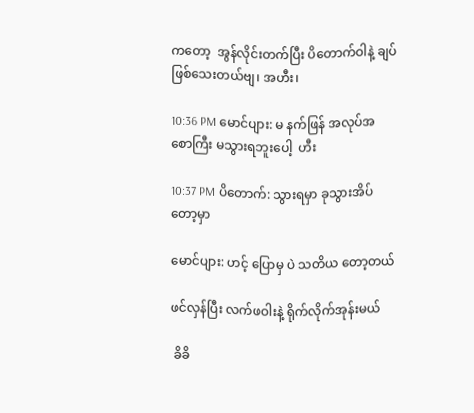ကတော့  အွန်လိုင်းတက်ပြီး ပိတောက်ဝါနဲ့ ချပ်ဖြစ်သေးတယ်ဗျ၊ အဟီး၊

10:36 PM မောင်ပျား: မ နက်ဖြန် အလုပ်အစောကြီး မသွားရဘူးပေါ့  ဟီး

10:37 PM ပိတောက်: သွားရမှာ ခုသွားအိပ်တော့မှာ

မောင်ပျား: ဟင့် ပြောမှ ပဲ သတိယ တော့တယ်

ဖင်လှန်ပြီး လက်ဖဝါးနဲ့ ရိုက်လိုက်အုန်းမယ်

 ခိခိ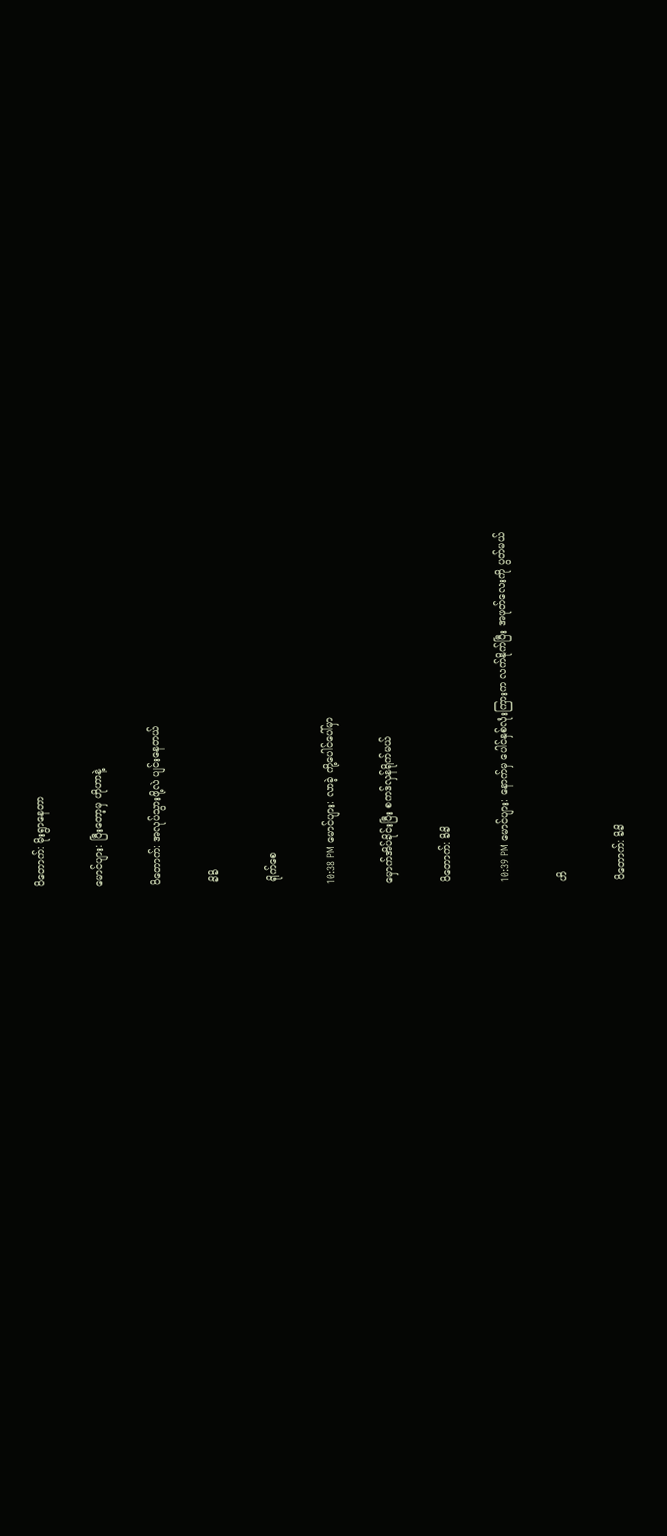ပိတောက်: မိုးရွာနေတာ

မောင်ပျား: ပြီးတော့မှ ဟိုဟာနဲ့

ပိတောက်: အလုပ်သွားဖို့လဲ ပျင်းနေတယ်

 ခိခိ

 ရိုက်စေ

10:38 PM မောင်ပျား: လာခဲ့ ကို့ပေါင်ပေါ်မှာ

မှောက်အိပ်ခိုင်းပြီး စကဒ်လှန်ရိုက်မယ်

ပိတောက်: ခိခိ

10:39 PM မောင်ပျား: နောက်မှ ပေါင်နှစ်လုံးကြားက လက်နိုက်ပြီး အဖုတ်လေးကို ပွတ်မယ်

ဟိ

ပိတောက်: ခိခိ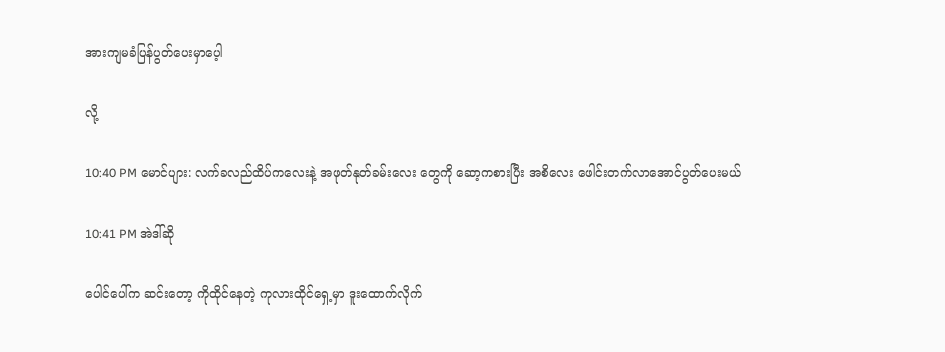အားကျမခံပြန်ပွတ်ပေးမှာပေ့ါ

လို့

10:40 PM မောင်ပျား: လက်ခလည်ထိပ်ကလေးနဲ့ အဖုတ်နုတ်ခမ်းလေး တွေကို ဆော့ကစားပြီး အစိလေး ဖေါင်းတက်လာအောင်ပွတ်ပေးမယ်

10:41 PM အဲဒါ်ဆို

ပေါင်ပေါ်က ဆင်းတော့ ကိုထိုင်နေတဲ့ ကုလားထိုင်ရှေ့မှာ ဒူးထောက်လိုက်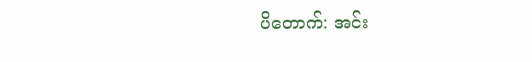ပိတောက်: အင်း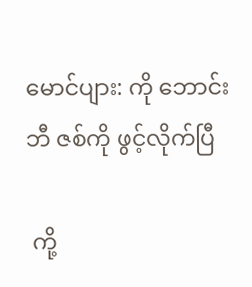မောင်ပျား: ကို ဘောင်းဘီ ဇစ်ကို ဖွင့်လိုက်ပြီ

 ကို့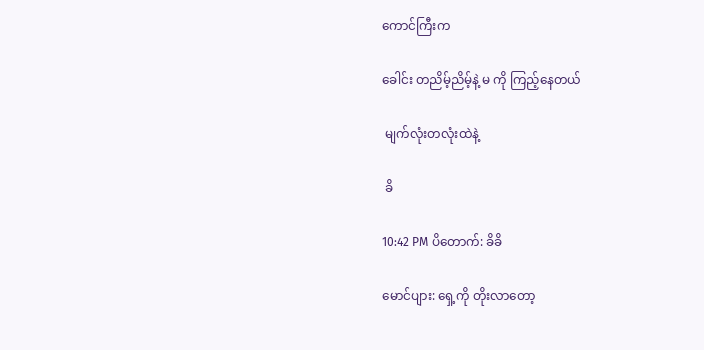ကောင်ကြီးက

ခေါင်း တညိမ့်ညိမ့်နဲ့ မ ကို ကြည့်နေတယ်

 မျက်လုံးတလုံးထဲနဲ့

 ခိ

10:42 PM ပိတောက်: ခိခိ

မောင်ပျား: ရှေ့ကို တိုးလာတော့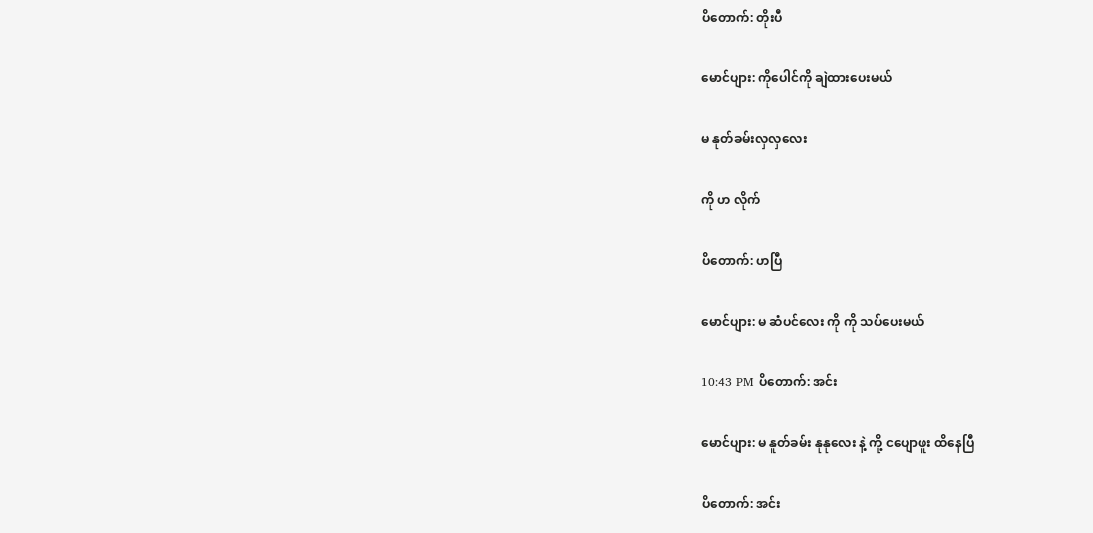ပိတောက်: တိုးပီ

မောင်ပျား: ကိုပေါင်ကို ချဲထားပေးမယ်

မ နုတ်ခမ်းလှလှလေး

ကို ဟ လိုက်

ပိတောက်: ဟပြီ

မောင်ပျား: မ ဆံပင်လေး ကို ကို သပ်ပေးမယ်

10:43 PM ပိတောက်: အင်း

မောင်ပျား: မ နူတ်ခမ်း နုနုလေး နဲ့ ကို့ ငပျောဖူး ထိနေပြီ

ပိတောက်: အင်း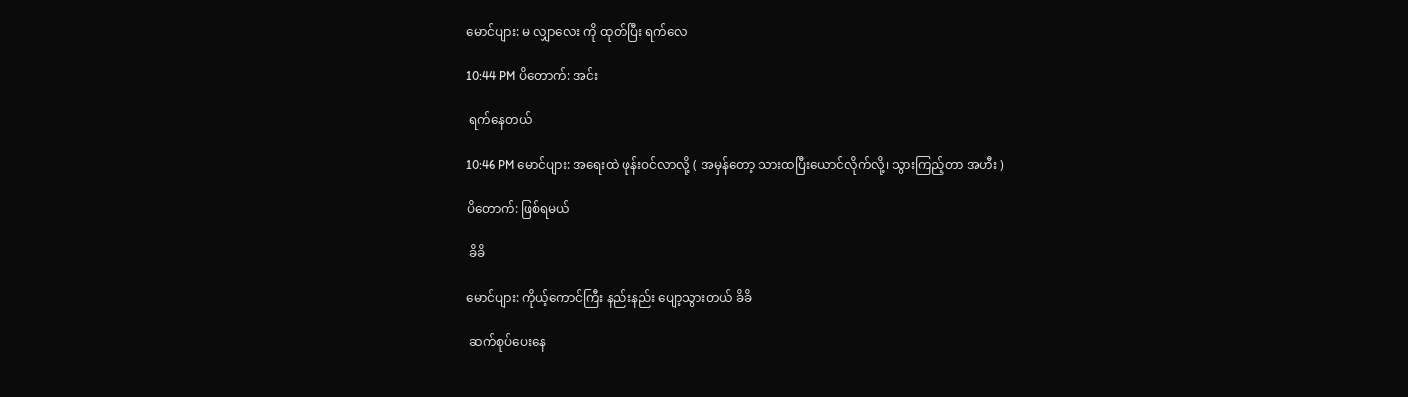မောင်ပျား: မ လျှာလေး ကို ထုတ်ပြီး ရက်လေ

10:44 PM ပိတောက်: အင်း

 ရက်နေတယ်

10:46 PM မောင်ပျား: အရေးထဲ ဖုန်းဝင်လာလို့ ( အမှန်တော့ သားထပြီးယောင်လိုက်လို့၊ သွားကြည့်တာ အဟီး )

ပိတောက်: ဖြစ်ရမယ်

 ခိခိ

မောင်ပျား: ကိုယ့်ကောင်ကြီး နည်းနည်း ပျော့သွားတယ် ခိခိ

 ဆက်စုပ်ပေးနေ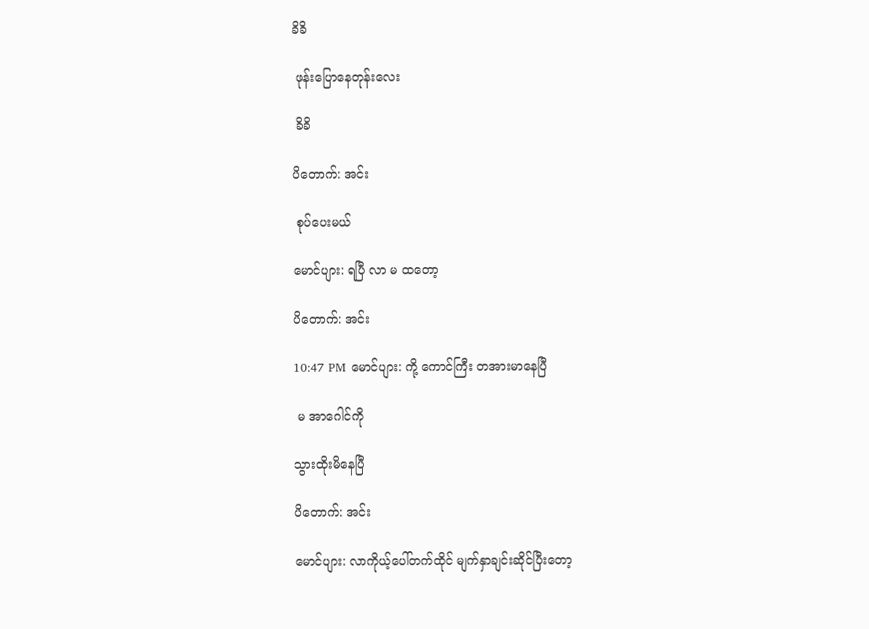ခိခိ

 ဖုန်းပြောနေတုန်းလေး

 ခိခိ

ပိတောက်: အင်း

 စုပ်ပေးမယ်

မောင်ပျား: ရပြီ လာ မ ထတော့

ပိတောက်: အင်း

10:47 PM မောင်ပျား: ကို့ ကောင်ကြီး တအားမာနေပြီ

 မ အာဂေါင်ကို

သွားထိုးမိနေပြီ

ပိတောက်: အင်း

မောင်ပျား: လာကိုယ့်ပေါ်တက်ထိုင် မျက်နှာချင်းဆိုင်ပြီးတော့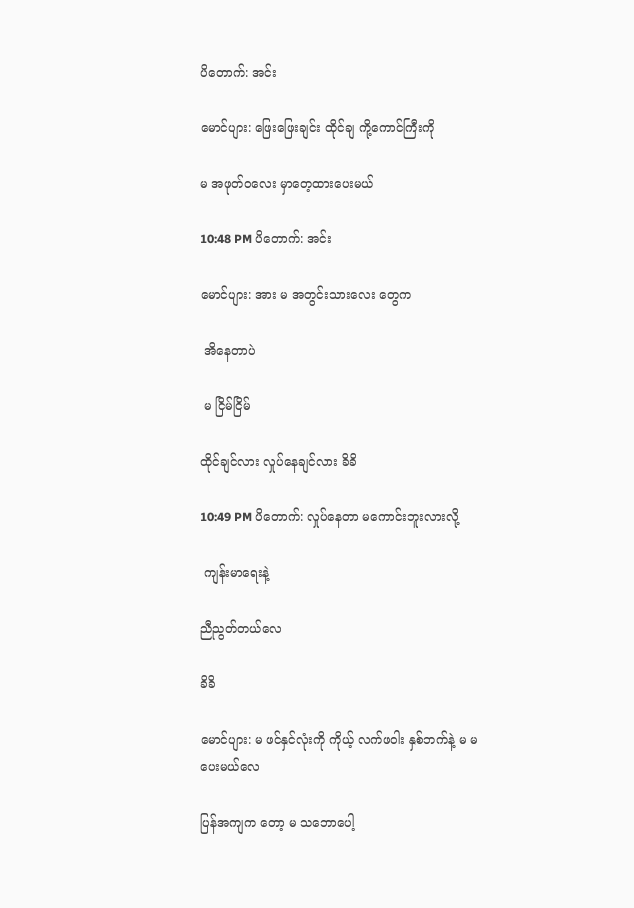ပိတောက်: အင်း

မောင်ပျား: ဖြေးဖြေးချင်း ထိုင်ချ ကို့ကောင်ကြီးကို

မ အဖုတ်ဝလေး မှာတေ့ထားပေးမယ်

10:48 PM ပိတောက်: အင်း

မောင်ပျား: အား မ အတွင်းသားလေး တွေက

 အိနေတာပဲ

 မ ငြိမ်ငြိမ်

ထိုင်ချင်လား လှုပ်နေချင်လား ခိခိ

10:49 PM ပိတောက်: လှုပ်နေတာ မကောင်းဘူးလားလို့

 ကျန်းမာရေးနဲ့

ညီညွတ်တယ်လေ

ခိခိ

မောင်ပျား: မ ဖင်နှင်လုံးကို ကိုယ့် လက်ဖဝါး နှစ်ဘက်နဲ့ မ မ ပေးမယ်လေ

ပြန်အကျက တော့ မ သဘောပေါ့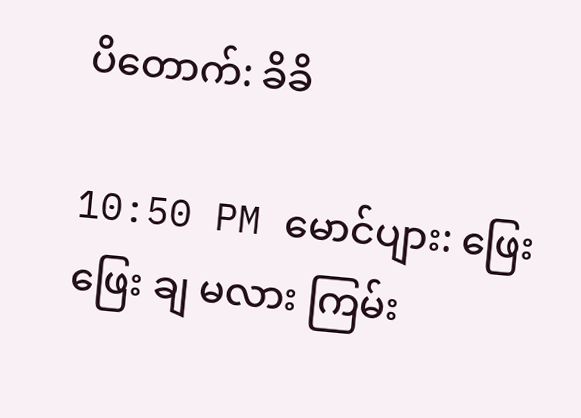ပိတောက်: ခိခိ

10:50 PM မောင်ပျား: ဖြေးဖြေး ချ မလား ကြမ်း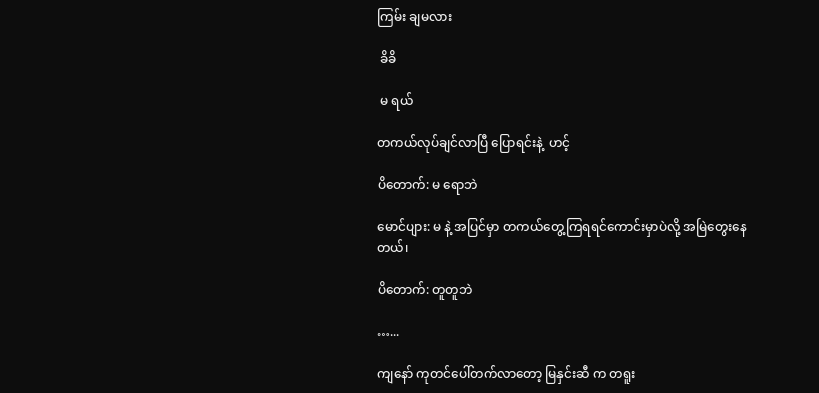ကြမ်း ချမလား

 ခိခိ

 မ ရယ်

တကယ်လုပ်ချင်လာပြီ ပြောရင်းနဲ့  ဟင့်

ပိတောက်: မ ရောဘဲ

မောင်ပျား: မ နဲ့ အပြင်မှာ တကယ်တွေ့ကြရရင်ကောင်းမှာပဲလို့ အမြဲတွေးနေတယ်၊

ပိတောက်: တူတူဘဲ

…...

ကျနော် ကုတင်ပေါ်တက်လာတော့ မြနှင်းဆီ က တရူး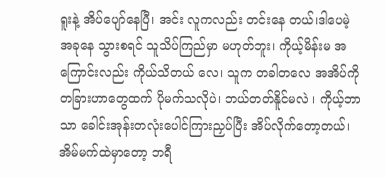ရူးနဲ့ အိပ်ပျော်နေပြီ၊ အင်း လူကလည်း တင်းနေ တယ်၊ဒါပေမဲ့ အခုနေ သွားစရင် သူသိပ်ကြည်မှာ မဟုတ်ဘူး၊ ကိုယ့်မိန်းမ အကြောင်းလည်း ကိုယ်သိတယ် လေ၊ သူက တခါတလေ အအိပ်ကို တခြားဟာတွေထက် ပိုမက်သလိုပဲ၊ ဘယ်တတ်နိူင်မလဲ ၊ ကိုယ့်ဘာသာ ခေါင်းအုန်းတလုံးပေါင်ကြားညှပ်ပြီး အိပ်လိုက်တော့တယ်၊ အိမ်မက်ထဲမှာတော့ ဘရီ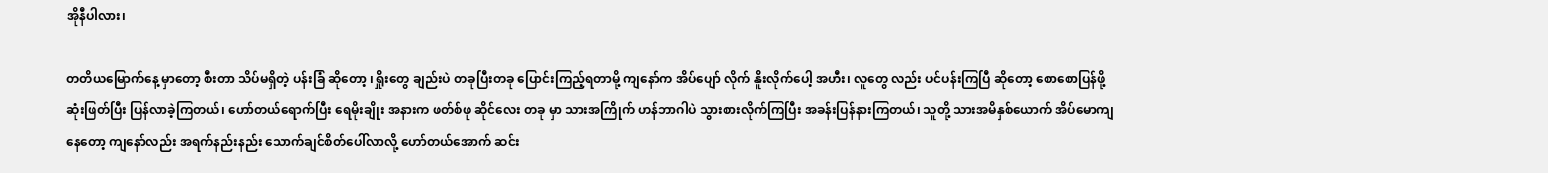အိုနီပါလား၊

တတိယမြောက်နေ့ မှာတော့ စီးတာ သိပ်မရှိတဲ့ ပန်းခြံ ဆိုတော့ ၊ရှိုးတွေ ချည်းပဲ တခုပြီးတခု ပြောင်းကြည့်ရတာမို့ ကျနော်က အိပ်ပျော် လိုက် နိူးလိုက်ပေါ့ အဟီး၊ လူတွေ လည်း ပင်ပန်းကြပြီ ဆိုတော့ စောစောပြန်ဖို့ ဆုံးဖြတ်ပြီး ပြန်လာခဲ့ကြတယ်၊ ဟော်တယ်ရောက်ပြီး ရေမိုးချိုး အနားက ဖတ်စ်ဖု ဆိုင်လေး တခု မှာ သားအကြိုက် ဟန်ဘာဂါပဲ သွားစားလိုက်ကြပြီး အခန်းပြန်နားကြတယ်၊ သူတို့ သားအမိနှစ်ယောက် အိပ်မောကျနေတော့ ကျနော်လည်း အရက်နည်းနည်း သောက်ချင်စိတ်ပေါ်လာလို့ ဟော်တယ်အောက် ဆင်း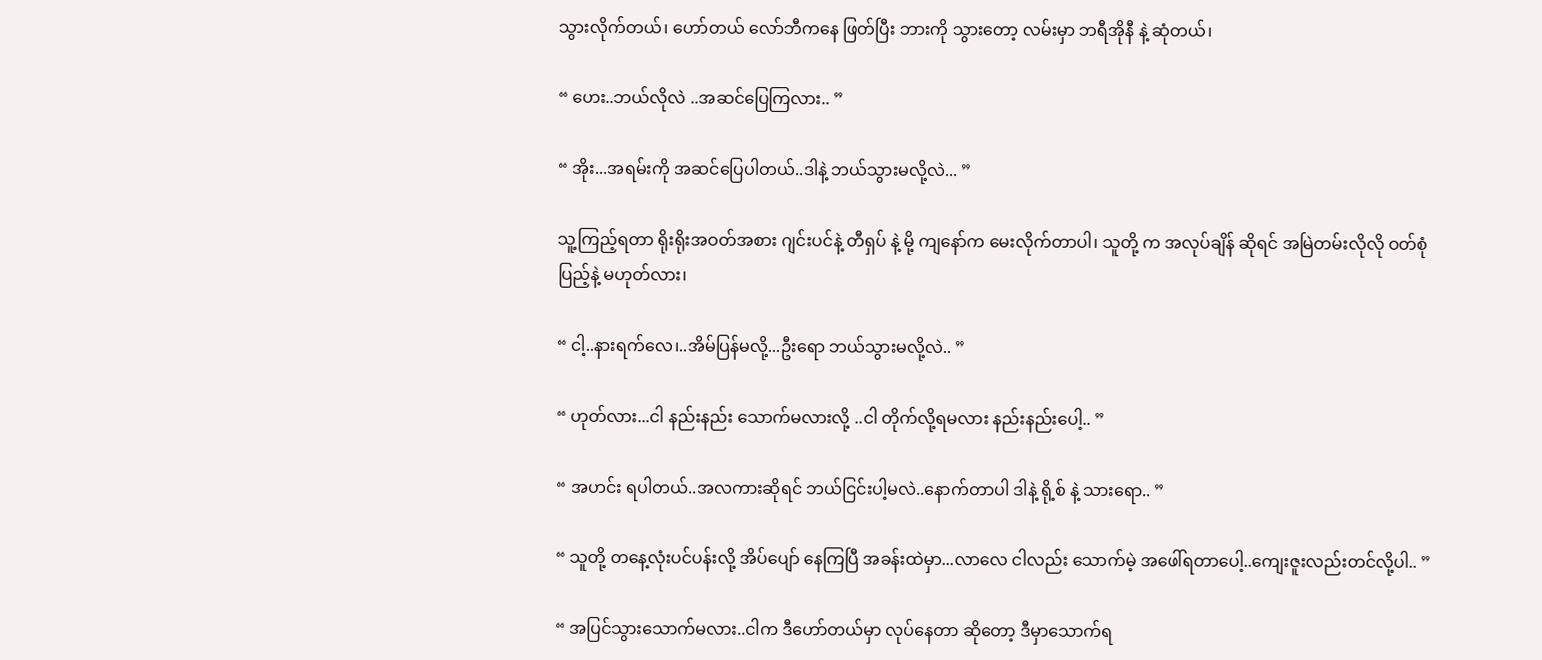သွားလိုက်တယ်၊ ဟော်တယ် လော်ဘီကနေ ဖြတ်ပြီး ဘားကို သွားတော့ လမ်းမှာ ဘရီအိုနီ နဲ့ ဆုံတယ်၊

“ ဟေး..ဘယ်လိုလဲ ..အဆင်ပြေကြလား.. ”

“ အိုး...အရမ်းကို အဆင်ပြေပါတယ်..ဒါနဲ့ ဘယ်သွားမလို့လဲ... ”

သူ့ကြည့်ရတာ ရိုးရိုးအဝတ်အစား ဂျင်းပင်နဲ့ တီရှပ် နဲ့ မို့ ကျနော်က မေးလိုက်တာပါ၊ သူတို့ က အလုပ်ချိန် ဆိုရင် အမြဲတမ်းလိုလို ဝတ်စုံပြည့်နဲ့ မဟုတ်လား၊

“ ငါ့..နားရက်လေ၊..အိမ်ပြန်မလို့...ဦးရော ဘယ်သွားမလို့လဲ.. ”

“ ဟုတ်လား...ငါ နည်းနည်း သောက်မလားလို့ ..ငါ တိုက်လို့ရမလား နည်းနည်းပေါ့.. ”

“ အဟင်း ရပါတယ်..အလကားဆိုရင် ဘယ်ငြင်းပါ့မလဲ..နောက်တာပါ ဒါနဲ့ ရို့စ် နဲ့ သားရော.. ”

“ သူတို့ တနေ့လုံးပင်ပန်းလို့ အိပ်ပျော် နေကြပြီ အခန်းထဲမှာ...လာလေ ငါလည်း သောက်မဲ့ အဖေါ်ရတာပေါ့..ကျေးဇူးလည်းတင်လို့ပါ.. ”

“ အပြင်သွားသောက်မလား..ငါက ဒီဟော်တယ်မှာ လုပ်နေတာ ဆိုတော့ ဒီမှာသောက်ရ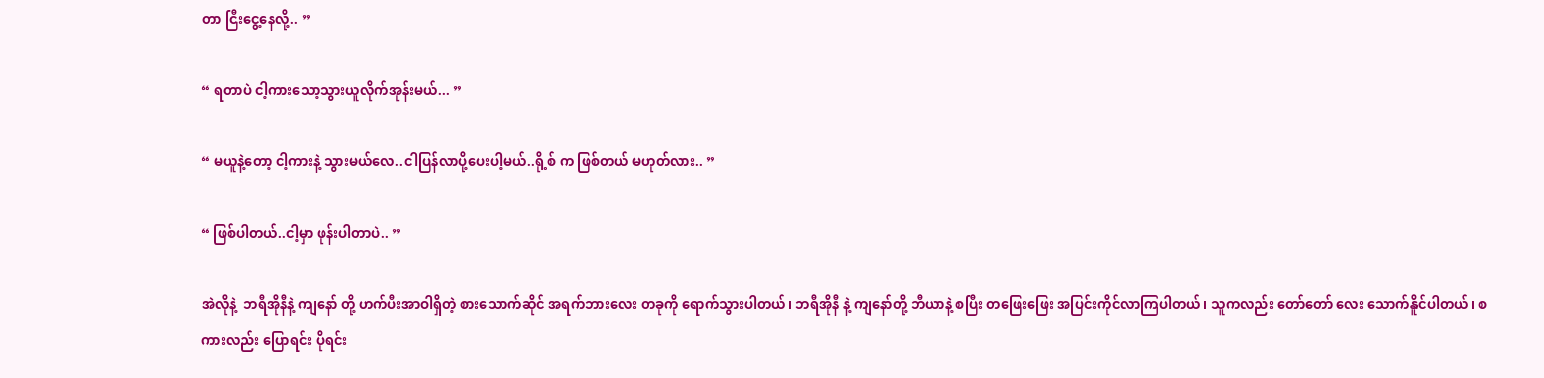တာ ငြီးငွေ့နေလို့.. ”

“ ရတာပဲ ငါ့ကားသော့သွားယူလိုက်အုန်းမယ်... ”

“ မယူနဲ့တော့ ငါ့ကားနဲ့ သွားမယ်လေ..ငါပြန်လာပို့ပေးပါ့မယ်..ရို့စ် က ဖြစ်တယ် မဟုတ်လား.. ”

“ ဖြစ်ပါတယ်..ငါ့မှာ ဖုန်းပါတာပဲ.. ”

အဲလိုနဲ့  ဘရီအိုနီနဲ့ ကျနော် တို့ ဟက်ပီးအာဝါရှိတဲ့ စားသောက်ဆိုင် အရက်ဘားလေး တခုကို ရောက်သွားပါတယ်၊ ဘရီအိုနီ နဲ့ ကျနော်တို့ ဘီယာနဲ့ စပြီး တဖြေးဖြေး အပြင်းကိုင်လာကြပါတယ်၊ သူကလည်း တော်တော် လေး သောက်နိူင်ပါတယ်၊ စကားလည်း ပြောရင်း ပိုရင်း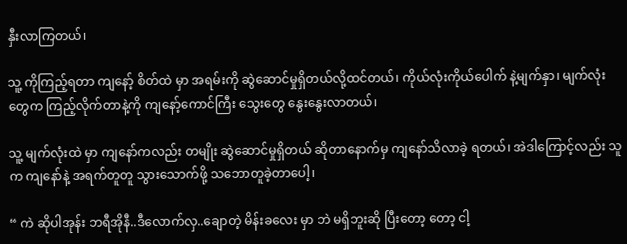နှီးလာကြတယ်၊

သူ့ ကိုကြည့်ရတာ ကျနော့် စိတ်ထဲ မှာ အရမ်းကို ဆွဲဆောင်မှုရှိတယ်လို့ထင်တယ်၊ ကိုယ်လုံးကိုယ်ပေါက် နဲ့မျက်နှာ၊ မျက်လုံးတွေက ကြည့်လိုက်တာနဲ့ကို ကျနော့်ကောင်ကြီး သွေးတွေ နွေးနွေးလာတယ်၊

သူ့ မျက်လုံးထဲ မှာ ကျနော်ကလည်း တမျိုး ဆွဲဆောင်မှုရှိတယ် ဆိုတာနောက်မှ ကျနော်သိလာခဲ့ ရတယ်၊ အဲဒါကြောင့်လည်း သူက ကျနော်နဲ့ အရက်တူတူ သွားသောက်ဖို့ သဘောတူခဲ့တာပေါ့၊

“ ကဲ ဆိုပါအုန်း ဘရီအိုနီ..ဒီလောက်လှ..ချောတဲ့ မိန်းခလေး မှာ ဘဲ မရှိဘူးဆို ပြီးတော့ တော့ ငါ့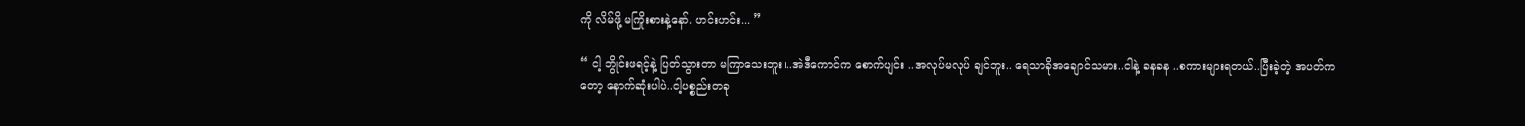ကို လိမ်ဖို့ မကြိုးစားနဲ့နော်. ဟင်းဟင်း... ”

“ ငါ့ ဘွိုင်းဖရင့်နဲ့ ပြတ်သွားတာ မကြာသေးဘူး၊..အဲဒီကောင်က စောက်ပျင်း ..အလုပ်မလုပ် ချင်ဘူး.. ရေသာခိုအချောင်သမား..ငါနဲ့ ခနခန ..စကားများရတယ်..ပြီးခဲ့တဲ့ အပတ်ကတော့ နောက်ဆုံးပါပဲ..ငါ့ပစ္စည်းတခု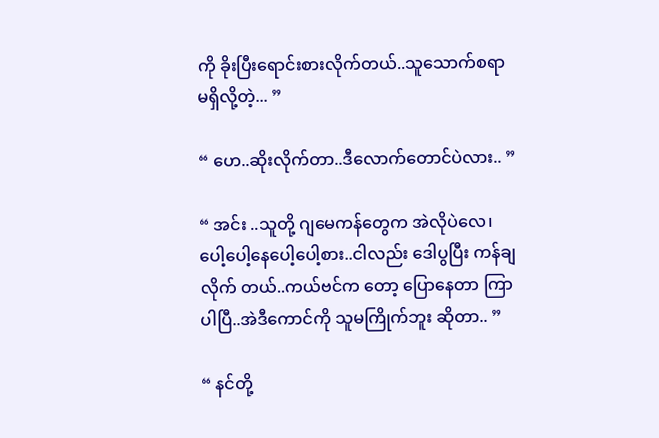ကို ခိုးပြီးရောင်းစားလိုက်တယ်..သူသောက်စရာမရှိလို့တဲ့... ”

“ ဟေ..ဆိုးလိုက်တာ..ဒီလောက်တောင်ပဲလား.. ”

“ အင်း ..သူတို့ ဂျမေကန်တွေက အဲလိုပဲလေ၊ ပေါ့ပေါ့နေပေါ့ပေါ့စား..ငါလည်း ဒေါပွပြီး ကန်ချလိုက် တယ်..ကယ်ဗင်က တော့ ပြောနေတာ ကြာပါပြီ..အဲဒီကောင်ကို သူမကြိုက်ဘူး ဆိုတာ.. ”

“ နင်တို့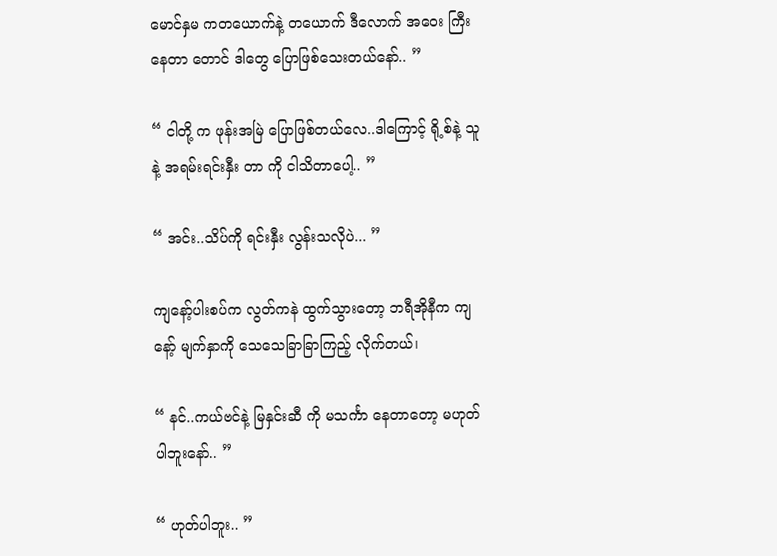မောင်နှမ ကတယောက်နဲ့ တယောက် ဒီလောက် အဝေး ကြီးနေတာ တောင် ဒါတွေ ပြောဖြစ်သေးတယ်နော်.. ”

“ ငါတို့ က ဖုန်းအမြဲ ပြောဖြစ်တယ်လေ..ဒါကြောင့် ရို့စ်နဲ့ သူနဲ့ အရမ်းရင်းနှီး တာ ကို ငါသိတာပေါ့.. ”

“ အင်း..သိပ်ကို ရင်းနှီး လွန်းသလိုပဲ... ”

ကျနော့်ပါးစပ်က လွတ်ကနဲ ထွက်သွားတော့ ဘရီအိုနီက ကျနော့် မျက်နှာကို သေသေခြာခြာကြည့် လိုက်တယ်၊

“ နင်..ကယ်ဗင်နဲ့ မြနှင်းဆီ ကို မသင်္ကာ နေတာတော့ မဟုတ်ပါဘူးနော်.. ”

“ ဟုတ်ပါဘူး.. ”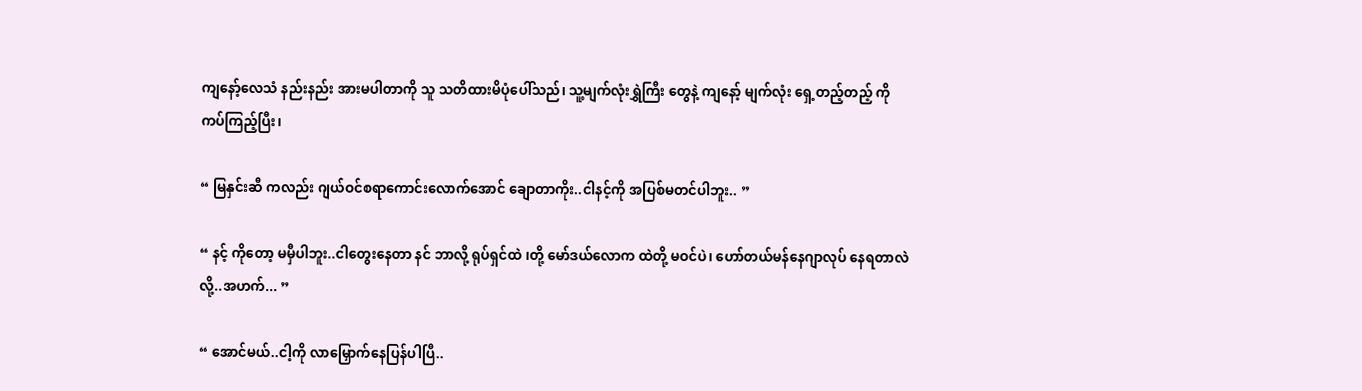ကျနော့်လေသံ နည်းနည်း အားမပါတာကို သူ သတိထားမိပုံပေါ်သည်၊ သူ့မျက်လုံးရွှဲကြီး တွေနဲ့ ကျနော့် မျက်လုံး ရှေ့တည့်တည့် ကို ကပ်ကြည့်ပြီး၊

“ မြနှင်းဆီ ကလည်း ဂျယ်ဝင်စရာကောင်းလောက်အောင် ချောတာကိုး..ငါနင့်ကို အပြစ်မတင်ပါဘူး.. ”

“ နင့် ကိုတော့ မမှီပါဘူး..ငါတွေးနေတာ နင် ဘာလို့ ရုပ်ရှင်ထဲ ၊တို့ မော်ဒယ်လောက ထဲတို့ မဝင်ပဲ၊ ဟော်တယ်မန်နေဂျာလုပ် နေရတာလဲလို့..အဟက်... ”

“ အောင်မယ်..ငါ့ကို လာမြှောက်နေပြန်ပါပြီ..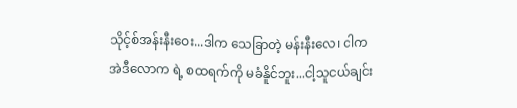သိုင့်စ်အန်းနီးဝေး...ဒါက သေခြာတဲ့ မန်းနီးလေ၊ ငါက အဲဒီလောက ရဲ့ စထရက်ကို မခံနိူင်ဘူး...ငါ့သူငယ်ချင်း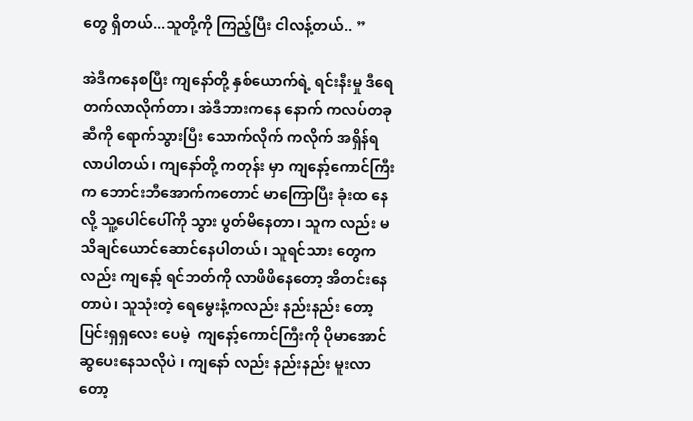တွေ ရှိတယ်...သူတို့ကို ကြည့်ပြီး ငါလန့်တယ်.. ”

အဲဒီကနေစပြီး ကျနော်တို့ နှစ်ယောက်ရဲ့ ရင်းနီးမှု ဒီရေတက်လာလိုက်တာ၊ အဲဒီဘားကနေ နောက် ကလပ်တခု ဆီကို ရောက်သွားပြီး သောက်လိုက် ကလိုက် အရှိန်ရလာပါတယ်၊ ကျနော်တို့ ကတုန်း မှာ ကျနော့်ကောင်ကြီးက ဘောင်းဘီအောက်ကတောင် မာကြောပြီး ခုံးထ နေလို့ သူ့ပေါင်ပေါ်ကို သွား ပွတ်မိနေတာ၊ သူက လည်း မသိချင်ယောင်ဆောင်နေပါတယ်၊ သူရင်သား တွေကလည်း ကျနော့် ရင်ဘတ်ကို လာဖိဖိနေတော့ အိတင်းနေတာပဲ၊ သူသုံးတဲ့ ရေမွေးနံ့ကလည်း နည်းနည်း တော့ ပြင်းရှရှလေး ပေမဲ့  ကျနော့်ကောင်ကြီးကို ပိုမာအောင်ဆွပေးနေသလိုပဲ ၊ ကျနော် လည်း နည်းနည်း မူးလာတော့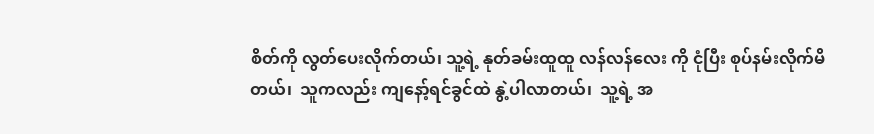စိတ်ကို လွတ်ပေးလိုက်တယ်၊ သူ့ရဲ့ နုတ်ခမ်းထူထူ လန်လန်လေး ကို ငုံပြီး စုပ်နမ်းလိုက်မိတယ်၊  သူကလည်း ကျနော့်ရင်ခွင်ထဲ နွဲ့ပါလာတယ်၊  သူ့ရဲ့ အ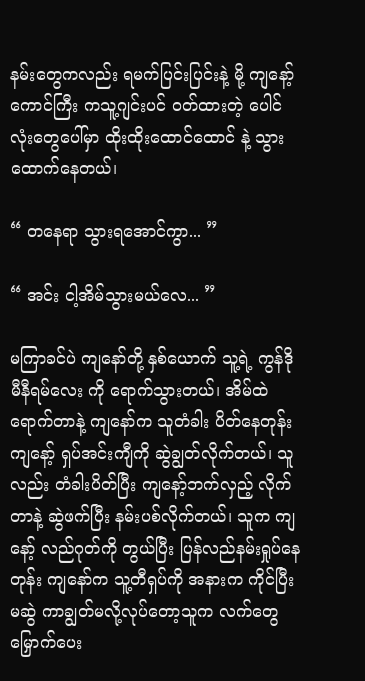နမ်းတွေကလည်း ရမက်ပြင်းပြင်းနဲ့ မို့ ကျနော့် ကောင်ကြီး ကသူ့ဂျင်းပင် ဝတ်ထားတဲ့ ပေါင်လုံးတွေပေါ်မှာ ထိုးထိုးထောင်ထောင် နဲ့ သွားထောက်နေတယ်၊

“ တနေရာ သွားရအောင်ကွာ... ”

“ အင်း ငါ့အိမ်သွားမယ်လေ... ”

မကြာခင်ပဲ ကျနော်တို့ နှစ်ယောက် သူ့ရဲ့ ကွန်ဒိုမီနီရမ်လေး ကို ရောက်သွားတယ်၊ အိမ်ထဲ ရောက်တာနဲ့ ကျနော်က သူတံခါး ပိတ်နေတုန်း ကျနော့် ရှပ်အင်းကျီကို ဆွဲချွတ်လိုက်တယ်၊ သူလည်း တံခါးပိတ်ပြီး ကျနော့်ဘက်လှည့် လိုက်တာနဲ့ ဆွဲဖက်ပြီး နမ်းပစ်လိုက်တယ်၊ သူက ကျနော့် လည်ဂုတ်ကို တွယ်ပြီး ပြန်လည်နမ်းရှုပ်နေတုန်း ကျနော်က သူ့တီရှပ်ကို အနားက ကိုင်ပြီး မဆွဲ ကာချွတ်မလို့လုပ်တော့သူက လက်တွေ မြှောက်ပေး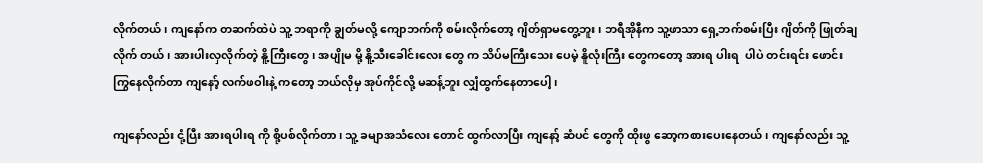လိုက်တယ်၊ ကျနော်က တဆက်ထဲပဲ သူ့ ဘရာကို ချွတ်မလို့ ကျောဘက်ကို စမ်းလိုက်တော့ ဂျိတ်ရှာမတွေ့ဘူး၊ ဘရီအိုနီက သူ့ဖာသာ ရှေ့ဘက်စမ်းပြီး ဂျိတ်ကို ဖြုတ်ချလိုက် တယ်၊ အားပါးလှလိုက်တဲ့ နိူ့ကြီးတွေ၊ အပျိုမ မို့ နိူ့သီးခေါင်းလေး တွေ က သိပ်မကြီးသေး ပေမဲ့ နိူလုံးကြီး တွေကတော့ အားရ ပါးရ  ပါပဲ တင်းရင်း ဖောင်းကြွနေလိုက်တာ ကျနော့် လက်ဖဝါးနဲ့ ကတော့ ဘယ်လိုမှ အုပ်ကိုင်လို့ မဆန့်ဘူး လျှံထွက်နေတာပေါ့၊

ကျနော်လည်း ငုံ့ပြီး အားရပါးရ ကို စို့ပစ်လိုက်တာ၊ သူ့ ခမျာအသံလေး တောင် ထွက်လာပြီး ကျနော့် ဆံပင် တွေကို ထိုးဖွ ဆော့ကစားပေးနေတယ်၊ ကျနော်လည်း သူ့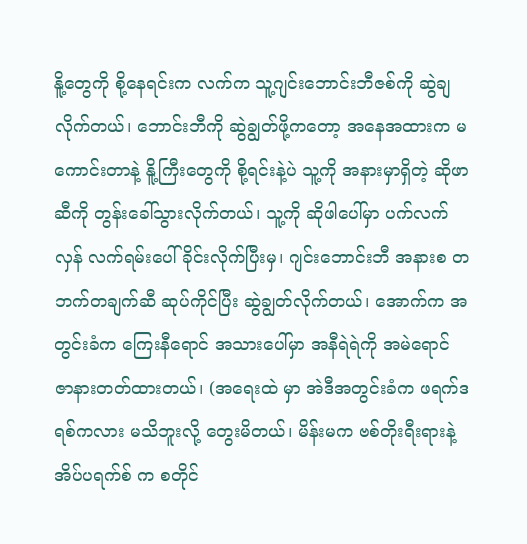နိူ့တွေကို စို့နေရင်းက လက်က သူ့ဂျင်းဘောင်းဘီဇစ်ကို ဆွဲချလိုက်တယ်၊ ဘောင်းဘီကို ဆွဲချွတ်ဖို့ကတော့ အနေအထားက မကောင်းတာနဲ့ နိူ့ကြီးတွေကို စို့ရင်းနဲ့ပဲ သူ့ကို အနားမှာရှိတဲ့ ဆိုဖာဆီကို တွန်းခေါ်သွားလိုက်တယ်၊ သူ့ကို ဆိုဖါပေါ်မှာ ပက်လက်လှန် လက်ရမ်းပေါ် ခိုင်းလိုက်ပြီးမှ၊ ဂျင်းဘောင်းဘီ အနားစ တဘက်တချက်ဆီ ဆုပ်ကိုင်ပြီး ဆွဲချွတ်လိုက်တယ်၊ အောက်က အတွင်းခံက ကြေးနီရောင် အသားပေါ်မှာ အနီရဲရဲကို အမဲရောင် ဇာနားတတ်ထားတယ်၊ (အရေးထဲ မှာ အဲဒီအတွင်းခံက ဖရက်ဒရစ်ကလား မသိဘူးလို့ တွေးမိတယ်၊ မိန်းမက ဗစ်တိုးရီးရားနဲ့ အိပ်ပရက်စ် က စတိုင်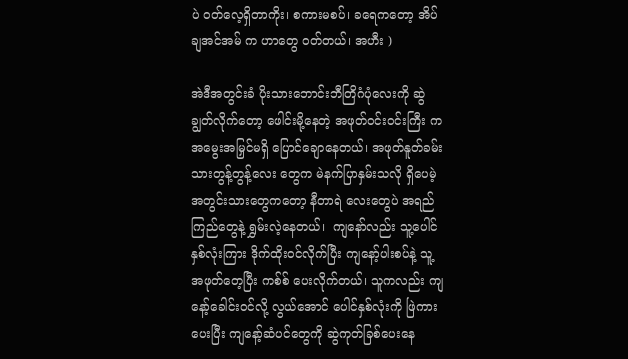ပဲ ဝတ်လေ့ရှိတာကိုး၊ စကားမစပ်၊ ခရေကတော့ အိပ်ချအင်အမ် က ဟာတွေ ဝတ်တယ်၊ အဟီး )

အဲဒီအတွင်းခံ ပိုးသားဘောင်းဘီတြိဂံပုံလေးကို ဆွဲချွတ်လိုက်တော့ ဖေါင်းမို့နေတဲ့ အဖုတ်ဝင်းဝင်းကြီး က အမွေးအမြှင်မရှိ ပြောင်ချောနေတယ်၊ အဖုတ်နူတ်ခမ်းသားတွန့်တွန့်လေး တွေက မဲနက်ပြာနှမ်းသလို ရှိပေမဲ့ အတွင်းသားတွေကတော့ နီတာရဲ လေးတွေပဲ အရည်ကြည်တွေနဲ့ ရွှမ်းလဲ့နေတယ်၊  ကျနော်လည်း သူ့ပေါင်နှစ်လုံးကြား ဒိုက်ထိုးဝင်လိုက်ပြီး ကျနော့်ပါးစပ်နဲ့ သူ့ အဖုတ်တေ့ပြီး ကစ်စ် ပေးလိုက်တယ်၊ သူကလည်း ကျနော့်ခေါင်းဝင်လို့ လွယ်အောင် ပေါင်နှစ်လုံးကို ဖြဲကားပေးပြီး ကျနော့်ဆံပင်တွေကို ဆွဲကုတ်ခြစ်ပေးနေ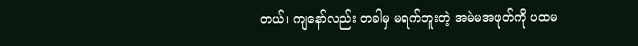တယ်၊ ကျနော်လည်း တခါမှ မရက်ဘူးတဲ့ အမဲမအဖုတ်ကို ပထမ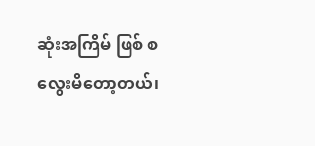ဆုံးအကြိမ် ဖြစ် စလွေးမိတော့တယ်၊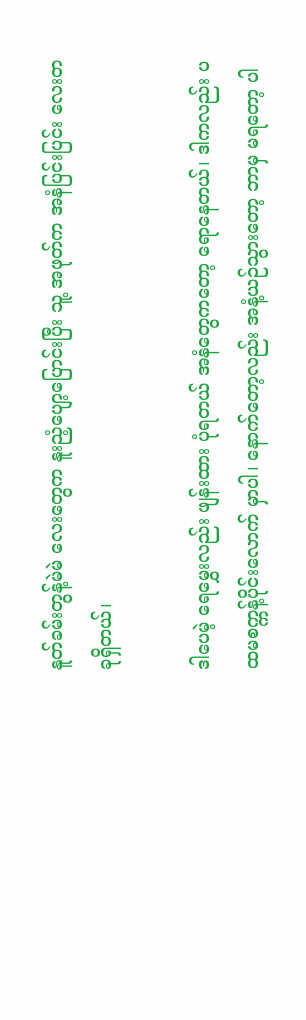နူတ်ခမ်းတွန့်မဲမဲ လေးတွေက နူးညံ့ပျော့ပြောင်းပြီး သူ့ အဖုတ်က အနံပြင်းပြင်း လေးတခုရှိတယ်၊

ဒါပေမဲ့ ရေမွှေးလည်း ဖျန်းထား ပုံရတယ် အနံတွေကတော့ ရောနေတယ်၊ ဒါကလည်း ပထမစက္ကန့်ပိုင်းလောက် မှာပါ၊ နောက်တော့လည်း အနံ့ယဉ်သွားတော့ ဘာမှ မရတော့ ပါ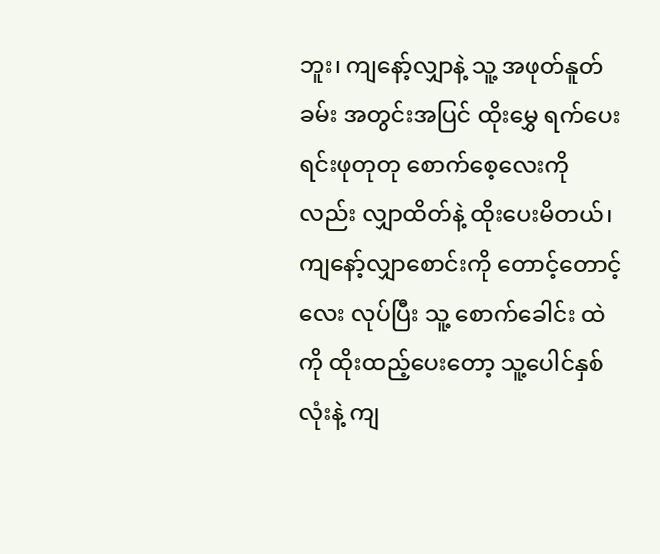ဘူး၊ ကျနော့်လျှာနဲ့ သူ့ အဖုတ်နူတ်ခမ်း အတွင်းအပြင် ထိုးမွှေ ရက်ပေးရင်းဖုတုတု စောက်စေ့လေးကို လည်း လျှာထိတ်နဲ့ ထိုးပေးမိတယ်၊ ကျနော့်လျှာစောင်းကို တောင့်တောင့်လေး လုပ်ပြီး သူ့ စောက်ခေါင်း ထဲကို ထိုးထည့်ပေးတော့ သူ့ပေါင်နှစ်လုံးနဲ့ ကျ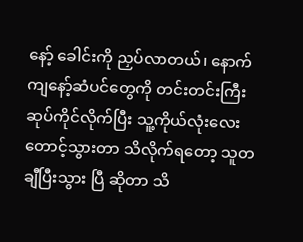နော့် ခေါင်းကို ညှပ်လာတယ်၊ နောက် ကျနော့်ဆံပင်တွေကို တင်းတင်းကြီးဆုပ်ကိုင်လိုက်ပြီး သူ့ကိုယ်လုံးလေး တောင့်သွားတာ သိလိုက်ရတော့ သူတချီပြီးသွား ပြီ ဆိုတာ သိ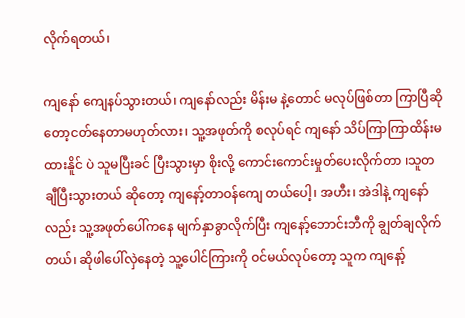လိုက်ရတယ်၊

ကျနော် ကျေနပ်သွားတယ်၊ ကျနော်လည်း မိန်းမ နဲ့တောင် မလုပ်ဖြစ်တာ ကြာပြီဆိုတော့ငတ်နေတာမဟုတ်လား၊ သူ့အဖုတ်ကို စလုပ်ရင် ကျနော် သိပ်ကြာကြာထိန်းမထားနိူင် ပဲ သူမပြီးခင် ပြီးသွားမှာ စိုးလို့ ကောင်းကောင်းမှုတ်ပေးလိုက်တာ ၊သူတချီပြီးသွားတယ် ဆိုတော့ ကျနော့်တာဝန်ကျေ တယ်ပေါ့၊ အဟီး၊ အဲဒါနဲ့ ကျနော်လည်း သူ့အဖုတ်ပေါ်ကနေ မျက်နှာခွာလိုက်ပြီး ကျနော့်ဘောင်းဘီကို ချွတ်ချလိုက်တယ်၊ ဆိုဖါပေါ်လှဲနေတဲ့ သူ့ပေါင်ကြားကို ဝင်မယ်လုပ်တော့ သူက ကျနော့်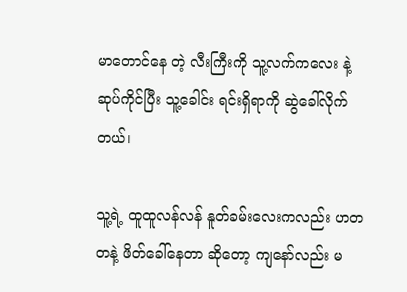မာတောင်နေ တဲ့ လီးကြီးကို သူ့လက်ကလေး နဲ့ ဆုပ်ကိုင်ပြီး သူ့ခေါင်း ရင်းရှိရာကို ဆွဲခေါ်လိုက် တယ်၊

သူ့ရဲ့ ထူထူလန်လန် နူတ်ခမ်းလေးကလည်း ဟတတနဲ့ ဖိတ်ခေါ်နေတာ ဆိုတော့ ကျနော်လည်း မ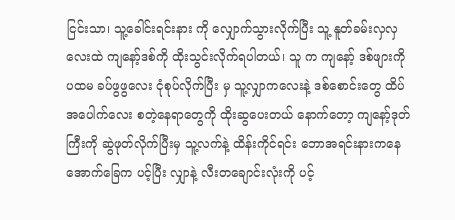ငြင်းသာ၊ သူ့ခေါင်းရင်းနား ကို လျှောက်သွားလိုက်ပြီး သူ့ နူတ်ခမ်းလှလှ လေးထဲ ကျနော့်ဒစ်ကို ထိုးသွင်းလိုက်ရပါတယ်၊ သူ က ကျနော့် ဒစ်ဖျားကို ပထမ ခပ်ဖွဖွလေး ငုံစုပ်လိုက်ပြီး မှ သူ့လျှာကလေးနဲ့ ဒစ်စောင်းတွေ ထိပ်အပေါက်လေး စတဲ့နေရာတွေကို ထိုးဆွပေးတယ် နောက်တော့ ကျနော့်ဒုတ်ကြီးကို ဆွဲဖုတ်လိုက်ပြီးမှ သူ့လက်နဲ့ ထိန်းကိုင်ရင်း ဘောအရင်းနားကနေ အောက်ခြေက ပင့်ပြီး လျှာနဲ့ လီးတချောင်းလုံးကို ပင့်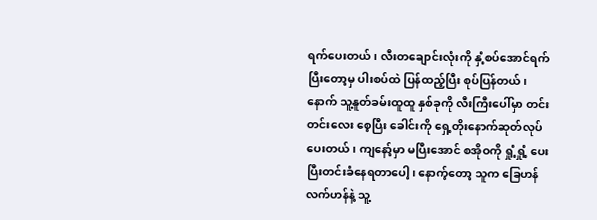ရက်ပေးတယ်၊ လီးတချောင်းလုံးကို နှံ့စပ်အောင်ရက်ပြီးတော့မှ ပါးစပ်ထဲ ပြန်ထည့်ပြီး စုပ်ပြန်တယ်၊ နောက် သူ့နူတ်ခမ်းထူထူ နှစ်ခုကို လီးကြီးပေါ်မှာ တင်းတင်းလေး စေ့ပြီး ခေါင်းကို ရှေ့တိုးနောက်ဆုတ်လုပ်ပေးတယ်၊ ကျနော့်မှာ မပြီးအောင် စအိုဝကို ရှုံ့ရှုံ့ ပေးပြီးတင်းခံနေရတာပေါ့၊ နောက့်တော့ သူက ခြေဟန်လက်ဟန်နဲ့ သူ့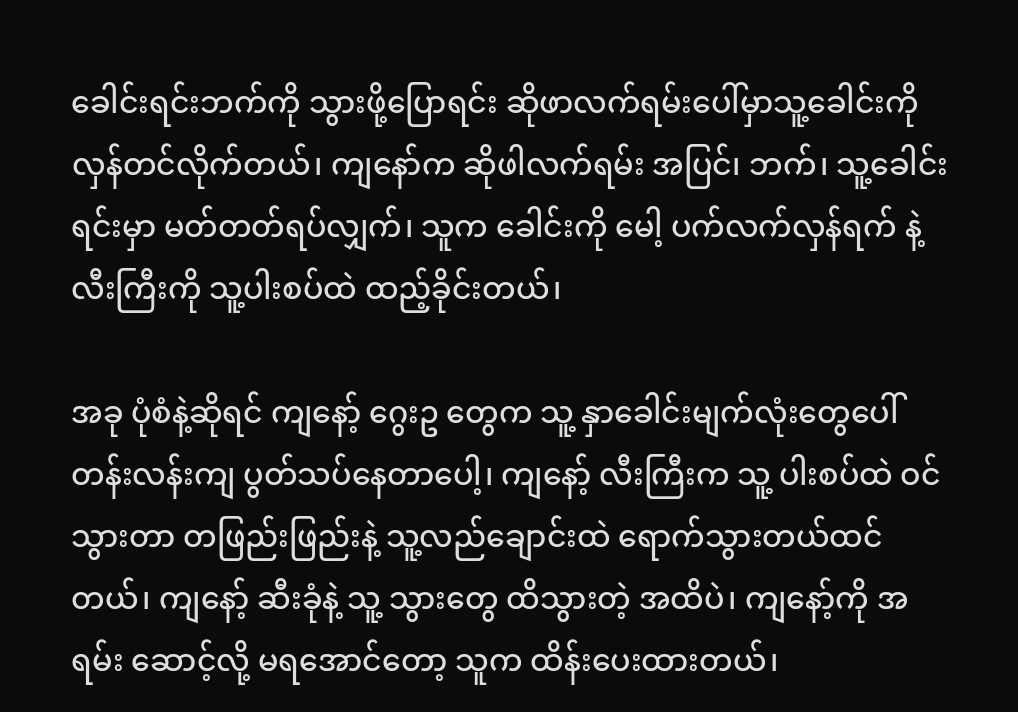ခေါင်းရင်းဘက်ကို သွားဖို့ပြောရင်း ဆိုဖာလက်ရမ်းပေါ်မှာသူ့ခေါင်းကို လှန်တင်လိုက်တယ်၊ ကျနော်က ဆိုဖါလက်ရမ်း အပြင်၊ ဘက်၊ သူ့ခေါင်းရင်းမှာ မတ်တတ်ရပ်လျှက်၊ သူက ခေါင်းကို မေါ့ ပက်လက်လှန်ရက် နဲ့ လီးကြီးကို သူ့ပါးစပ်ထဲ ထည့်ခိုင်းတယ်၊

အခု ပုံစံနဲ့ဆိုရင် ကျနော့် ဂွေးဥ တွေက သူ့ နှာခေါင်းမျက်လုံးတွေပေါ်တန်းလန်းကျ ပွတ်သပ်နေတာပေါ့၊ ကျနော့် လီးကြီးက သူ့ ပါးစပ်ထဲ ဝင်သွားတာ တဖြည်းဖြည်းနဲ့ သူ့လည်ချောင်းထဲ ရောက်သွားတယ်ထင်တယ်၊ ကျနော့် ဆီးခုံနဲ့ သူ့ သွားတွေ ထိသွားတဲ့ အထိပဲ၊ ကျနော့်ကို အရမ်း ဆောင့်လို့ မရအောင်တော့ သူက ထိန်းပေးထားတယ်၊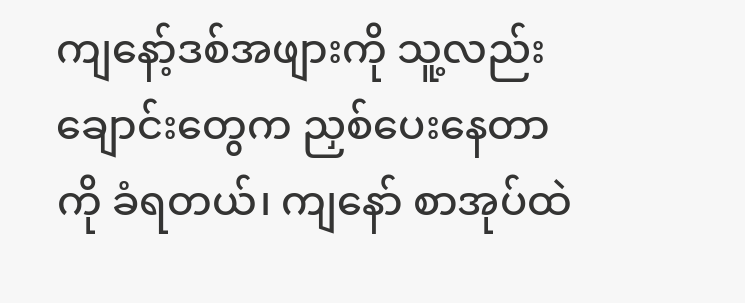ကျနော့်ဒစ်အဖျားကို သူ့လည်းချောင်းတွေက ညှစ်ပေးနေတာကို ခံရတယ်၊ ကျနော် စာအုပ်ထဲ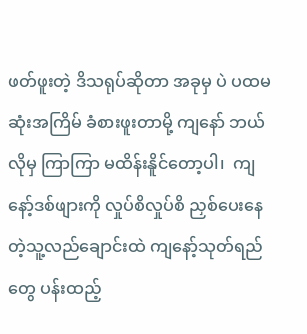ဖတ်ဖူးတဲ့ ဒိသရုပ်ဆိုတာ အခုမှ ပဲ ပထမဆုံးအကြိမ် ခံစားဖူးတာမို့ ကျနော် ဘယ်လိုမှ ကြာကြာ မထိန်းနိူင်တော့ပါ၊  ကျနော့်ဒစ်ဖျားကို လှုပ်စိလှုပ်စိ ညှစ်ပေးနေတဲ့သူ့လည်ချောင်းထဲ ကျနော့်သုတ်ရည်တွေ ပန်းထည့်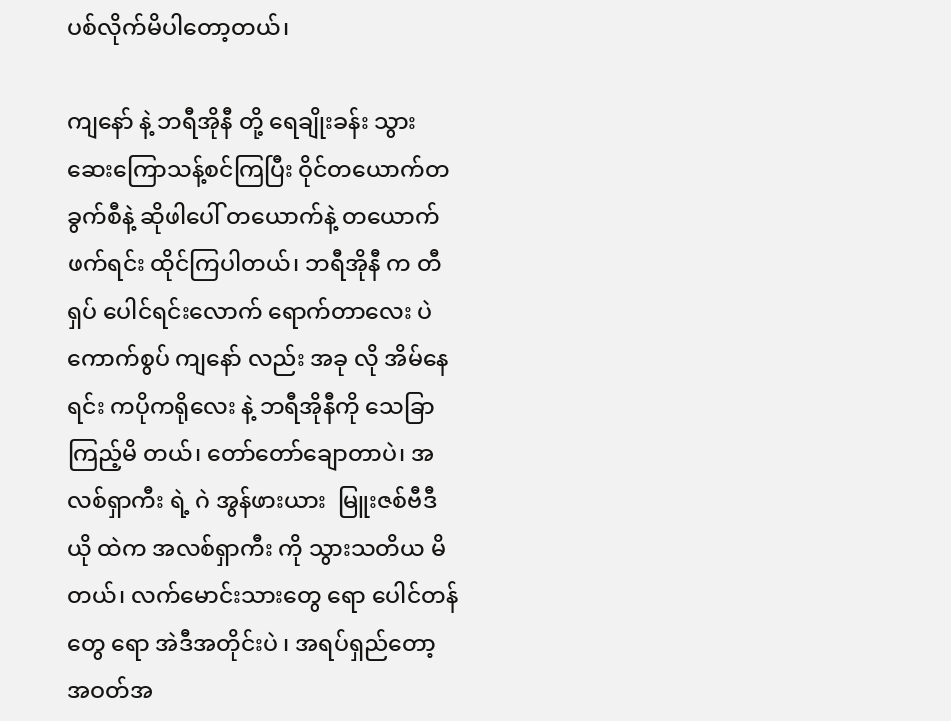ပစ်လိုက်မိပါတော့တယ်၊

ကျနော် နဲ့ ဘရီအိုနီ တို့ ရေချိုးခန်း သွား ဆေးကြောသန့်စင်ကြပြီး ဝိုင်တယောက်တခွက်စီနဲ့ ဆိုဖါပေါ် တယောက်နဲ့ တယောက်ဖက်ရင်း ထိုင်ကြပါတယ်၊ ဘရီအိုနီ က တီရှပ် ပေါင်ရင်းလောက် ရောက်တာလေး ပဲ ကောက်စွပ် ကျနော် လည်း အခု လို အိမ်နေရင်း ကပိုကရိုလေး နဲ့ ဘရီအိုနီကို သေခြာကြည့်မိ တယ်၊ တော်တော်ချောတာပဲ၊ အလစ်ရှာကီး ရဲ့ ဂဲ အွန်ဖားယား  မြူးဇစ်ဗီဒီယို ထဲက အလစ်ရှာကီး ကို သွားသတိယ မိတယ်၊ လက်မောင်းသားတွေ ရော ပေါင်တန်တွေ ရော အဲဒီအတိုင်းပဲ ၊ အရပ်ရှည်တော့ အဝတ်အ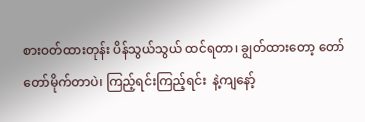စားဝတ်ထားတုန်း ပိန်သွယ်သွယ် ထင်ရတာ၊ ချွတ်ထားတော့ တော်တော်မိုက်တာပဲ၊ ကြည့်ရင်းကြည့်ရင်း  နဲ့ကျနော့်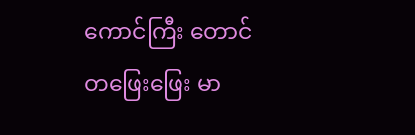ကောင်ကြီး တောင်  တဖြေးဖြေး မာ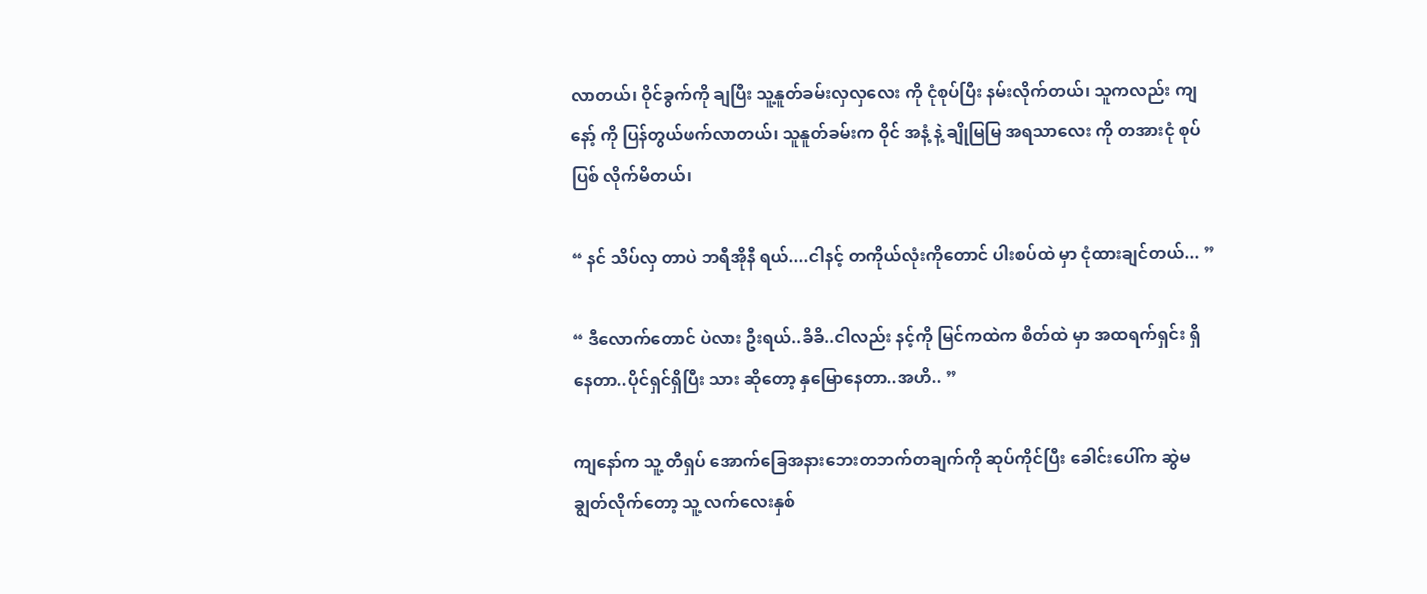လာတယ်၊ ဝိုင်ခွက်ကို ချပြီး သူ့နူတ်ခမ်းလှလှလေး ကို ငုံစုပ်ပြီး နမ်းလိုက်တယ်၊ သူကလည်း ကျနော့် ကို ပြန်တွယ်ဖက်လာတယ်၊ သူနူတ်ခမ်းက ဝိုင် အနံ့ နဲ့ ချိုမြမြ အရသာလေး ကို တအားငုံ စုပ်ပြစ် လိုက်မိတယ်၊

“ နင် သိပ်လှ တာပဲ ဘရီအိုနီ ရယ်....ငါနင့် တကိုယ်လုံးကိုတောင် ပါးစပ်ထဲ မှာ ငုံထားချင်တယ်... ”

“ ဒီလောက်တောင် ပဲလား ဦးရယ်..ခိခိ..ငါလည်း နင့်ကို မြင်ကထဲက စိတ်ထဲ မှာ အထရက်ရှင်း ရှိနေတာ..ပိုင်ရှင်ရှိပြီး သား ဆိုတော့ နှမြောနေတာ..အဟိ.. ”

ကျနော်က သူ့ တီရှပ် အောက်ခြေအနားဘေးတဘက်တချက်ကို ဆုပ်ကိုင်ပြီး ခေါင်းပေါ်က ဆွဲမ ချွတ်လိုက်တော့ သူ့ လက်လေးနှစ်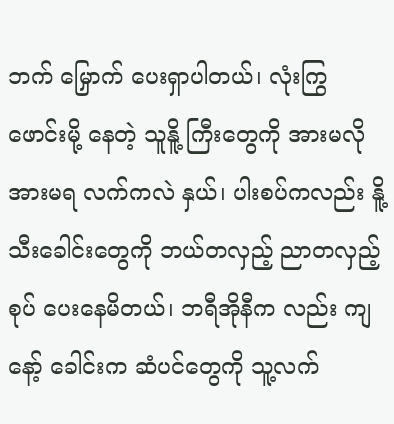ဘက် မြှောက် ပေးရှာပါတယ်၊ လုံးကြွ ဖောင်းမို့ နေတဲ့ သူနိူ့ ကြီးတွေကို အားမလိုအားမရ လက်ကလဲ နှယ်၊ ပါးစပ်ကလည်း နိူ့သီးခေါင်းတွေကို ဘယ်တလှည့် ညာတလှည့် စုပ် ပေးနေမိတယ်၊ ဘရီအိုနီက လည်း ကျနော့် ခေါင်းက ဆံပင်တွေကို သူ့လက်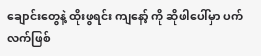ချောင်းတွေနဲ့ ထိုးဖွရင်း ကျနော့် ကို ဆိုဖါပေါ်မှာ ပက်လက်ဖြစ်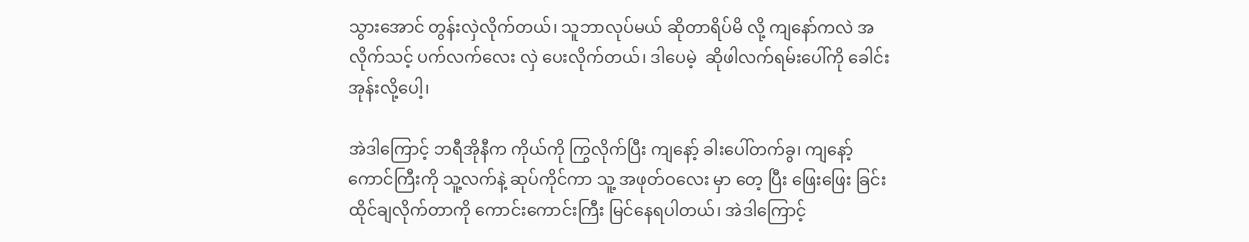သွားအောင် တွန်းလှဲလိုက်တယ်၊ သူဘာလုပ်မယ် ဆိုတာရိပ်မိ လို့ ကျနော်ကလဲ အလိုက်သင့် ပက်လက်လေး လှဲ ပေးလိုက်တယ်၊ ဒါပေမဲ့  ဆိုဖါလက်ရမ်းပေါ်ကို ခေါင်းအုန်းလို့ပေါ့၊

အဲဒါကြောင့် ဘရီအိုနီက ကိုယ်ကို ကြွလိုက်ပြီး ကျနော့် ခါးပေါ်တက်ခွ၊ ကျနော့် ကောင်ကြီးကို သူ့လက်နဲ့ ဆုပ်ကိုင်ကာ သူ့ အဖုတ်ဝလေး မှာ တေ့ ပြီး ဖြေးဖြေး ခြင်း ထိုင်ချလိုက်တာကို ကောင်းကောင်းကြီး မြင်နေရပါတယ်၊ အဲဒါကြောင့်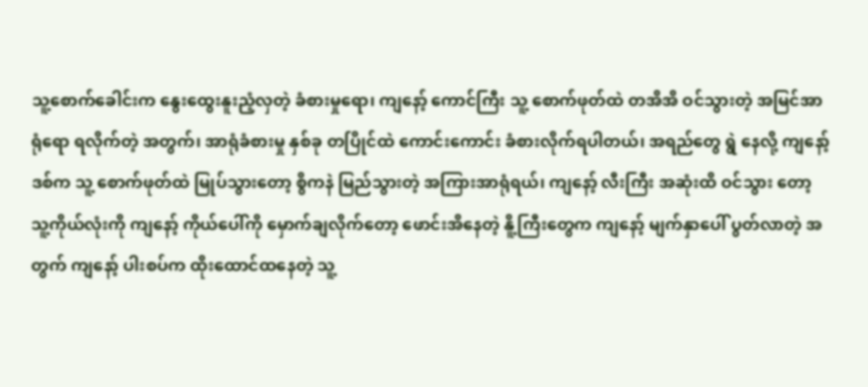သူ့စောက်ခေါင်းက နွေးထွေးနူးညံ့လှတဲ့ ခံစားမှုရော၊ ကျနော့် ကောင်ကြီး သူ့ စောက်ဖုတ်ထဲ တအိအိ ဝင်သွားတဲ့ အမြင်အာရုံရော ရလိုက်တဲ့ အတွက်၊ အာရုံခံစားမှု နှစ်ခု တပြိုင်ထဲ ကောင်းကောင်း ခံစားလိုက်ရပါတယ်၊ အရည်တွေ ရွဲ နေလို့ ကျနော့် ဒစ်က သူ့ စောက်ဖုတ်ထဲ မြုပ်သွားတော့ စွိကနဲ မြည်သွားတဲ့ အကြားအာရုံရယ်၊ ကျနော့် လီးကြီး အဆုံးထိ ဝင်သွား တော့ သူ့ကိုယ်လုံးကို ကျနော့် ကိုယ်ပေါ်ကို မှောက်ချလိုက်တော့ ဖောင်းအိနေတဲ့ နိူ့ကြီးတွေက ကျနော့် မျက်နှာပေါ် ပွတ်လာတဲ့ အတွက် ကျနော့် ပါးစပ်က ထိုးထောင်ထနေတဲ့ သူ့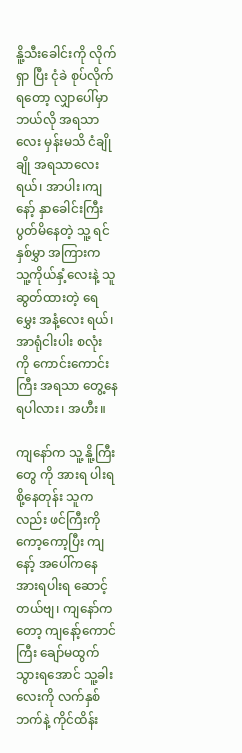နိူ့သီးခေါင်းကို လိုက်ရှာ ပြီး ငုံခဲ စုပ်လိုက်ရတော့ လျှာပေါ်မှာ ဘယ်လို အရသာလေး မှန်းမသိ ငံချိုချို အရသာလေးရယ်၊ အာပါး၊ကျနော့် နှာခေါင်းကြီး ပွတ်မိနေတဲ့ သူ့ ရင်နှစ်မွှာ အကြားက သူ့ကိုယ်နှံ့လေးနဲ့ သူ ဆွတ်ထားတဲ့ ရေမွှေး အနံ့လေး ရယ်၊ အာရုံငါးပါး စလုံး ကို ကောင်းကောင်းကြီး အရသာ တွေ့နေရပါလား၊ အဟီး။

ကျနော်က သူ့ နိူ့ကြီးတွေ ကို အားရ ပါးရ စို့နေတုန်း သူကလည်း ဖင်ကြီးကို ကော့ကော့ပြီး ကျနော့် အပေါ်ကနေ အားရပါးရ ဆောင့်တယ်ဗျ၊ ကျနော်ကတော့ ကျနော့်ကောင်ကြီး ချော်မထွက်သွားရအောင် သူ့ခါးလေးကို လက်နှစ်ဘက်နဲ့ ကိုင်ထိန်း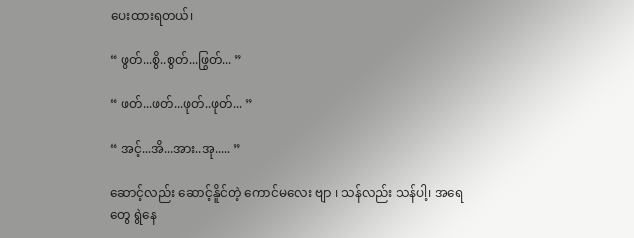ပေးထားရတယ်၊

“ ဖွတ်...စွိ..စွတ်...ဖြွတ်... ”

“ ဖတ်...ဖတ်...ဖုတ်..ဖုတ်... ”

“ အင့်...အိ...အား..အု..... ”

ဆောင့်လည်း ဆောင့်နိူင်တဲ့ ကောင်မလေး ဗျာ ၊ သန်လည်း သန်ပါ့၊ အရေတွေ ရွဲနေ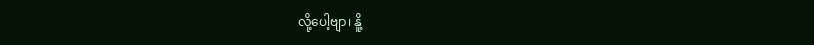လို့ပေါ့ဗျာ၊ နိူ့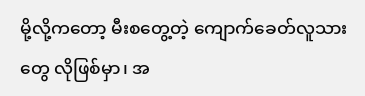မို့လို့ကတော့ မီးစတွေ့တဲ့ ကျောက်ခေတ်လူသားတွေ လိုဖြစ်မှာ၊ အ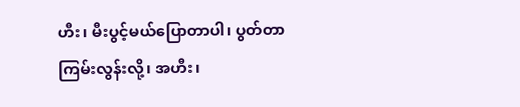ဟီး၊ မီးပွင့်မယ်ပြောတာပါ၊ ပွတ်တာ ကြမ်းလွန်းလို့၊ အဟီး၊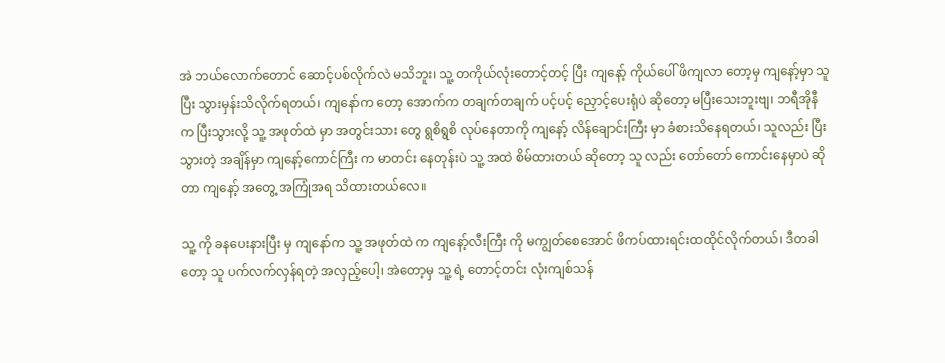အဲ ဘယ်လောက်တောင် ဆောင့်ပစ်လိုက်လဲ မသိဘူး၊ သူ့ တကိုယ်လုံးတောင့်တင့် ပြီး ကျနော့် ကိုယ်ပေါ် ဖိကျလာ တော့မှ ကျနော့်မှာ သူပြီး သွားမှန်းသိလိုက်ရတယ်၊ ကျနော်က တော့ အောက်က တချက်တချက် ပင့်ပင့် ညှောင့်ပေးရုံပဲ ဆိုတော့ မပြီးသေးဘူးဗျ၊ ဘရီအိုနီက ပြီးသွားလို့ သူ့ အဖုတ်ထဲ မှာ အတွင်းသား တွေ ရွစိရွစိ လုပ်နေတာကို ကျနော့် လိန်ချောင်းကြီး မှာ ခံစားသိနေရတယ်၊ သူလည်း ပြီးသွားတဲ့ အချိန်မှာ ကျနော့်ကောင်ကြီး က မာတင်း နေတုန်းပဲ သူ့ အထဲ စိမ်ထားတယ် ဆိုတော့ သူ လည်း တော်တော် ကောင်းနေမှာပဲ ဆိုတာ ကျနော့် အတွေ့ အကြုံအရ သိထားတယ်လေ။

သူ့ ကို ခနပေးနားပြီး မှ ကျနော်က သူ့ အဖုတ်ထဲ က ကျနော့်လီးကြီး ကို မကျွတ်စေအောင် ဖိကပ်ထားရင်းထထိုင်လိုက်တယ်၊ ဒီတခါတော့ သူ ပက်လက်လှန်ရတဲ့ အလှည့်ပေါ့၊ အဲတော့မှ သူ့ ရဲ့ တောင့်တင်း လုံးကျစ်သန်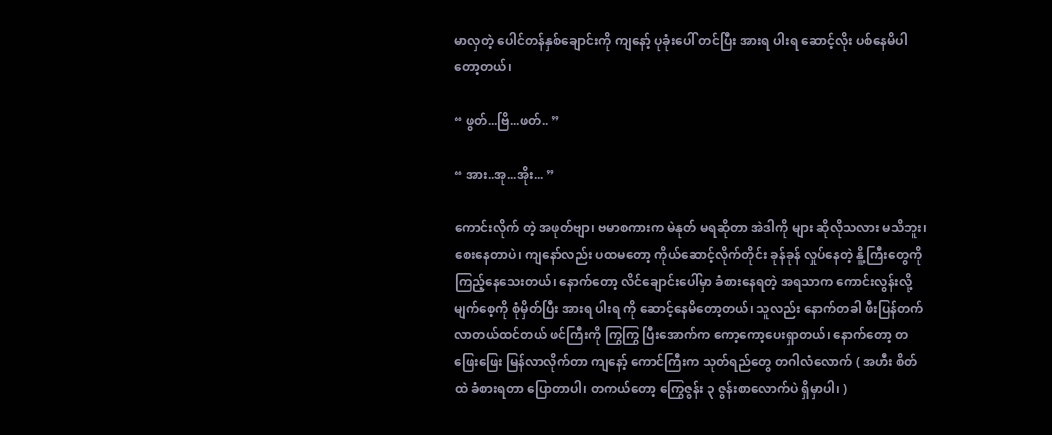မာလှတဲ့ ပေါင်တန်နှစ်ချောင်းကို ကျနော့် ပုခုံးပေါ် တင်ပြီး အားရ ပါးရ ဆောင့်လိုး ပစ်နေမိပါတော့တယ်၊

“ ဖွတ်...ဗြိ...ဖတ်.. ”

“ အား..အု...အိုး... ”

ကောင်းလိုက် တဲ့ အဖုတ်ဗျာ၊ ဗမာစကားက မဲနုတ် မရဆိုတာ အဲဒါကို များ ဆိုလိုသလား မသိဘူး၊ စေးနေတာပဲ၊ ကျနော်လည်း ပထမတော့ ကိုယ်ဆောင့်လိုက်တိုင်း ခုန်ခုန် လှုပ်နေတဲ့ နိူ့ကြီးတွေကို ကြည့်နေသေးတယ်၊ နောက်တော့ လိင်ချောင်းပေါ်မှာ ခံစားနေရတဲ့ အရသာက ကောင်းလွန်းလို့ မျက်စေ့ကို စုံမှိတ်ပြီး အားရ ပါးရ ကို ဆောင့်နေမိတော့တယ်၊ သူလည်း နောက်တခါ ဖီးပြန်တက်လာတယ်ထင်တယ် ဖင်ကြီးကို ကြွကြွ ပြီးအောက်က ကော့ကော့ပေးရှာတယ်၊ နောက်တော့ တဖြေးဖြေး မြန်လာလိုက်တာ ကျနော့် ကောင်ကြီးက သုတ်ရည်တွေ တဂါလံလောက် ( အဟီး စိတ်ထဲ ခံစားရတာ ပြောတာပါ၊ တကယ်တော့ ကြွေဇွန်း ၃ ဇွန်းစာလောက်ပဲ ရှိမှာပါ၊ )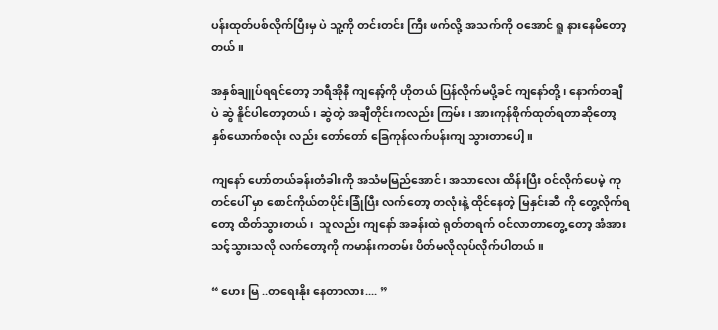ပန်းထုတ်ပစ်လိုက်ပြီးမှ ပဲ သူ့ကို တင်းတင်း ကြီး ဖက်လို့ အသက်ကို ဝအောင် ရူ နားနေမိတော့တယ်။

အနှစ်ချူပ်ရရင်တော့ ဘရီအိုနီ ကျနော့်ကို ဟိုတယ် ပြန်လိုက်မပို့ခင် ကျနော်တို့၊ နောက်တချီပဲ ဆွဲ နိူင်ပါတော့တယ်၊ ဆွဲတဲ့ အချီတိုင်းကလည်း ကြမ်း၊ အားကုန်စိုက်ထုတ်ရတာဆိုတော့ နှစ်ယောက်စလုံး လည်း တော်တော် ခြေကုန်လက်ပန်းကျ သွားတာပေါ့။

ကျနော် ဟော်တယ်ခန်းတံခါးကို အသံမမြည်အောင်၊ အသာလေး ထိန်းပြီး ဝင်လိုက်ပေမဲ့ ကုတင်ပေါ် မှာ စောင်ကိုယ်တပိုင်းခြုံပြီး လက်တော့ တလုံးနဲ့ ထိုင်နေတဲ့ မြနှင်းဆီ ကို တွေ့လိုက်ရတော့ ထိတ်သွားတယ်၊  သူလည်း ကျနော် အခန်းထဲ ရုတ်တရက် ဝင်လာတာတွေ့ တော့ အံအားသင့်သွားသလို လက်တော့ကို ကမာန်းကတမ်း ပိတ်မလိုလုပ်လိုက်ပါတယ်။

“ ဟေး မြ ..တရေးနိုး နေတာလား.... ”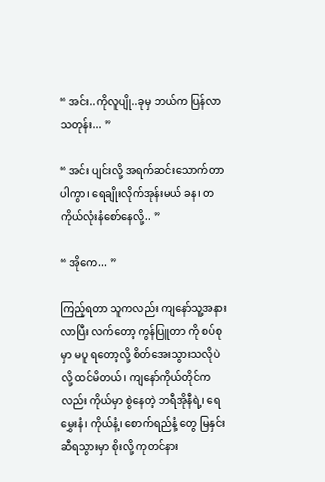“ အင်း..ကိုလူပျို..ခုမှ ဘယ်က ပြန်လာသတုန်း... ”

“ အင်း ပျင်းလို့ အရက်ဆင်းသောက်တာပါကွာ၊ ရေချိုးလိုက်အုန်းမယ် ခန၊ တကိုယ်လုံးနံစော်နေလို့.. ”

“ အိုကေ... ”

ကြည့်ရတာ သူကလည်း ကျနော်သူ့အနားလာပြီး လက်တော့ ကွန်ပြူတာ ကို စပ်စု မှာ မပူ ရတော့လို့ စိတ်အေးသွားသလိုပဲ လို့ ထင်မိတယ်၊ ကျနော်ကိုယ်တိုင်ကလည်း ကိုယ်မှာ စွဲနေတဲ့ ဘရီအိုနီရဲ့၊ ရေမွှေးနံ၊ ကိုယ်နံ့၊ စောက်ရည်နံ့ တွေ မြနှင်းဆီရသွားမှာ စိုးလို့ ကုတင်နား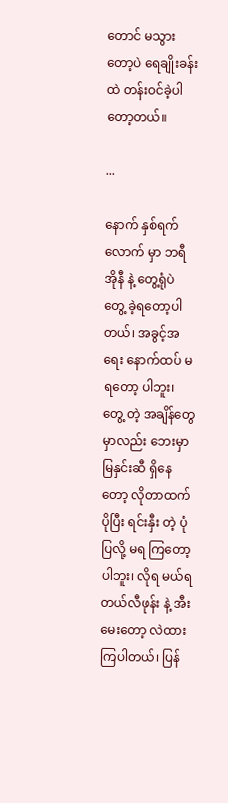တောင် မသွားတော့ပဲ ရေချိုးခန်းထဲ တန်းဝင်ခဲ့ပါတော့တယ်။

...

နောက် နှစ်ရက်လောက် မှာ ဘရီအိုနီ နဲ့ တွေ့ရုံပဲ တွေ့ ခဲ့ရတော့ပါတယ်၊ အခွင့်အရေး နောက်ထပ် မရတော့ ပါဘူး၊ တွေ့ တဲ့ အချိန်တွေ မှာလည်း ဘေးမှာ မြနှင်းဆီ ရှိနေတော့ လိုတာထက် ပိုပြီး ရင်းနှီး တဲ့ ပုံ ပြလို့ မရ ကြတော့ပါဘူး၊ လိုရ မယ်ရ တယ်လီဖုန်း နဲ့ အီးမေးတော့ လဲထားကြပါတယ်၊ ပြန်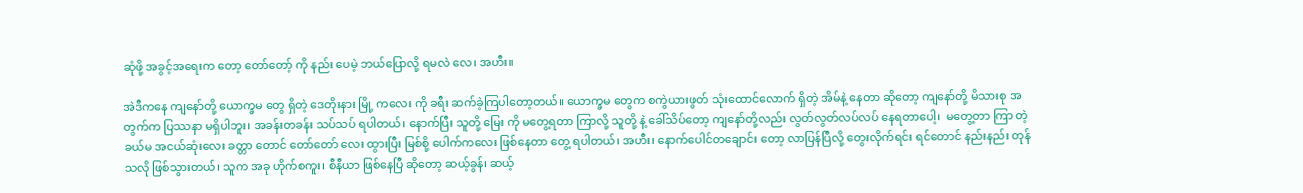ဆုံဖို့ အခွင့်အရေးက တော့ တော်တော့် ကို နည်း ပေမဲ့ ဘယ်ပြောလို့ ရမလဲ လေ၊ အဟီး။

အဲဒီကနေ ကျနော်တို့ ယောက္ခမ တွေ ရှိတဲ့ ဒေတိုးနား မြို့ ကလေး ကို ခရီး ဆက်ခဲ့ကြပါတော့တယ်။ ယောက္ခမ တွေက စကွဲယားဖွတ် သုံးထောင်လောက် ရှိတဲ့ အိမ်နဲ့ နေတာ ဆိုတော့ ကျနော်တို့ မိသားစု အတွက်က ပြဿနာ မရှိပါဘူး၊ အခန်းတခန်း သပ်သပ် ရပါတယ်၊ နောက်ပြီး သူတို့ မြေး ကို မတွေ့ရတာ ကြာလို့ သူတို့ နဲ့ ခေါ်သိပ်တော့ ကျနော်တို့လည်း လွတ်လွတ်လပ်လပ် နေရတာပေါ့၊  မတွေ့တာ ကြာ တဲ့ ခယ်မ အငယ်ဆုံးလေး ခတ္တာ တောင် တော်တော် လေး ထွားပြီး မြစ်စို့ ပေါက်ကလေး ဖြစ်နေတာ တွေ့ ရပါတယ်၊ အဟီး၊ နောက်ပေါင်တချောင်း တော့ လာပြန်ပြီလို့ တွေးလိုက်ရင်း ရင်တောင် နည်းနည်း တုန် သလို ဖြစ်သွားတယ်၊ သူက အခု ဟိုက်စကူး၊ စီနီယာ ဖြစ်နေပြီ ဆိုတော့ ဆယ့်ခွန်၊ ဆယ့်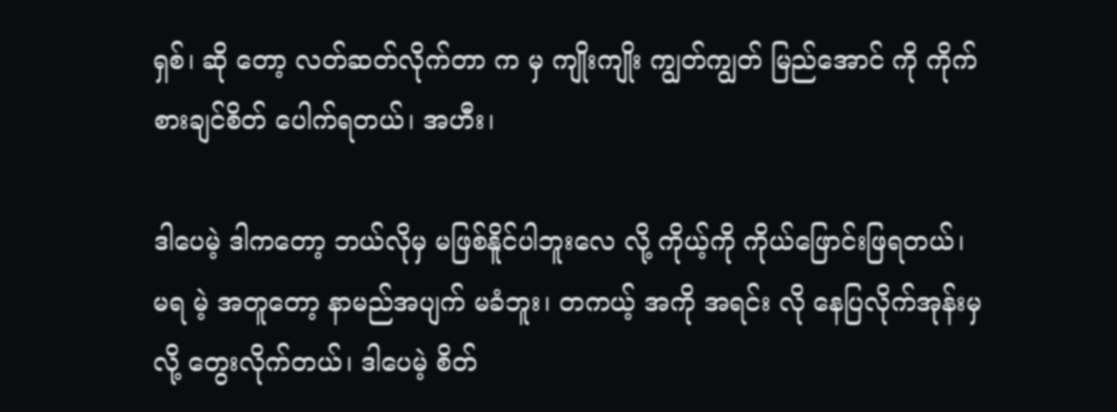ရှစ်၊ ဆို တော့ လတ်ဆတ်လိုက်တာ က မှ ကျိုးကျိုး ကျွတ်ကျွတ် မြည်အောင် ကို ကိုက်စားချင်စိတ် ပေါက်ရတယ်၊ အဟီး၊

ဒါပေမဲ့ ဒါကတော့ ဘယ်လိုမှ မဖြစ်နိူင်ပါဘူးလေ လို့ ကိုယ့်ကို ကိုယ်ဖြောင်းဖြရတယ်၊ မရ မဲ့ အတူတော့ နာမည်အပျက် မခံဘူး၊ တကယ့် အကို အရင်း လို နေပြလိုက်အုန်းမှ လို့ တွေးလိုက်တယ်၊ ဒါပေမဲ့ စိတ်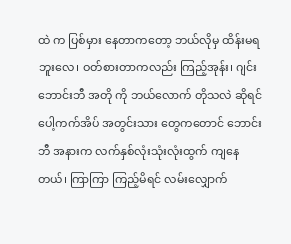ထဲ က ပြစ်မှား နေတာကတော့ ဘယ်လိုမှ ထိန်းမရ ဘူးလေ၊ ဝတ်စားတာကလည်း ကြည့်အုန်း၊ ဂျင်းဘောင်းဘီ အတို ကို ဘယ်လောက် တိုသလဲ ဆိုရင် ပေါ့ကက်အိပ် အတွင်းသား တွေကတောင် ဘောင်းဘီ အနားက လက်နှစ်လုံးသုံးလုံးထွက် ကျနေတယ်၊ ကြာကြာ ကြည့်မိရင် လမ်းလျှောက်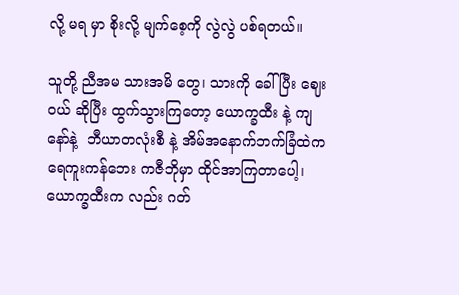လို့ မရ မှာ စိုးလို့ မျက်စေ့ကို လွဲလွဲ ပစ်ရတယ်။

သူတို့ ညီအမ သားအမိ တွေ၊ သားကို ခေါ်ပြီး ဈေးဝယ် ဆိုပြီး ထွက်သွားကြတော့ ယောက္ခထီး နဲ့ ကျနော်နဲ့  ဘီယာတလုံးစီ နဲ့ အိမ်အနောက်ဘက်ခြံထဲက ရေကူးကန်ဘေး ကဇီဘိုမှာ ထိုင်အာကြတာပေါ့၊ ယောက္ခထီးက လည်း ဂတ်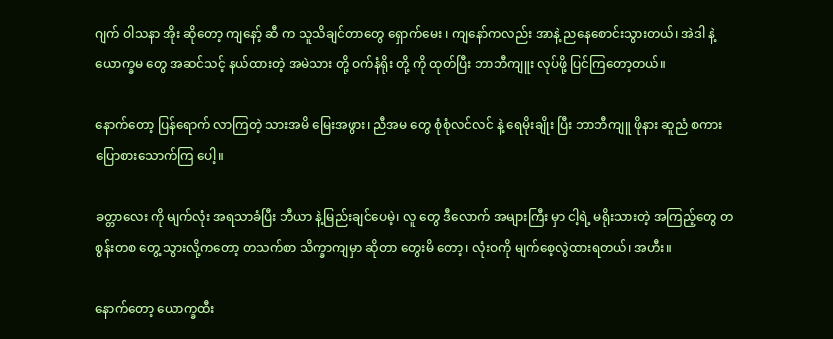ဂျက် ဝါသနာ အိုး ဆိုတော့ ကျနော့် ဆီ က သူသိချင်တာတွေ ရှောက်မေး ၊ ကျနော်ကလည်း အာနဲ့ ညနေစောင်းသွားတယ်၊ အဲဒါ နဲ့ ယောက္ခမ တွေ အဆင်သင့် နယ်ထားတဲ့ အမဲသား တို့ ဝက်နံရိုး တို့ ကို ထုတ်ပြီး ဘာဘီကျူး လုပ်ဖို့ ပြင်ကြတော့တယ်။

နောက်တော့ ပြန်ရောက် လာကြတဲ့ သားအမိ မြေးအဖွား၊ ညီအမ တွေ စုံစုံလင်လင် နဲ့ ရေမိုးချိုး ပြီး ဘာဘီကျူ ဖိုနား ဆူညံ စကားပြောစားသောက်ကြ ပေါ့။

ခတ္တာလေး ကို မျက်လုံး အရသာခံပြီး ဘီယာ နဲ့မြည်းချင်ပေမဲ့၊ လူ တွေ ဒီလောက် အများကြီး မှာ ငါ့ရဲ့ မရိုးသားတဲ့ အကြည့်တွေ တစွန်းတစ တွေ့ သွားလို့ကတော့ တသက်စာ သိက္ခာကျမှာ ဆိုတာ တွေးမိ တော့၊ လုံးဝကို မျက်စေ့လွဲထားရတယ်၊ အဟီး။

နောက်တော့ ယောက္ခထီး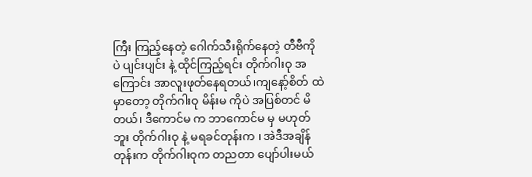ကြီး ကြည့်နေတဲ့ ဂေါက်သီးရိုက်နေတဲ့ တီဗီကို ပဲ ပျင်းပျင်း နဲ့ ထိုင်ကြည့်ရင်း တိုက်ဂါးဝု အကြောင်း အာလူးဖုတ်နေရတယ်၊ကျနော့်စိတ် ထဲ မှာတော့ တိုက်ဂါးဝု မိန်းမ ကိုပဲ အပြစ်တင် မိတယ်၊ ဒီကောင်မ က ဘာကောင်မ မှ မဟုတ်ဘူး တိုက်ဂါးဝု နဲ့ မရခင်တုန်းက ၊ အဲဒီအချိန်တုန်းက တိုက်ဂါးဝုက တညတာ ပျော်ပါးမယ်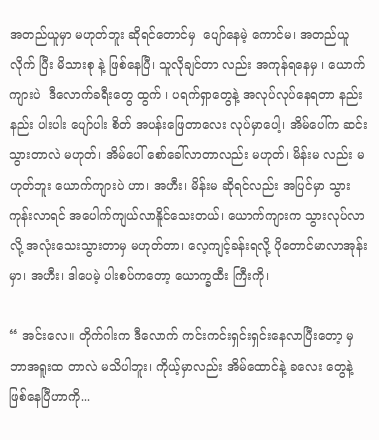အတည်ယူမှာ မဟုတ်ဘူး ဆိုရင်တောင်မှ  ပျော်နေမဲ့ ကောင်မ၊ အတည်ယူလိုက် ပြီး မိသားစု နဲ့ ဖြစ်နေပြီ၊ သူလိုချင်တာ လည်း အကုန်ရနေမှ ၊ ယောက်ကျားပဲ  ဒီလောက်ခရီးတွေ ထွက် ၊ ပရက်ရှာတွေနဲ့ အလုပ်လုပ်နေရတာ နည်းနည်း ပါးပါး ပျော်ပါး စိတ် အပန်းဖြေတာလေး လုပ်မှာပေါ့၊ အိမ်ပေါ်က ဆင်းသွားတာလဲ မဟုတ်၊ အိမ်ပေါ် စော်ခေါ်လာတာလည်း မဟုတ်၊ မိန်းမ လည်း မဟုတ်ဘူး ယောက်ကျားပဲ ဟာ၊ အဟီး၊ မိန်းမ ဆိုရင်လည်း အပြင်မှာ သွားကုန်းလာရင် အပေါက်ကျယ်လာနိူင်သေးတယ်၊ ယောက်ကျားက သွားလုပ်လာလို့ အလုံးသေးသွားတာမှ မဟုတ်တာ၊ လေ့ကျင့်ခန်းရလို့ ပိုတောင်မာလာအုန်းမှာ၊ အဟီး၊ ဒါပေမဲ့ ပါးစပ်ကတော့ ယောက္ခထီး ကြီးကို၊

“ အင်းလေ။ တိုက်ဂါးက ဒီလောက် ကင်းကင်းရှင်းရှင်းနေလာပြီးတော့ မှ ဘာအရူးထ တာလဲ မသိပါဘူး၊ ကိုယ့်မှာလည်း အိမ်ထောင်နဲ့ ခလေး တွေနဲ့ ဖြစ်နေပြီဟာကို...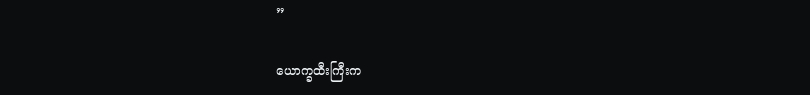”

ယောက္ခထီးကြီးက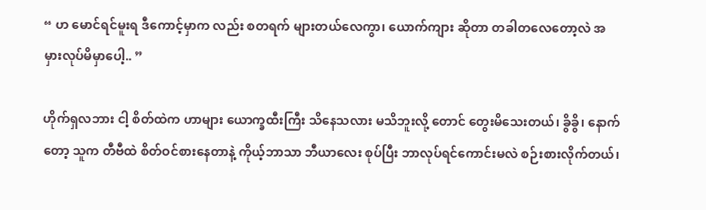“ ဟ မောင်ရင်မူးရ ဒီကောင့်မှာက လည်း စတရက် များတယ်လေကွာ၊ ယောက်ကျား ဆိုတာ တခါတလေတော့လဲ အမှားလုပ်မိမှာပေါ့.. ”

ဟိုက်ရှလဘား ငါ့ စိတ်ထဲက ဟာများ ယောက္ခထီးကြီး သိနေသလား မသိဘူးလို့ တောင် တွေးမိသေးတယ်၊ ခွိခွိ၊ နောက်တော့ သူက တီဗီထဲ စိတ်ဝင်စားနေတာနဲ့ ကိုယ့်ဘာသာ ဘီယာလေး စုပ်ပြီး ဘာလုပ်ရင်ကောင်းမလဲ စဉ်းစားလိုက်တယ်၊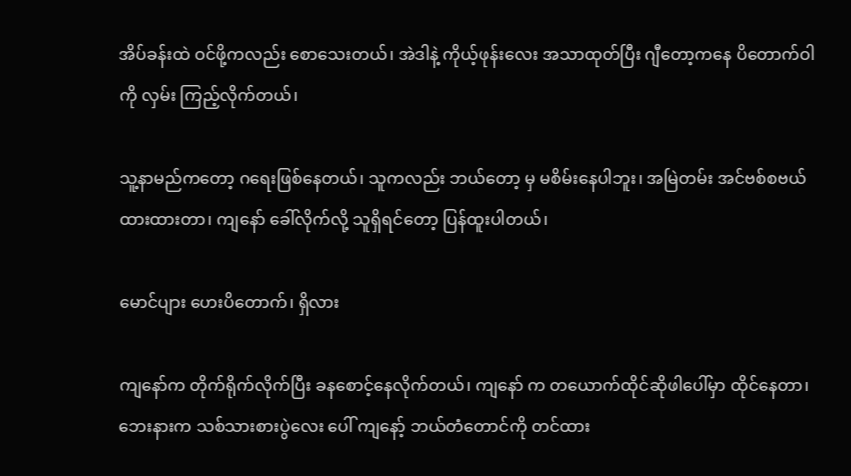အိပ်ခန်းထဲ ဝင်ဖို့ကလည်း စောသေးတယ်၊ အဲဒါနဲ့ ကိုယ့်ဖုန်းလေး အသာထုတ်ပြီး ဂျီတော့ကနေ ပိတောက်ဝါ  ကို လှမ်း ကြည့်လိုက်တယ်၊

သူ့နာမည်ကတော့ ဂရေးဖြစ်နေတယ်၊ သူကလည်း ဘယ်တော့ မှ မစိမ်းနေပါဘူး၊ အမြဲတမ်း အင်ဗစ်စဗယ် ထားထားတာ၊ ကျနော် ခေါ်လိုက်လို့ သူရှိရင်တော့ ပြန်ထူးပါတယ်၊

မောင်ပျား ဟေးပိတောက်၊ ရှိလား

ကျနော်က တိုက်ရိုက်လိုက်ပြီး ခနစောင့်နေလိုက်တယ်၊ ကျနော် က တယောက်ထိုင်ဆိုဖါပေါ်မှာ ထိုင်နေတာ၊ ဘေးနားက သစ်သားစားပွဲလေး ပေါ် ကျနော့် ဘယ်တံတောင်ကို တင်ထား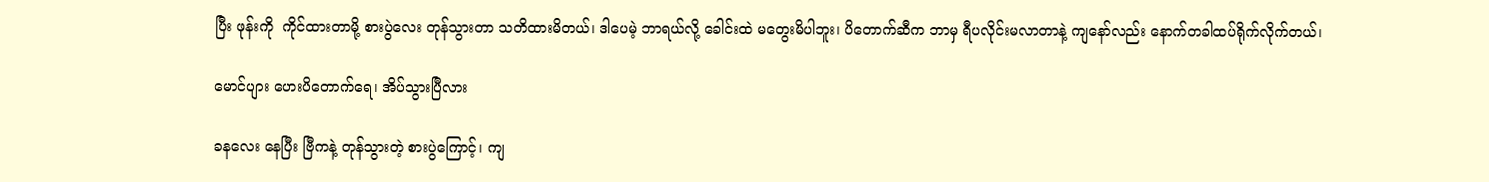ပြီး ဖုန်းကို  ကိုင်ထားတာမို့ စားပွဲလေး တုန်သွားတာ သတိထားမိတယ်၊ ဒါပေမဲ့ ဘာရယ်လို့ ခေါင်းထဲ မတွေးမိပါဘူး၊ ပိတောက်ဆီက ဘာမှ ရီပလိုင်းမလာတာနဲ့ ကျနော်လည်း နောက်တခါထပ်ရိုက်လိုက်တယ်၊

မောင်ပျား ဟေးပိတောက်ရေ၊ အိပ်သွားပြီလား

ခနလေး နေပြီး ဗြီကနဲ့ တုန်သွားတဲ့ စားပွဲကြောင့်၊ ကျ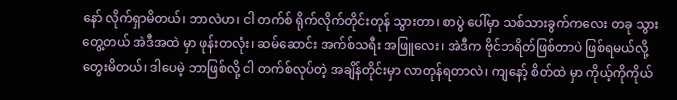နော် လိုက်ရှာမိတယ်၊ ဘာလဲဟ၊ ငါ တက်စ် ရိုက်လိုက်တိုင်းတုန် သွားတာ၊ စာပွဲ ပေါ်မှာ သစ်သားခွက်ကလေး တခု သွားတွေ့တယ် အဲဒီအထဲ မှာ ဖုန်းတလုံး၊ ဆမ်ဆောင်း အက်စ်သရီး အဖြူလေး၊ အဲဒီက ဗိုင်ဘရိတ်ဖြစ်တာပဲ ဖြစ်ရမယ်လို့တွေးမိတယ်၊ ဒါပေမဲ့ ဘာဖြစ်လို့ ငါ တက်စ်လုပ်တဲ့ အချိန်တိုင်းမှာ လာတုန်ရတာလဲ၊ ကျနော့် စိတ်ထဲ မှာ ကိုယ့်ကိုကိုယ်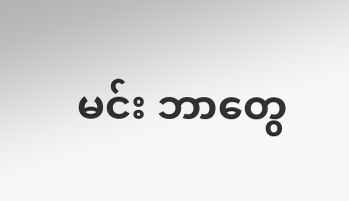မင်း ဘာတွေ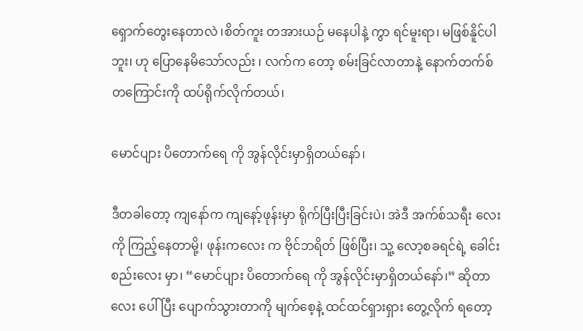ရှောက်တွေးနေတာလဲ ၊စိတ်ကူး တအားယဉ် မနေပါနဲ့ ကွာ ရင်မူးရာ၊ မဖြစ်နိူင်ပါဘူး၊ ဟု ပြောနေမိသော်လည်း ၊ လက်က တော့ စမ်းခြင်လာတာနဲ့ နောက်တက်စ်တကြောင်းကို ထပ်ရိုက်လိုက်တယ်၊

မောင်ပျား ပိတောက်ရေ ကို အွန်လိုင်းမှာရှိတယ်နော်၊

ဒီတခါတော့ ကျနော်က ကျနော့်ဖုန်းမှာ ရိုက်ပြီးပြီးခြင်းပဲ၊ အဲဒီ အက်စ်သရီး လေးကို ကြည့်နေတာမို့၊ ဖုန်းကလေး က ဗိုင်ဘရိတ် ဖြစ်ပြီး၊ သူ့ လော့စခရင်ရဲ့ ခေါင်းစည်းလေး မှာ၊ “မောင်ပျား ပိတောက်ရေ ကို အွန်လိုင်းမှာရှိတယ်နော်၊” ဆိုတာလေး ပေါ်ပြီး ပျောက်သွားတာကို မျက်စေ့နဲ့ ထင်ထင်ရှားရှား တွေ့လိုက် ရတော့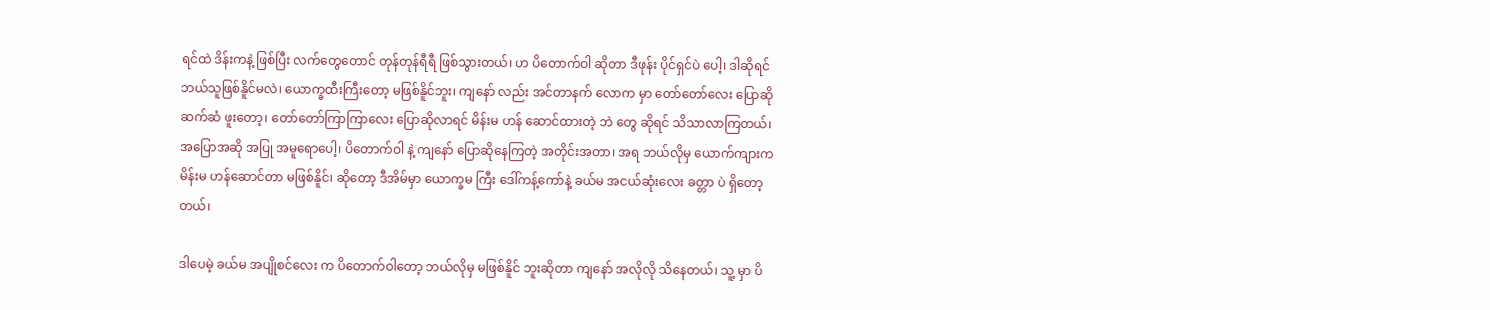ရင်ထဲ ဒိန်းကနဲ့ ဖြစ်ပြီး လက်တွေတောင် တုန်တုန်ရီရီ ဖြစ်သွားတယ်၊ ဟ ပိတောက်ဝါ ဆိုတာ ဒီဖုန်း ပိုင်ရှင်ပဲ ပေါ့၊ ဒါဆိုရင် ဘယ်သူဖြစ်နိူင်မလဲ၊ ယောက္ခထီးကြီးတော့ မဖြစ်နိူင်ဘူး၊ ကျနော် လည်း အင်တာနက် လောက မှာ တော်တော်လေး ပြောဆိုဆက်ဆံ ဖူးတော့၊ တော်တော်ကြာကြာလေး ပြောဆိုလာရင် မိန်းမ ဟန် ဆောင်ထားတဲ့ ဘဲ တွေ ဆိုရင် သိသာလာကြတယ်၊ အပြောအဆို အပြု အမူရောပေါ့၊ ပိတောက်ဝါ နဲ့ ကျနော် ပြောဆိုနေကြတဲ့ အတိုင်းအတာ၊ အရ ဘယ်လိုမှ ယောက်ကျားက မိန်းမ ဟန်ဆောင်တာ မဖြစ်နိူင်၊ ဆိုတော့ ဒီအိမ်မှာ ယောက္ခမ ကြီး ဒေါ်ကန့်ကော်နဲ့ ခယ်မ အငယ်ဆုံးလေး ခတ္တာ ပဲ ရှိတော့တယ်၊

ဒါပေမဲ့ ခယ်မ အပျိုစင်လေး က ပိတောက်ဝါတော့ ဘယ်လိုမှ မဖြစ်နိူင် ဘူးဆိုတာ ကျနော် အလိုလို သိနေတယ်၊ သူ့ မှာ ပိ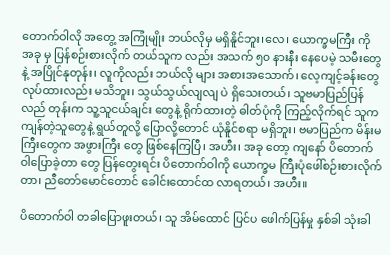တောက်ဝါလို အတွေ့ အကြုံမျိုး ဘယ်လိုမှ မရှိနိူင်ဘူး၊လေ၊ ယောက္ခမကြီး ကို အခု မှ ပြန်စဉ်းစားလိုက် တယ်သူက လည်း အသက် ၅၀ နားနီး နေပေမဲ့ သမီးတွေ နဲ့ အပြိုင်နုတုန်း၊ လူကိုလည်း ဘယ်လို များ အစားအသောက်၊ လေ့ကျင့်ခန်းတွေ လုပ်ထားလည်း မသိဘူး၊ သွယ်သွယ်လျလျ ပဲ ရှိသေးတယ်၊ သူဗမာပြည်ပြန်လည် တုန်းက သူ့သူငယ်ချင်း တွေနဲ့ ရိုက်ထားတဲ့ ဓါတ်ပုံကို ကြည့်လိုက်ရင် သူက ကျန်တဲ့သူတွေနဲ့ ရွယ်တူလို့ ပြောလို့တောင် ယုံနိူင်စရာ မရှိဘူး၊ ဗမာပြည်က မိန်းမကြီးတွေက အဖွားကြီး တွေ ဖြစ်နေကြပြီ၊ အဟီး၊ အခု တော့ ကျနော် ပိတောက်ဝါပြောခဲ့တာ တွေ ပြန်တွေးရင်း ပိတောက်ဝါကို ယောက္ခမ ကြီးပုံဖေါ်စဉ်းစားလိုက်တာ၊ ညီတော်မောင်တောင် ခေါင်းထောင်ထ လာရတယ်၊ အဟီး။

ပိတောက်ဝါ တခါပြောဖူးတယ်၊ သူ အိမ်ထောင် ပြင်ပ ဖေါက်ပြန်မှု နှစ်ခါ သုံးခါ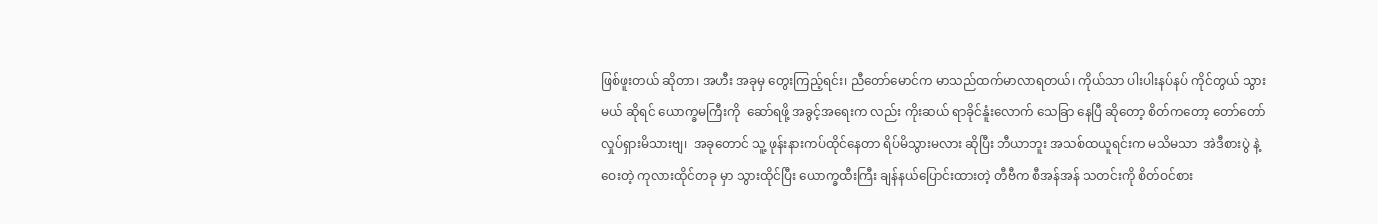ဖြစ်ဖူးတယ် ဆိုတာ၊ အဟီး အခုမှ တွေးကြည့်ရင်း၊ ညီတော်မောင်က မာသည်ထက်မာလာရတယ်၊ ကိုယ်သာ ပါးပါးနပ်နပ် ကိုင်တွယ် သွားမယ် ဆိုရင် ယောက္ခမကြီးကို  ဆော်ရဖို့ အခွင့်အရေးက လည်း ကိုးဆယ် ရာခိုင်နူံးလောက် သေခြာ နေပြီ ဆိုတော့ စိတ်ကတော့ တော်တော် လှုပ်ရှားမိသားဗျ၊  အခုတောင် သူ့ ဖုန်းနားကပ်ထိုင်နေတာ ရိပ်မိသွားမလား ဆိုပြီး ဘီယာဘူး အသစ်ထယူရင်းက မသိမသာ  အဲဒီစားပွဲ နဲ့ ဝေးတဲ့ ကုလားထိုင်တခု မှာ သွားထိုင်ပြီး ယောက္ခထီးကြီး ချန်နယ်ပြောင်းထားတဲ့ တီဗီက စီအန်အန် သတင်းကို စိတ်ဝင်စား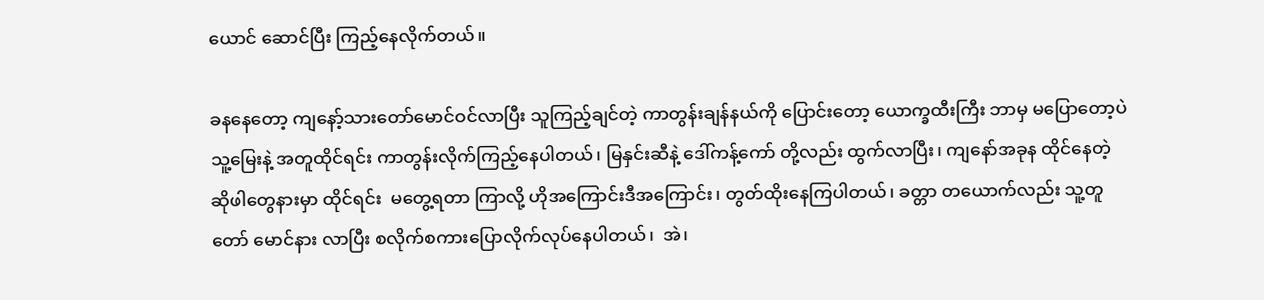ယောင် ဆောင်ပြီး ကြည့်နေလိုက်တယ်။

ခနနေတော့ ကျနော့်သားတော်မောင်ဝင်လာပြီး သူကြည့်ချင်တဲ့ ကာတွန်းချန်နယ်ကို ပြောင်းတော့ ယောက္ခထီးကြီး ဘာမှ မပြောတော့ပဲ သူ့မြေးနဲ့ အတူထိုင်ရင်း ကာတွန်းလိုက်ကြည့်နေပါတယ်၊ မြနှင်းဆီနဲ့ ဒေါ်ကန့်ကော် တို့လည်း ထွက်လာပြီး၊ ကျနော်အခုန ထိုင်နေတဲ့ ဆိုဖါတွေနားမှာ ထိုင်ရင်း  မတွေ့ရတာ ကြာလို့ ဟိုအကြောင်းဒီအကြောင်း၊ တွတ်ထိုးနေကြပါတယ်၊ ခတ္တာ တယောက်လည်း သူ့တူတော် မောင်နား လာပြီး စလိုက်စကားပြောလိုက်လုပ်နေပါတယ်၊  အဲ၊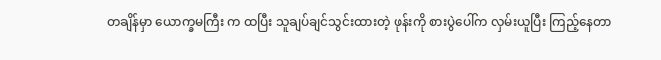တချိန်မှာ ယောက္ခမကြီး က ထပြီး သူချပ်ချင်သွင်းထားတဲ့ ဖုန်းကို စားပွဲပေါ်က လှမ်းယူပြီး ကြည့်နေတာ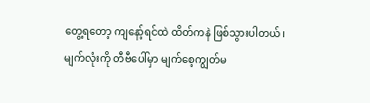တွေ့ရတော့ ကျနော့်ရင်ထဲ ထိတ်ကနဲ ဖြစ်သွားပါတယ်၊ မျက်လုံးကို တီဗီပေါ်မှာ မျက်စေ့ကျွတ်မ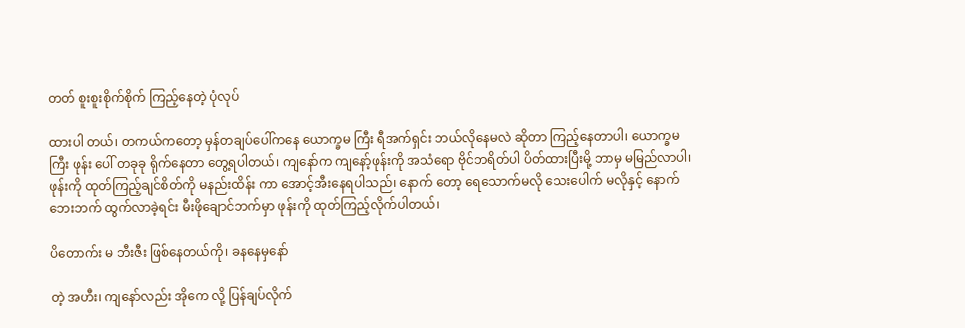တတ် စူးစူးစိုက်စိုက် ကြည့်နေတဲ့ ပုံလုပ်

ထားပါ တယ်၊ တကယ်ကတော့ မှန်တချပ်ပေါ်ကနေ ယောက္ခမ ကြီး ရီအက်ရှင်း ဘယ်လိုနေမလဲ ဆိုတာ ကြည့်နေတာပါ၊ ယောက္ခမကြီး ဖုန်း ပေါ် တခုခု ရိုက်နေတာ တွေ့ရပါတယ်၊ ကျနော်က ကျနော့်ဖုန်းကို အသံရော ဗိုင်ဘရိတ်ပါ ပိတ်ထားပြီးမို့ ဘာမှ မမြည်လာပါ၊ ဖုန်းကို ထုတ်ကြည့်ချင်စိတ်ကို မနည်းထိန်း ကာ အောင့်အီးနေရပါသည်၊ နောက် တော့ ရေသောက်မလို သေးပေါက် မလိုနှင့် နောက်ဘေးဘက် ထွက်လာခဲ့ရင်း မီးဖိုချောင်ဘက်မှာ ဖုန်းကို ထုတ်ကြည့်လိုက်ပါတယ်၊

ပိတောက်း မ ဘီးဇီး ဖြစ်နေတယ်ကို၊ ခနနေမှနော်

တဲ့ အဟီး၊ ကျနော်လည်း အိုကေ လို့ ပြန်ချပ်လိုက်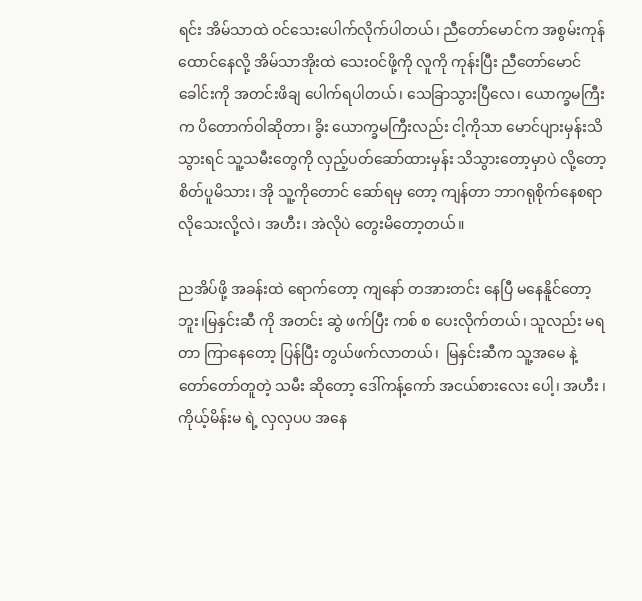ရင်း အိမ်သာထဲ ဝင်သေးပေါက်လိုက်ပါတယ်၊ ညီတော်မောင်က အစွမ်းကုန်ထောင်နေလို့ အိမ်သာအိုးထဲ သေးဝင်ဖို့ကို လူကို ကုန်းပြီး ညီတော်မောင်ခေါင်းကို အတင်းဖိချ ပေါက်ရပါတယ်၊ သေခြာသွားပြီလေ၊ ယောက္ခမကြီးက ပိတောက်ဝါဆိုတာ၊ ခွိး ယောက္ခမကြီးလည်း ငါ့ကိုသာ မောင်ပျားမှန်းသိသွားရင် သူ့သမီးတွေကို လှည့်ပတ်ဆော်ထားမှန်း သိသွားတော့မှာပဲ လို့တော့ စိတ်ပူမိသား၊ အို သူ့ကိုတောင် ဆော်ရမှ တော့ ကျန်တာ ဘာဂရုစိုက်နေစရာလိုသေးလို့လဲ၊ အဟီး၊ အဲလိုပဲ တွေးမိတော့တယ်။

ညအိပ်ဖို့ အခန်းထဲ ရောက်တော့ ကျနော် တအားတင်း နေပြီ မနေနိူင်တော့ဘူး၊မြနှင်းဆီ ကို အတင်း ဆွဲ ဖက်ပြီး ကစ် စ ပေးလိုက်တယ်၊ သူလည်း မရတာ ကြာနေတော့ ပြန်ပြီး တွယ်ဖက်လာတယ်၊  မြနှင်းဆီက သူ့အမေ နဲ့ တော်တော်တူတဲ့ သမီး ဆိုတော့ ဒေါ်ကန့်ကော် အငယ်စားလေး ပေါ့၊ အဟီး ၊ ကိုယ့်မိန်းမ ရဲ့ လှလှပပ အနေ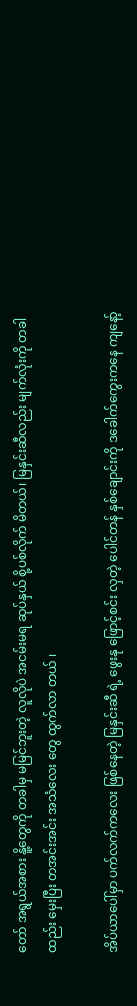တော် အရွယ်အစား နိူ့တွေကို တခါမှ မမြင်ဘူးတဲ့ လူလိုပဲ အငမ်းမရ ဆုပ်နှယ် စို့ပစ်လိုက် မိတယ်၊ မြနှင်းဆီလည်း မျက်လုံးကို တခါထည်း မှေးပြီး တအင်းအင်း အသံလေး တွေ ထွက်လာ တယ် ၊

အိပ်ယာပေါ်မှာ ပက်လက်ကလေး ဖြစ်နေတဲ့ မြနှင်းဆီ ရဲ့ ဖွေးနု ဖြောင့်စင်း လှတဲ့ ပေါင်တန် နှစ်ချောင်းကို ဒခေါက်ကွေးကနေ ကျနော့်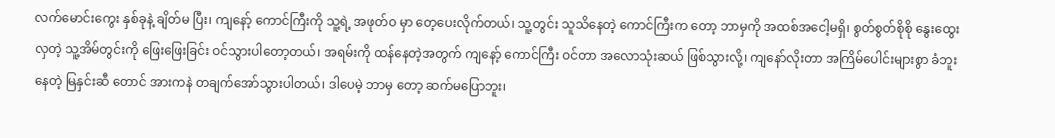လက်မောင်းကွေး နှစ်ခုနဲ့ ချိတ်မ ပြီး၊ ကျနော့် ကောင်ကြီးကို သူ့ရဲ့ အဖုတ်ဝ မှာ တေ့ပေးလိုက်တယ်၊ သူ့တွင်း သူသိနေတဲ့ ကောင်ကြီးက တော့ ဘာမှကို အထစ်အငေါ့မရှိ၊ စွတ်စွတ်စိုစို နွေးထွေးလှတဲ့ သူ့အိမ်တွင်းကို ဖြေးဖြေးခြင်း ဝင်သွားပါတော့တယ်၊ အရမ်းကို ထန်နေတဲ့အတွက် ကျနော့် ကောင်ကြီး ဝင်တာ အလောသုံးဆယ် ဖြစ်သွားလို့၊ ကျနော်လိုးတာ အကြိမ်ပေါင်းများစွာ ခံဘူးနေတဲ့ မြနှင်းဆီ တောင် အားကနဲ တချက်အော်သွားပါတယ်၊ ဒါပေမဲ့ ဘာမှ တော့ ဆက်မပြောဘူး၊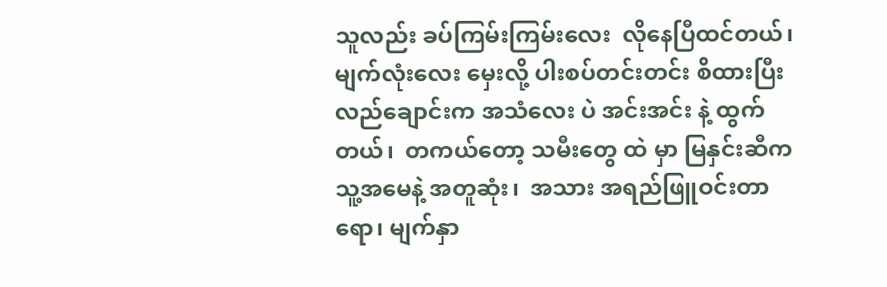သူလည်း ခပ်ကြမ်းကြမ်းလေး  လိုနေပြီထင်တယ်၊ မျက်လုံးလေး မှေးလို့ ပါးစပ်တင်းတင်း စိထားပြီး လည်ချောင်းက အသံလေး ပဲ အင်းအင်း နဲ့ ထွက်တယ်၊  တကယ်တော့ သမီးတွေ ထဲ မှာ မြနှင်းဆီက သူ့အမေနဲ့ အတူဆုံး၊  အသား အရည်ဖြူဝင်းတာရော၊ မျက်နှာ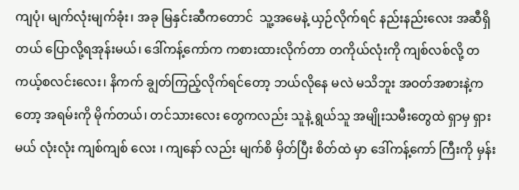ကျပုံ၊ မျက်လုံးမျက်ခုံး၊ အခု မြနှင်းဆီကတောင်  သူ့အမေနဲ့ ယှဉ်လိုက်ရင် နည်းနည်းလေး အဆီရှိတယ် ပြောလို့ရအုန်းမယ်၊ ဒေါ်ကန့်ကော်က ကစားထားလိုက်တာ တကိုယ်လုံးကို ကျစ်လစ်လို့ တကယ့်စလင်းလေး၊ နိကက် ချွတ်ကြည့်လိုက်ရင်တော့ ဘယ်လိုနေ မလဲ မသိဘူး အဝတ်အစားနဲ့ကတော့ အရမ်းကို မိုက်တယ်၊ တင်သားလေး တွေကလည်း သူနဲ့ ရွယ်သူ အမျိုးသမီးတွေထဲ ရှာမှ ရှားမယ် လုံးလုံး ကျစ်ကျစ် လေး ၊ ကျနော် လည်း မျက်စိ မှိတ်ပြီး စိတ်ထဲ မှာ ဒေါ်ကန့်ကော် ကြီးကို မှန်း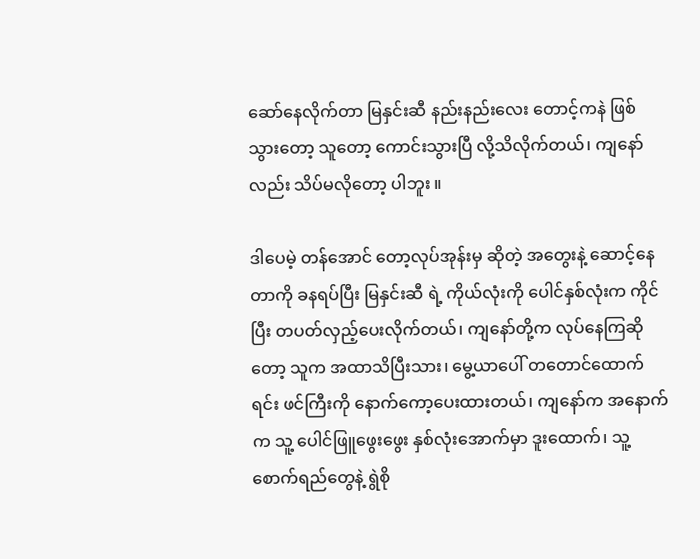ဆော်နေလိုက်တာ မြနှင်းဆီ နည်းနည်းလေး တောင့်ကနဲ ဖြစ်သွားတော့ သူတော့ ကောင်းသွားပြီ လို့သိလိုက်တယ်၊ ကျနော်လည်း သိပ်မလိုတော့ ပါဘူး ။

ဒါပေမဲ့ တန်အောင် တော့လုပ်အုန်းမှ ဆိုတဲ့ အတွေးနဲ့ ဆောင့်နေတာကို ခနရပ်ပြီး မြနှင်းဆီ ရဲ့ ကိုယ်လုံးကို ပေါင်နှစ်လုံးက ကိုင်ပြီး တပတ်လှည့်ပေးလိုက်တယ်၊ ကျနော်တို့က လုပ်နေကြဆိုတော့ သူက အထာသိပြီးသား၊ မွေ့ယာပေါ် တတောင်ထောက်ရင်း ဖင်ကြီးကို နောက်ကော့ပေးထားတယ်၊ ကျနော်က အနောက်က သူ့ ပေါင်ဖြူဖွေးဖွေး နှစ်လုံးအောက်မှာ ဒူးထောက်၊ သူ့စောက်ရည်တွေနဲ့ ရွဲစို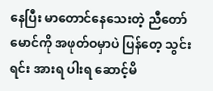နေပြီး မာတောင်နေသေးတဲ့ ညီတော်မောင်ကို အဖုတ်ဝမှာပဲ ပြန်တေ့ သွင်း  ရင်း အားရ ပါးရ ဆောင့်မိ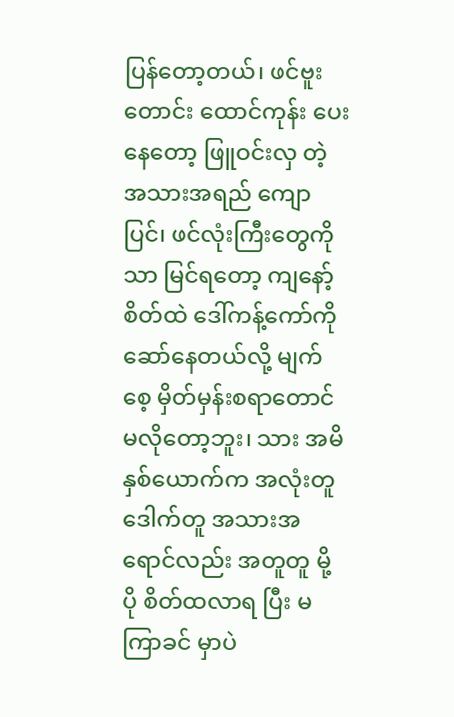ပြန်တော့တယ်၊ ဖင်ဗူးတောင်း ထောင်ကုန်း ပေးနေတော့ ဖြူဝင်းလှ တဲ့ အသားအရည် ကျောပြင်၊ ဖင်လုံးကြီးတွေကို သာ မြင်ရတော့ ကျနော့် စိတ်ထဲ ဒေါ်ကန့်ကော်ကို ဆော်နေတယ်လို့ မျက်စေ့ မှိတ်မှန်းစရာတောင် မလိုတော့ဘူး၊ သား အမိ နှစ်ယောက်က အလုံးတူ ဒေါက်တူ အသားအရောင်လည်း အတူတူ မို့ ပို စိတ်ထလာရ ပြီး မကြာခင် မှာပဲ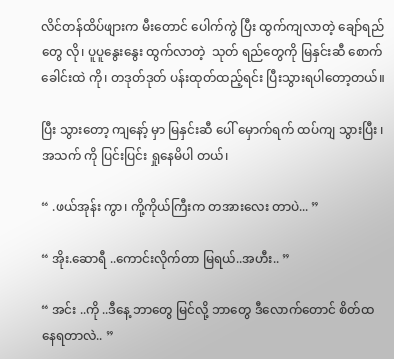လိင်တန်ထိပ်ဖျားက မီးတောင် ပေါက်ကွဲ ပြီး ထွက်ကျလာတဲ့ ချော်ရည်တွေ လို၊ ပူပူနွေးနွေး ထွက်လာတဲ့  သုတ် ရည်တွေကို မြနှင်းဆီ စောက်ခေါင်းထဲ ကို၊ တဒုတ်ဒုတ် ပန်းထုတ်ထည့်ရင်း ပြီးသွားရပါတော့တယ်။

ပြီး သွားတော့ ကျနော့် မှာ မြနှင်းဆီ ပေါ် မှောက်ရက် ထပ်ကျ သွားပြီး ၊ အသက် ကို ပြင်းပြင်း ရှုနေမိပါ တယ်၊

“ .ဖယ်အုန်း ကွာ၊ ကို့ကိုယ်ကြီးက တအားလေး တာပဲ... ”

“ အိုး.ဆောရီ ..ကောင်းလိုက်တာ မြရယ်..အဟီး.. ”

“ အင်း ..ကို ..ဒီနေ့ ဘာတွေ မြင်လို့ ဘာတွေ ဒီလောက်တောင် စိတ်ထ နေရတာလဲ.. ”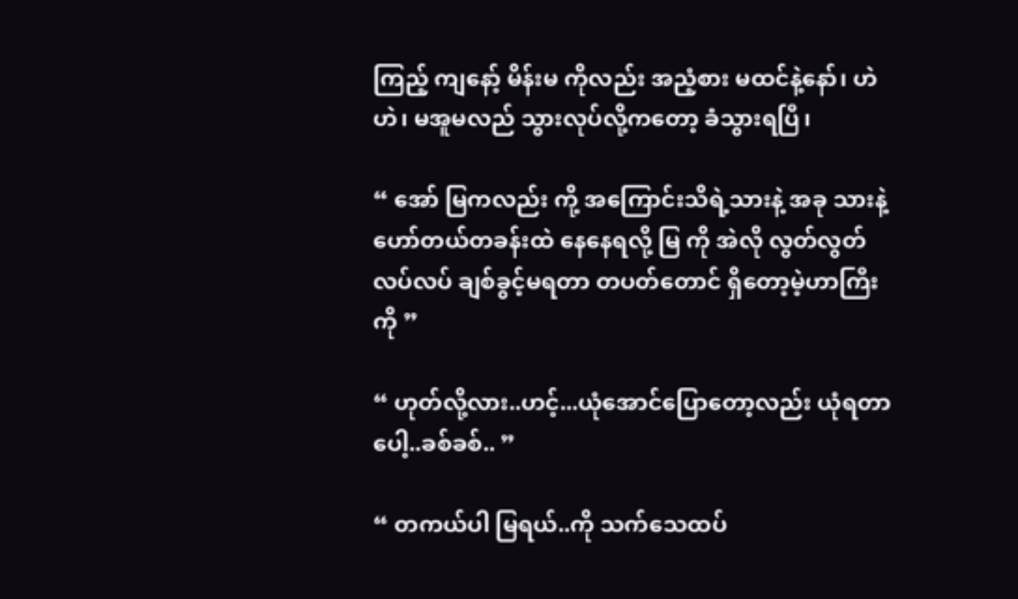ကြည့် ကျနော့် မိန်းမ ကိုလည်း အညံ့စား မထင်နဲ့နော်၊ ဟဲဟဲ၊ မအူမလည် သွားလုပ်လို့ကတော့ ခံသွားရပြီ၊

“ အော် မြကလည်း ကို့ အကြောင်းသိရဲ့သားနဲ့ အခု သားနဲ့ ဟော်တယ်တခန်းထဲ နေနေရလို့ မြ ကို အဲလို လွတ်လွတ်လပ်လပ် ချစ်ခွင့်မရတာ တပတ်တောင် ရှိတော့မဲ့ဟာကြီးကို ”

“ ဟုတ်လို့လား..ဟင့်...ယုံအောင်ပြောတော့လည်း ယုံရတာပေါ့..ခစ်ခစ်.. ”

“ တကယ်ပါ မြရယ်..ကို သက်သေထပ်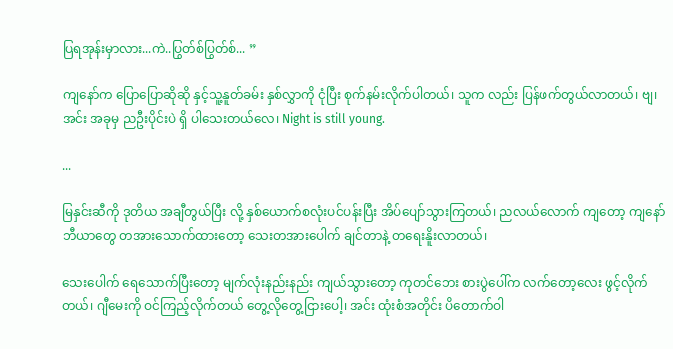ပြရအုန်းမှာလား...ကဲ..ပြွတ်စ်ပြွတ်စ်... ”

ကျနော်က ပြောပြောဆိုဆို နှင့်သူ့နူတ်ခမ်း နှစ်လွှာကို ငုံပြီး စုက်နမ်းလိုက်ပါတယ်၊ သူက လည်း ပြန်ဖက်တွယ်လာတယ်၊ ဗျ၊ အင်း အခုမှ ညဦးပိုင်းပဲ ရှိ ပါသေးတယ်လေ၊ Night is still young.

...

မြနှင်းဆီကို ဒုတိယ အချီတွယ်ပြီး လို့ နှစ်ယောက်စလုံးပင်ပန်းပြီး အိပ်ပျော်သွားကြတယ်၊ ညလယ်လောက် ကျတော့ ကျနော် ဘီယာတွေ တအားသောက်ထားတော့ သေးတအားပေါက် ချင်တာနဲ့ တရေးနိူးလာတယ်၊

သေးပေါက် ရေသောက်ပြီးတော့ မျက်လုံးနည်းနည်း ကျယ်သွားတော့ ကုတင်ဘေး စားပွဲပေါ်က လက်တော့လေး ဖွင့်လိုက်တယ်၊ ဂျီမေးကို ဝင်ကြည့်လိုက်တယ် တွေ့လိုတွေ့ငြားပေါ့၊ အင်း ထုံးစံအတိုင်း ပိတောက်ဝါ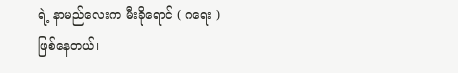ရဲ့ နာမည်လေးက မီးခိုရောင် ( ဂရေး ) ဖြစ်နေတယ်၊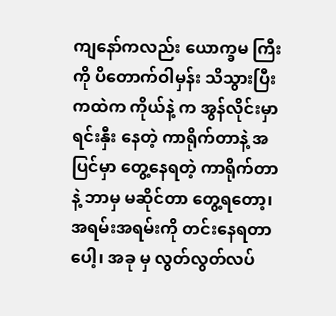ကျနော်ကလည်း ယောက္ခမ ကြီးကို ပိတောက်ဝါမှန်း သိသွားပြီးကထဲက ကိုယ်နဲ့ က အွန်လိုင်းမှာ ရင်းနှီး နေတဲ့ ကာရိုက်တာနဲ့ အပြင်မှာ တွေ့နေရတဲ့ ကာရိုက်တာနဲ့ ဘာမှ မဆိုင်တာ တွေ့ရတော့၊ အရမ်းအရမ်းကို တင်းနေရတာပေါ့၊ အခု မှ လွတ်လွတ်လပ်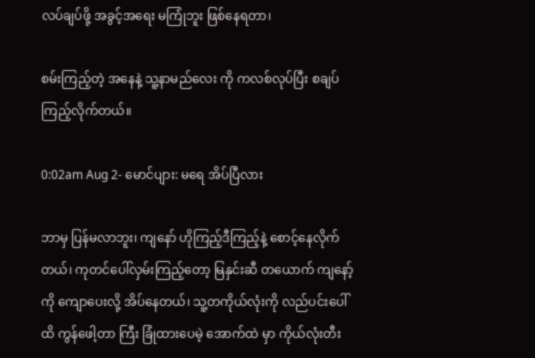လပ်ချပ်ဖို့ အခွင့်အရေး မကြုံဘူး ဖြစ်နေရတာ၊

စမ်းကြည့်တဲ့ အနေနဲ့ သူ့နာမည်လေး ကို ကလစ်လုပ်ပြီး စချပ်ကြည့်လိုက်တယ်။

0:02am Aug 2- မောင်ပျား: မရေ အိပ်ပြီလား

ဘာမှ ပြန်မလာဘူး၊ ကျနော် ဟိုကြည့်ဒီကြည့်နဲ့ စောင့်နေလိုက်တယ်၊ ကုတင်ပေါ်လှမ်းကြည့်တော့ မြနှင်းဆီ တယောက် ကျနော့်ကို ကျောပေးလို့ အိပ်နေတယ်၊ သူ့တကိုယ်လုံးကို လည်ပင်းပေါ်ထိ ကွန်ဖေါ့တာ ကြီး ခြုံထားပေမဲ့ အောက်ထဲ မှာ ကိုယ်လုံးတီး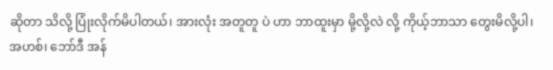ဆိုတာ သိလို့ ပြုံးလိုက်မိပါတယ်၊ အားလုံး အတူတူ ပဲ ဟာ ဘာထူးမှာ မို့လို့လဲ လို့ ကိုယ့်ဘာသာ တွေးမိလို့ပါ၊ အဟစ်၊ ဘော်ဒီ အန်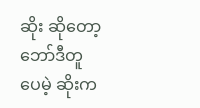ဆိုး ဆိုတော့ ဘော်ဒီတူ ပေမဲ့ ဆိုးက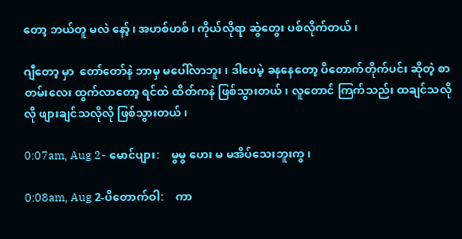တော့ ဘယ်တူ မလဲ နော့်၊ အဟစ်ဟစ်၊ ကိုယ်လိုရာ ဆွဲတွေး ပစ်လိုက်တယ်၊

ဂျီတော့ မှာ  တော်တော်နဲ ဘာမှ မပေါ်လာဘူး၊ ဒါပေမဲ့ ခနနေတော့ ပိတောက်တိုက်ပင်း ဆိုတဲ့ စာတမ်းလေး ထွက်လာတော့ ရင်ထဲ ထိတ်ကနဲ ဖြစ်သွားတယ်၊ လူတောင် ကြက်သည်း ထချင်သလို လို ဖျားချင်သလိုလို ဖြစ်သွားတယ်၊

0:07am, Aug 2- မောင်ပျား:    မွမွ ဟေး မ မအိပ်သေးဘူးကွ၊

0:08am, Aug 2-ပိတောက်ဝါ:    ကာ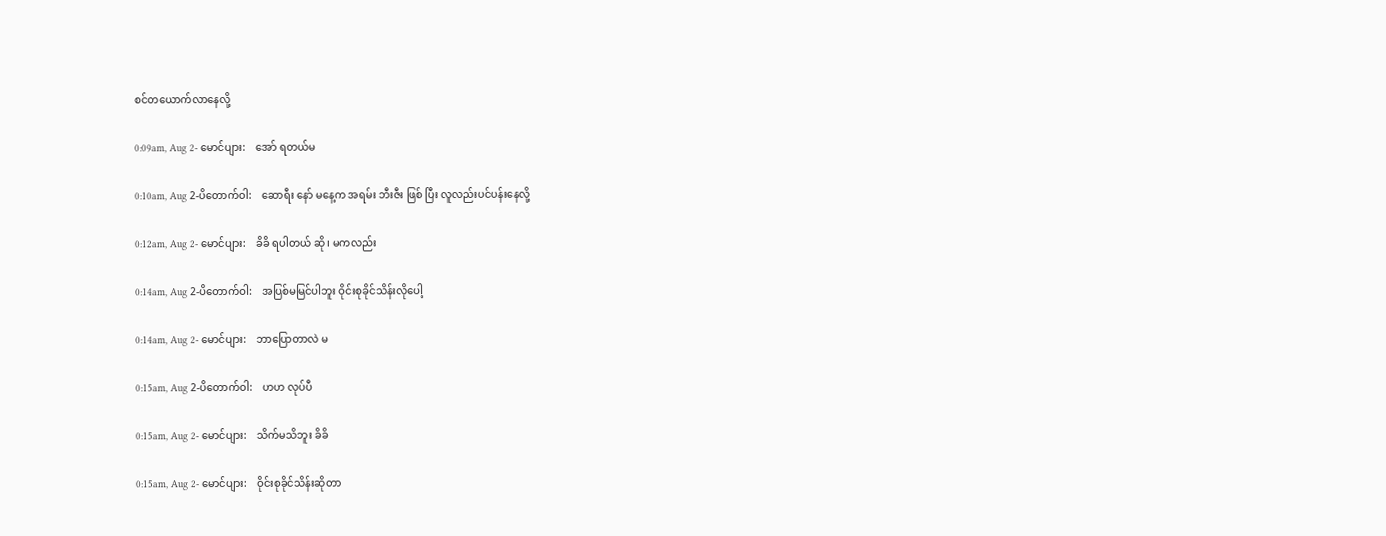စင်တယောက်လာနေလို့

0:09am, Aug 2- မောင်ပျား:    အော် ရတယ်မ

0:10am, Aug 2-ပိတောက်ဝါ:    ဆောရီး နော် မနေ့က အရမ်း ဘီးဇီး ဖြစ် ပြီး လူလည်းပင်ပန်းနေလို့

0:12am, Aug 2- မောင်ပျား:    ခိခိ ရပါတယ် ဆို၊ မကလည်း

0:14am, Aug 2-ပိတောက်ဝါ:    အပြစ်မမြင်ပါဘူး ဝိုင်းစုခိုင်သိန်းလိုပေါ့

0:14am, Aug 2- မောင်ပျား:    ဘာပြောတာလဲ မ

0:15am, Aug 2-ပိတောက်ဝါ:    ဟဟ လုပ်ပီ

0:15am, Aug 2- မောင်ပျား:    သိက်မသိဘူး ခိခိ

0:15am, Aug 2- မောင်ပျား:    ဝိုင်းစုခိုင်သိန်းဆိုတာ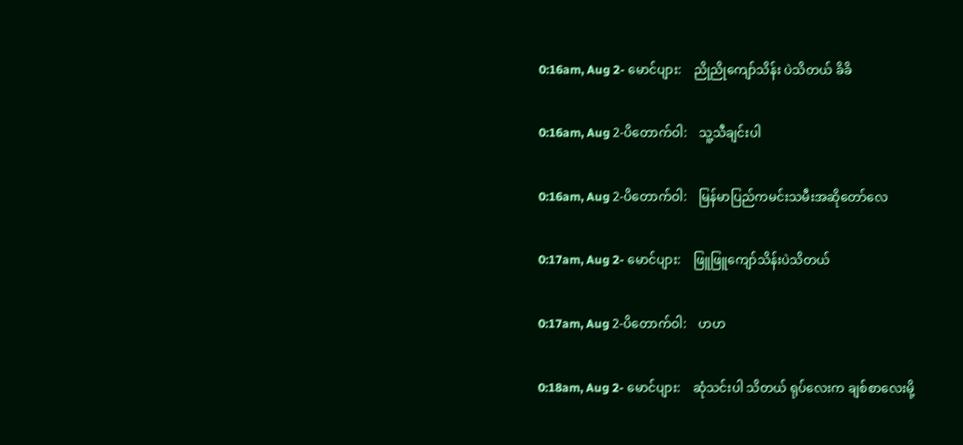0:16am, Aug 2- မောင်ပျား:    ညိုညိုကျော်သိန်း ပဲသိတယ် ခိခိ

0:16am, Aug 2-ပိတောက်ဝါ:    သူ့သီချင်းပါ

0:16am, Aug 2-ပိတောက်ဝါ:    မြန်မာပြည်ကမင်းသမီးအဆိုတော်လေ

0:17am, Aug 2- မောင်ပျား:    ဖြူဖြူကျော်သိန်းပဲသိတယ်

0:17am, Aug 2-ပိတောက်ဝါ:    ဟဟ

0:18am, Aug 2- မောင်ပျား:    ဆုံသင်းပါ သိတယ် ရုပ်လေးက ချစ်စာလေးမို့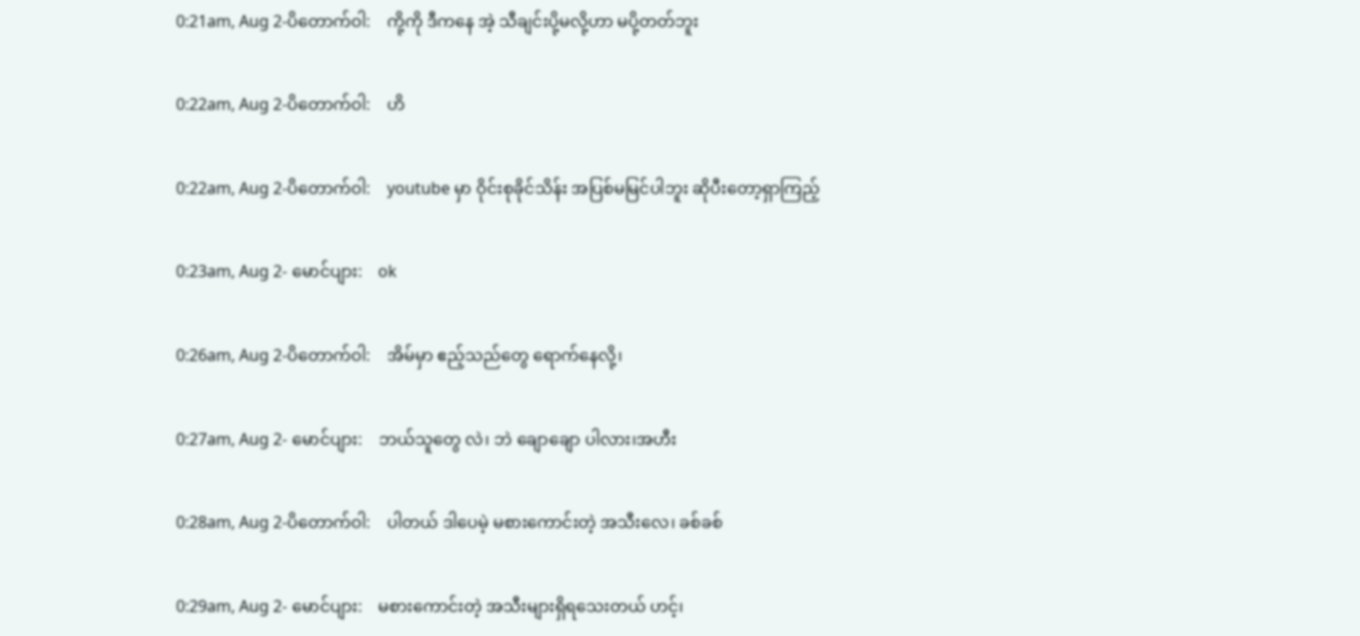0:21am, Aug 2-ပိတောက်ဝါ:    ကို့ကို ဒီကနေ အဲ့ သီချင်းပို့မလို့ဟာ မပို့တတ်ဘူး

0:22am, Aug 2-ပိတောက်ဝါ:    ဟိ

0:22am, Aug 2-ပိတောက်ဝါ:    youtube မှာ ဝိုင်းစုခိုင်သိန်း အပြစ်မမြင်ပါဘူး ဆိုပီးတော့ရှာကြည့်

0:23am, Aug 2- မောင်ပျား:    ok

0:26am, Aug 2-ပိတောက်ဝါ:    အိမ်မှာ ဧည့်သည်တွေ ရောက်နေလို့၊

0:27am, Aug 2- မောင်ပျား:    ဘယ်သူတွေ လဲ၊ ဘဲ ချောချော ပါလား၊အဟီး

0:28am, Aug 2-ပိတောက်ဝါ:    ပါတယ် ဒါပေမဲ့ မစားကောင်းတဲ့ အသီးလေ၊ ခစ်ခစ်

0:29am, Aug 2- မောင်ပျား:    မစားကောင်းတဲ့ အသီးများရှိရသေးတယ် ဟင့်၊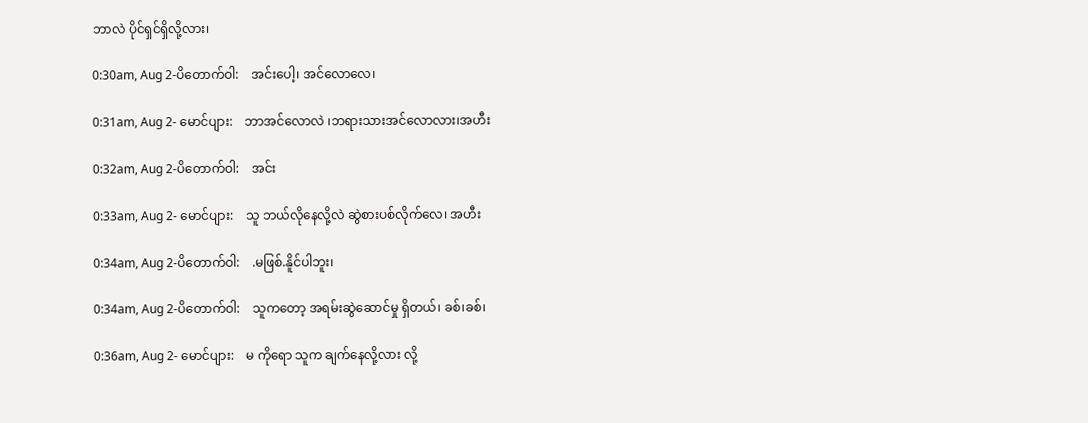ဘာလဲ ပိုင်ရှင်ရှိလို့လား၊

0:30am, Aug 2-ပိတောက်ဝါ:    အင်းပေါ့၊ အင်လောလေ၊

0:31am, Aug 2- မောင်ပျား:    ဘာအင်လောလဲ ၊ဘရားသားအင်လောလား၊အဟီး

0:32am, Aug 2-ပိတောက်ဝါ:    အင်း

0:33am, Aug 2- မောင်ပျား:    သူ ဘယ်လိုနေလို့လဲ ဆွဲစားပစ်လိုက်လေ၊ အဟီး

0:34am, Aug 2-ပိတောက်ဝါ:    .မဖြစ်.နိူင်ပါဘူး၊

0:34am, Aug 2-ပိတောက်ဝါ:    သူကတော့ အရမ်းဆွဲဆောင်မှု ရှိတယ်၊ ခစ်၊ခစ်၊

0:36am, Aug 2- မောင်ပျား:    မ ကိုရော သူက ချက်နေလို့လား လို့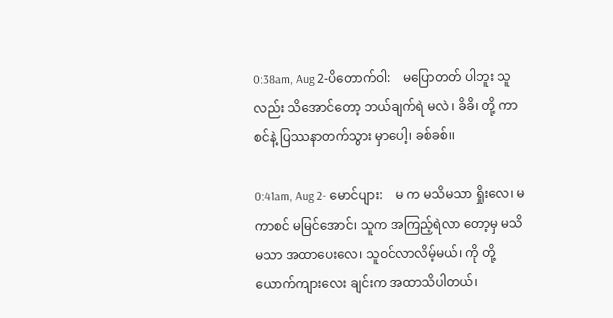0:38am, Aug 2-ပိတောက်ဝါ:    မပြောတတ် ပါဘူး သူလည်း သိအောင်တော့ ဘယ်ချက်ရဲ မလဲ ၊ ခိခိ၊ တို့ ကာစင်နဲ့ ပြဿနာတက်သွား မှာပေါ့၊ ခစ်ခစ်၊၊

0:41am, Aug 2- မောင်ပျား:    မ က မသိမသာ ရှိုးလေ၊ မ ကာစင် မမြင်အောင်၊ သူက အကြည့်ရဲလာ တော့မှ မသိမသာ အထာပေးလေ၊ သူဝင်လာလိမ့်မယ်၊ ကို တို့ ယောက်ကျားလေး ချင်းက အထာသိပါတယ်၊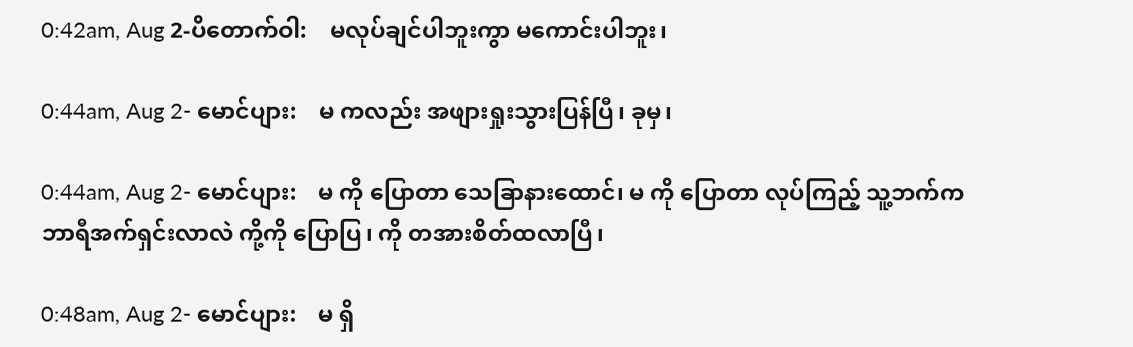0:42am, Aug 2-ပိတောက်ဝါ:    မလုပ်ချင်ပါဘူးကွာ မကောင်းပါဘူး၊

0:44am, Aug 2- မောင်ပျား:    မ ကလည်း အဖျားရှုးသွားပြန်ပြီ၊ ခုမှ၊

0:44am, Aug 2- မောင်ပျား:    မ ကို ပြောတာ သေခြာနားထောင်၊ မ ကို ပြောတာ လုပ်ကြည့် သူ့ဘက်က ဘာရီအက်ရှင်းလာလဲ ကို့ကို ပြောပြ၊ ကို တအားစိတ်ထလာပြီ၊

0:48am, Aug 2- မောင်ပျား:    မ ရှိ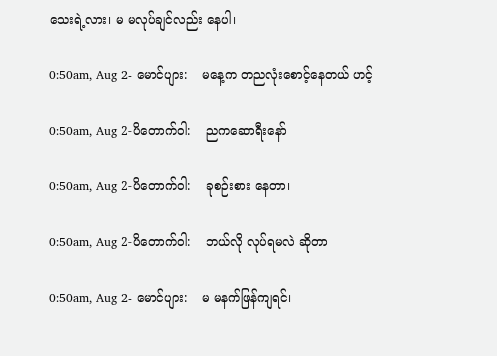သေးရဲ့လား၊ မ မလုပ်ချင်လည်း နေပါ၊

0:50am, Aug 2- မောင်ပျား:    မနေ့က တညလုံးစောင့်နေတယ် ဟင့်

0:50am, Aug 2-ပိတောက်ဝါ:    ညကဆောရီးနော်

0:50am, Aug 2-ပိတောက်ဝါ:    ခုစဉ်းစား နေတာ၊

0:50am, Aug 2-ပိတောက်ဝါ:    ဘယ်လို လုပ်ရမလဲ ဆိုတာ

0:50am, Aug 2- မောင်ပျား:    မ မနက်ဖြန်ကျရင်၊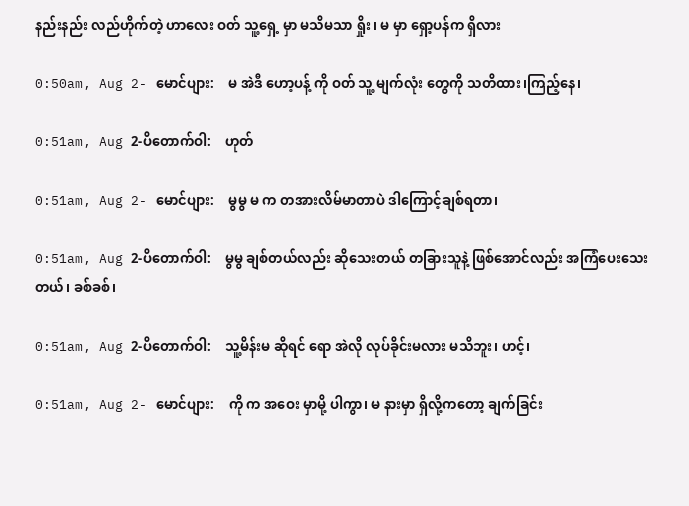နည်းနည်း လည်ဟိုက်တဲ့ ဟာလေး ဝတ် သူ့ရှေ့ မှာ မသိမသာ ရှိုး၊ မ မှာ ရှော့ပန်က ရှိလား

0:50am, Aug 2- မောင်ပျား:    မ အဲဒီ ဟော့ပန့် ကို ဝတ် သူ့ မျက်လုံး တွေကို သတိထား၊ကြည့်နေ၊

0:51am, Aug 2-ပိတောက်ဝါ:    ဟုတ်

0:51am, Aug 2- မောင်ပျား:    မွမွ မ က တအားလိမ်မာတာပဲ ဒါကြောင့်ချစ်ရတာ၊

0:51am, Aug 2-ပိတောက်ဝါ:    မွမွ ချစ်တယ်လည်း ဆိုသေးတယ် တခြားသူနဲ့ ဖြစ်အောင်လည်း အကြံပေးသေးတယ်၊ ခစ်ခစ်၊

0:51am, Aug 2-ပိတောက်ဝါ:    သူ့မိန်းမ ဆိုရင် ရော အဲလို လုပ်ခိုင်းမလား မသိဘူး၊ ဟင့်၊

0:51am, Aug 2- မောင်ပျား:    ကို က အဝေး မှာမို့ ပါကွာ၊ မ နားမှာ ရှိလို့ကတော့ ချက်ခြင်း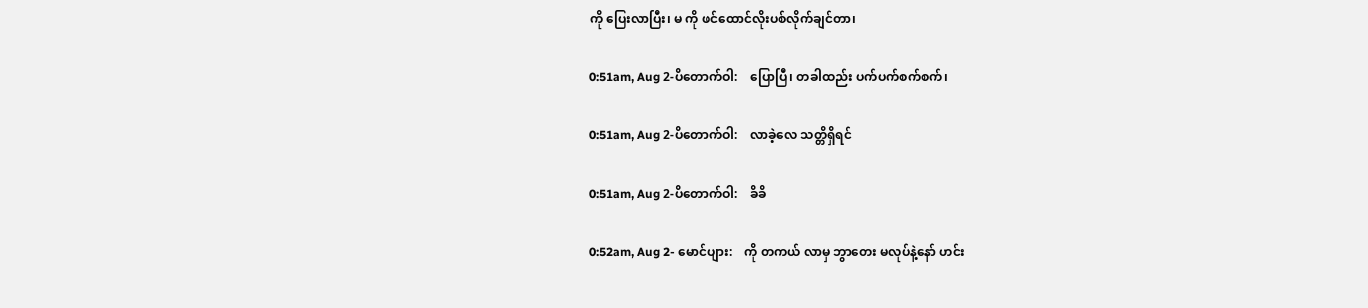ကို ပြေးလာပြီး၊ မ ကို ဖင်ထောင်လိုးပစ်လိုက်ချင်တာ၊

0:51am, Aug 2-ပိတောက်ဝါ:    ပြောပြီ၊ တခါထည်း ပက်ပက်စက်စက်၊

0:51am, Aug 2-ပိတောက်ဝါ:    လာခဲ့လေ သတ္တိရှိရင်

0:51am, Aug 2-ပိတောက်ဝါ:    ခိခိ

0:52am, Aug 2- မောင်ပျား:    ကို တကယ် လာမှ ဘွာတေး မလုပ်နဲ့နော် ဟင်း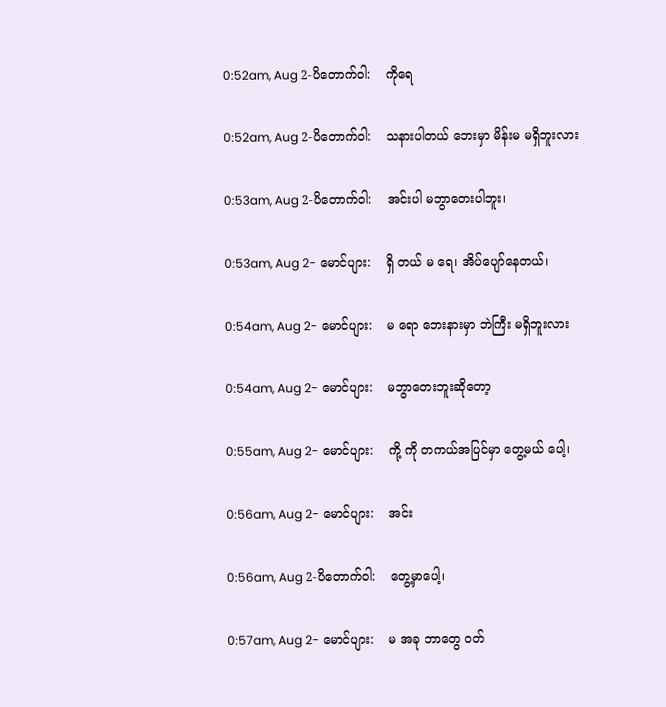0:52am, Aug 2-ပိတောက်ဝါ:    ကိုရေ

0:52am, Aug 2-ပိတောက်ဝါ:    သနားပါတယ် ဘေးမှာ မိန်းမ မရှိဘူးလား

0:53am, Aug 2-ပိတောက်ဝါ:    အင်းပါ မဘွာတေးပါဘူး၊

0:53am, Aug 2- မောင်ပျား:    ရှိ တယ် မ ရေ၊ အိပ်ပျော်နေတယ်၊

0:54am, Aug 2- မောင်ပျား:    မ ရော ဘေးနားမှာ ဘဲကြီး မရှိဘူးလား

0:54am, Aug 2- မောင်ပျား:    မဘွာတေးဘူးဆိုတော့

0:55am, Aug 2- မောင်ပျား:    ကို့ ကို တကယ်အပြင်မှာ တွေ့မယ် ပေါ့၊

0:56am, Aug 2- မောင်ပျား:    အင်း

0:56am, Aug 2-ပိတောက်ဝါ:    တွေ့မှာပေါ့၊

0:57am, Aug 2- မောင်ပျား:    မ အခု ဘာတွေ ဝတ်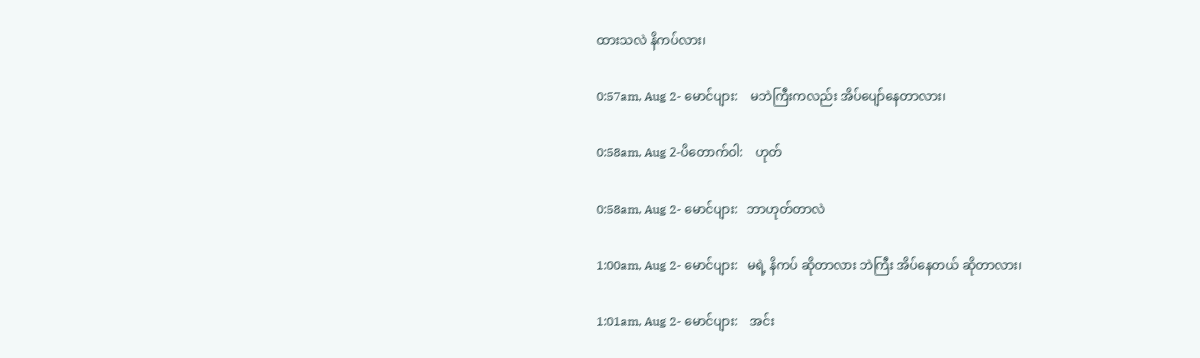ထားသလဲ နိကပ်လား၊

0:57am, Aug 2- မောင်ပျား:    မဘဲကြီးကလည်း အိပ်ပျော်နေတာလား၊

0:58am, Aug 2-ပိတောက်ဝါ:    ဟုတ်

0:58am, Aug 2- မောင်ပျား:   ဘာဟုတ်တာလဲ

1:00am, Aug 2- မောင်ပျား:   မရဲ့ နိကပ် ဆိုတာလား ဘဲကြီး အိပ်နေတယ် ဆိုတာလား၊

1:01am, Aug 2- မောင်ပျား:    အင်း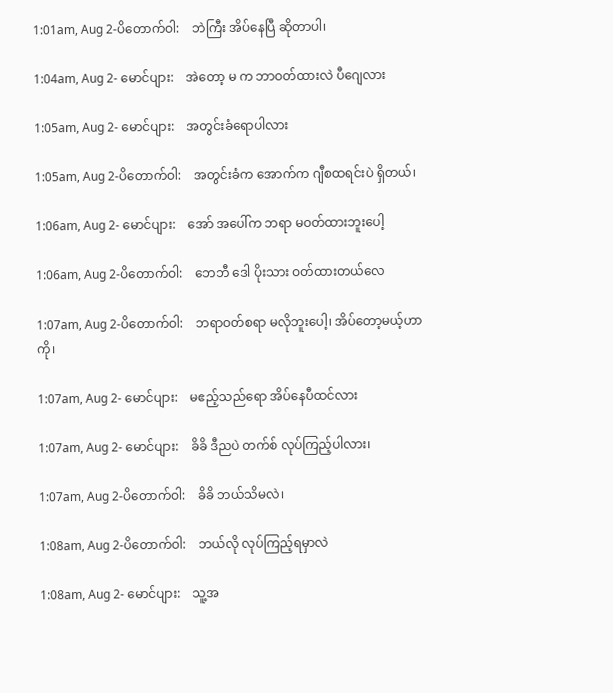1:01am, Aug 2-ပိတောက်ဝါ:    ဘဲကြီး အိပ်နေပြီ ဆိုတာပါ၊

1:04am, Aug 2- မောင်ပျား:    အဲတော့ မ က ဘာဝတ်ထားလဲ ပီဂျေလား

1:05am, Aug 2- မောင်ပျား:    အတွင်းခံရောပါလား

1:05am, Aug 2-ပိတောက်ဝါ:    အတွင်းခံက အောက်က ဂျီစထရင်းပဲ ရှိတယ်၊

1:06am, Aug 2- မောင်ပျား:    အော် အပေါ်က ဘရာ မဝတ်ထားဘူးပေါ့

1:06am, Aug 2-ပိတောက်ဝါ:    ဘေဘီ ဒေါ ပိုးသား ဝတ်ထားတယ်လေ

1:07am, Aug 2-ပိတောက်ဝါ:    ဘရာဝတ်စရာ မလိုဘူးပေါ့၊ အိပ်တော့မယ့်ဟာကို၊

1:07am, Aug 2- မောင်ပျား:    မဧည့်သည်ရော အိပ်နေပီထင်လား

1:07am, Aug 2- မောင်ပျား:    ခိခိ ဒီညပဲ တက်စ် လုပ်ကြည့်ပါလား၊

1:07am, Aug 2-ပိတောက်ဝါ:    ခိခိ ဘယ်သိမလဲ၊

1:08am, Aug 2-ပိတောက်ဝါ:    ဘယ်လို လုပ်ကြည့်ရမှာလဲ

1:08am, Aug 2- မောင်ပျား:    သူ့အ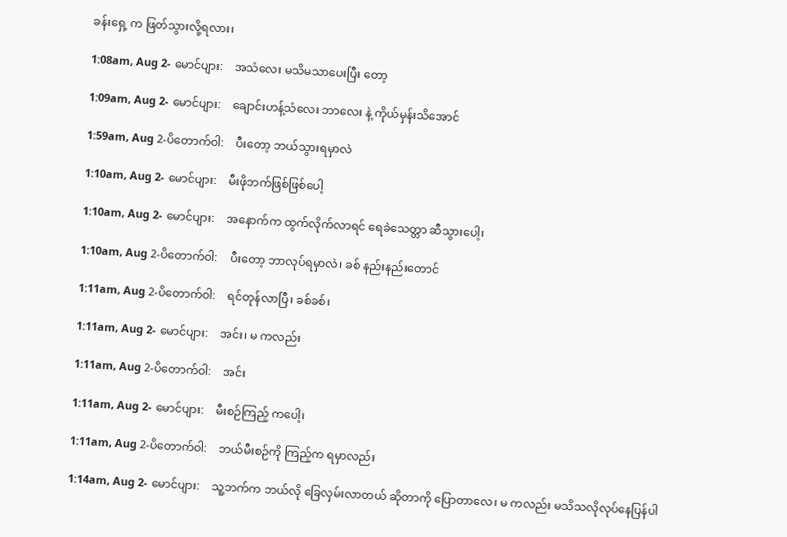ခန်းရှေ့ က ဖြတ်သွားလို့ရလား၊

1:08am, Aug 2- မောင်ပျား:    အသံလေး မသိမသာပေးပြီး တော့

1:09am, Aug 2- မောင်ပျား:    ချောင်းဟန့်သံလေး ဘာလေး နဲ့ ကိုယ်မှန်းသိအောင်

1:59am, Aug 2-ပိတောက်ဝါ:    ပီးတော့ ဘယ်သွားရမှာလဲ

1:10am, Aug 2- မောင်ပျား:    မီးဖိုဘက်ဖြစ်ဖြစ်ပေါ့

1:10am, Aug 2- မောင်ပျား:    အနောက်က ထွက်လိုက်လာရင် ရေခဲသေတ္တာ ဆီသွားပေါ့၊

1:10am, Aug 2-ပိတောက်ဝါ:    ပီးတော့ ဘာလုပ်ရမှာလဲ၊ ခစ် နည်းနည်းတောင်

1:11am, Aug 2-ပိတောက်ဝါ:    ရင်တုန်လာပြီ၊ ခစ်ခစ်၊

1:11am, Aug 2- မောင်ပျား:    အင်း၊ မ ကလည်း

1:11am, Aug 2-ပိတောက်ဝါ:    အင်း

1:11am, Aug 2- မောင်ပျား:    မီးစဉ်ကြည့် ကပေါ့၊

1:11am, Aug 2-ပိတောက်ဝါ:    ဘယ်မီးစဉ်ကို ကြည့်က ရမှာလည်း

1:14am, Aug 2- မောင်ပျား:    သူ့ဘက်က ဘယ်လို ခြေလှမ်းလာတယ် ဆိုတာကို ပြောတာလေ၊ မ ကလည်း မသိသလိုလုပ်နေပြန်ပါ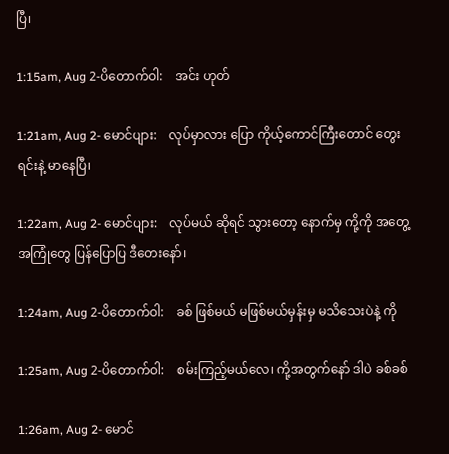ပြီ၊

1:15am, Aug 2-ပိတောက်ဝါ:    အင်း ဟုတ်

1:21am, Aug 2- မောင်ပျား:    လုပ်မှာလား ပြော ကိုယ့်ကောင်ကြီးတောင် တွေးရင်းနဲ့ မာနေပြီ၊

1:22am, Aug 2- မောင်ပျား:    လုပ်မယ် ဆိုရင် သွားတော့ နောက်မှ ကို့ကို အတွေ့ အကြုံတွေ ပြန်ပြောပြ ဒီတေးနော်၊

1:24am, Aug 2-ပိတောက်ဝါ:    ခစ် ဖြစ်မယ် မဖြစ်မယ်မှန်းမှ မသိသေးပဲနဲ့ ကို

1:25am, Aug 2-ပိတောက်ဝါ:    စမ်းကြည့်မယ်လေ၊ ကို့အတွက်နော် ဒါပဲ ခစ်ခစ်

1:26am, Aug 2- မောင်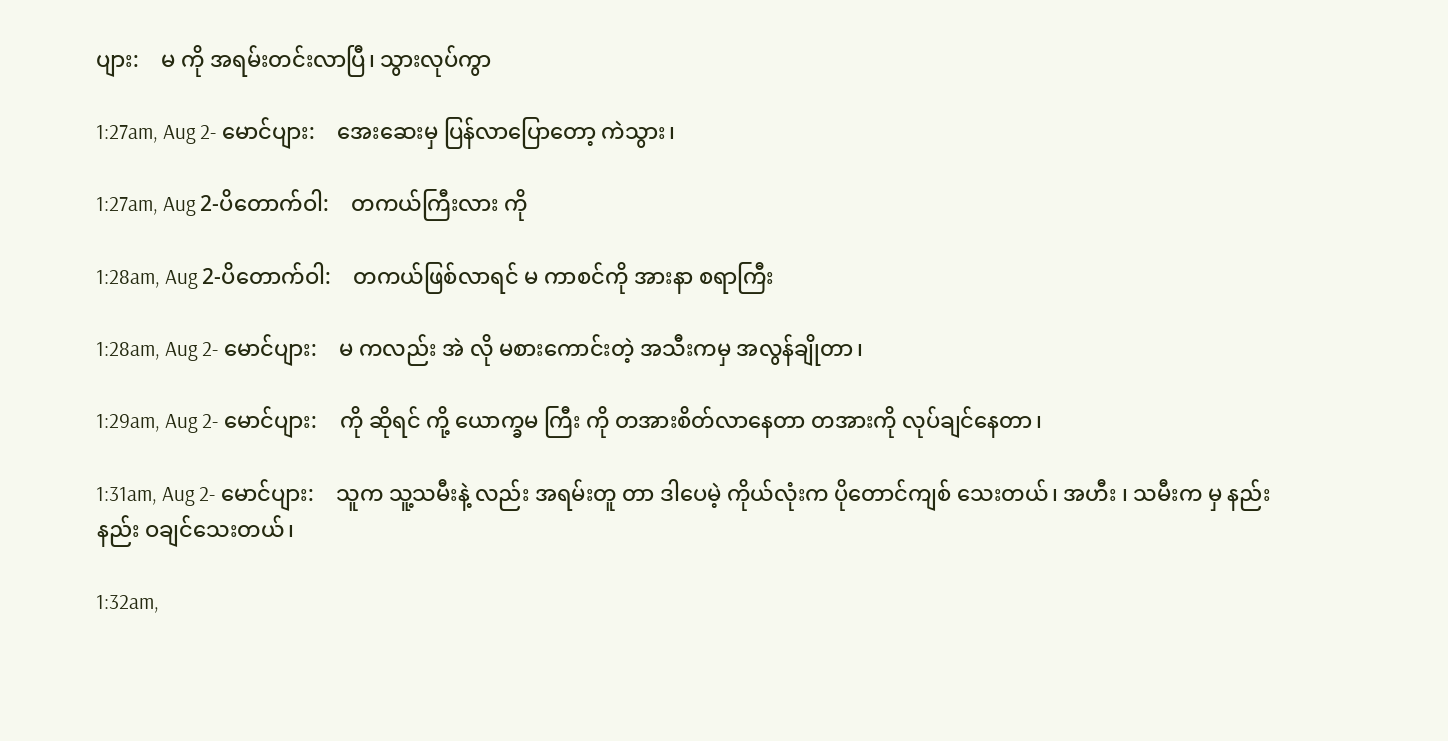ပျား:    မ ကို အရမ်းတင်းလာပြီ၊ သွားလုပ်ကွာ

1:27am, Aug 2- မောင်ပျား:    အေးဆေးမှ ပြန်လာပြောတော့ ကဲသွား၊

1:27am, Aug 2-ပိတောက်ဝါ:    တကယ်ကြီးလား ကို

1:28am, Aug 2-ပိတောက်ဝါ:    တကယ်ဖြစ်လာရင် မ ကာစင်ကို အားနာ စရာကြီး

1:28am, Aug 2- မောင်ပျား:    မ ကလည်း အဲ လို မစားကောင်းတဲ့ အသီးကမှ အလွန်ချိုတာ၊

1:29am, Aug 2- မောင်ပျား:    ကို ဆိုရင် ကို့ ယောက္ခမ ကြီး ကို တအားစိတ်လာနေတာ တအားကို လုပ်ချင်နေတာ၊

1:31am, Aug 2- မောင်ပျား:    သူက သူ့သမီးနဲ့ လည်း အရမ်းတူ တာ ဒါပေမဲ့ ကိုယ်လုံးက ပိုတောင်ကျစ် သေးတယ်၊ အဟီး ၊ သမီးက မှ နည်းနည်း ဝချင်သေးတယ်၊

1:32am,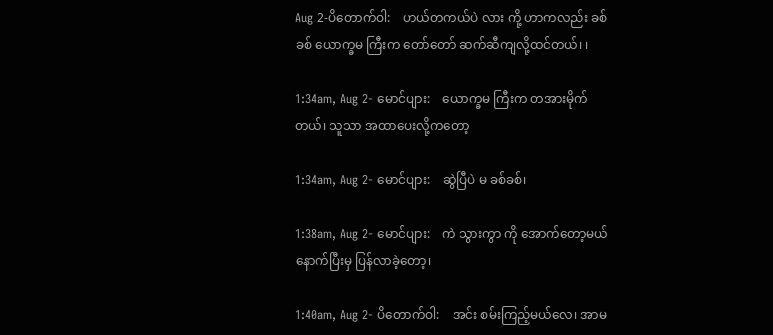Aug 2-ပိတောက်ဝါ:    ဟယ်တကယ်ပဲ လား ကို့ ဟာကလည်း ခစ်ခစ် ယောက္ခမ ကြီးက တော်တော် ဆက်ဆီကျလို့ထင်တယ်၊ ၊

1:34am, Aug 2- မောင်ပျား:    ယောက္ခမ ကြီးက တအားမိုက်တယ်၊ သူသာ အထာပေးလို့ကတော့

1:34am, Aug 2- မောင်ပျား:    ဆွဲပြီပဲ မ ခစ်ခစ်၊

1:38am, Aug 2- မောင်ပျား:    ကဲ သွားကွာ ကို အောက်တော့မယ် နောက်ပြီးမှ ပြန်လာခဲ့တော့၊

1:40am, Aug 2- ပိတောက်ဝါ:    အင်း စမ်းကြည့်မယ်လေ၊ အာမ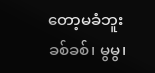တော့မခံဘူး ခစ်ခစ်၊ မွမွ၊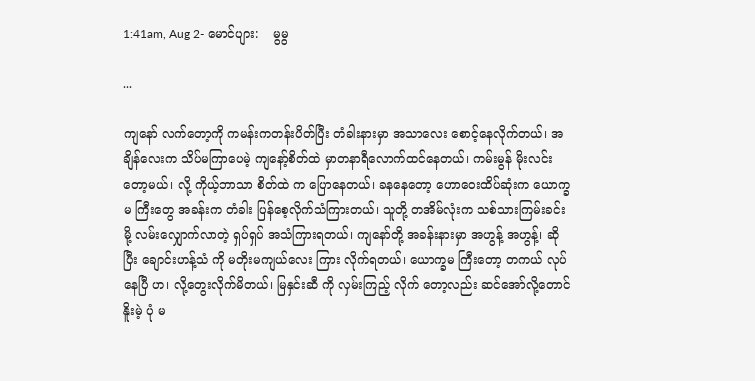1:41am, Aug 2- မောင်ပျား:    မွမွ

...

ကျနော် လက်တော့ကို ကမန်းကတန်းပိတ်ပြီး တံခါးနားမှာ အသာလေး စောင့်နေလိုက်တယ်၊ အချိန်လေးက သိပ်မကြာပေမဲ့ ကျနော့်စိတ်ထဲ မှာတနာရီလောက်ထင်နေတယ်၊ ကမ်းမွန် မိုးလင်းတော့မယ်၊ လို့ ကိုယ့်ဘာသာ စိတ်ထဲ က ပြောနေတယ်၊ ခနနေတော့ ဟောဝေးထိပ်ဆုံးက ယောက္ခမ ကြီးတွေ အခန်းက တံခါး ပြန်စေ့လိုက်သံကြားတယ်၊ သူတို့ တအိမ်လုံးက သစ်သားကြမ်းခင်း မို့ လမ်းလျှောက်လာတဲ့ ရှပ်ရှပ် အသံကြားရတယ်၊ ကျနော်တို့ အခန်းနားမှာ အဟွန့် အဟွန့်၊ ဆိုပြီး ချောင်းဟန့်သံ ကို မတိုးမကျယ်လေး ကြား လိုက်ရတယ်၊ ယောက္ခမ ကြီးတော့ တကယ် လုပ်နေပြီ ဟ၊ လို့တွေးလိုက်မိတယ်၊ မြနှင်းဆီ ကို လှမ်းကြည့် လိုက် တော့လည်း ဆင်အော်လို့တောင် နိူးမဲ့ ပုံ မ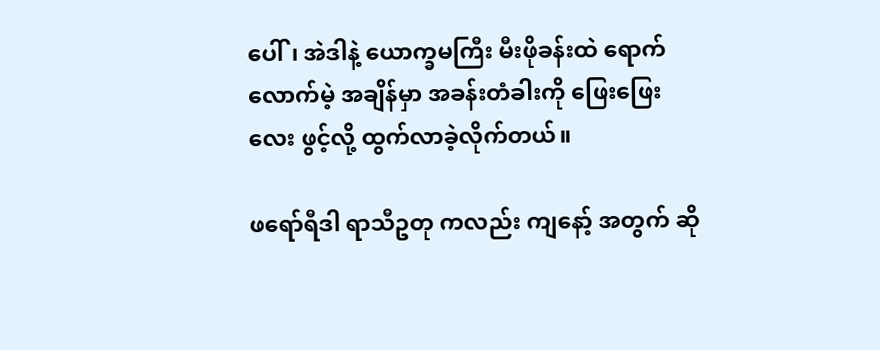ပေါ်၊ အဲဒါနဲ့ ယောက္ခမကြီး မီးဖိုခန်းထဲ ရောက် လောက်မဲ့ အချိန်မှာ အခန်းတံခါးကို ဖြေးဖြေး လေး ဖွင့်လို့ ထွက်လာခဲ့လိုက်တယ်။

ဖရော်ရီဒါ ရာသီဥတု ကလည်း ကျနော့် အတွက် ဆို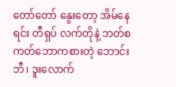တော်တော် နွေးတော့ အိမ်နေရင်း တီရှပ် လက်တိုနဲ့ ဘတ်စကတ်ဘောကစားတဲ့ ဘောင်းဘီ၊ ဒူးလောက်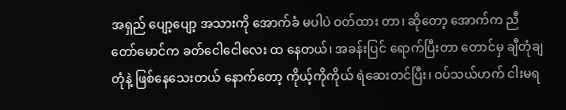အရှည် ပျော့ပျော့ အသားကို အောက်ခံ မပါပဲ ဝတ်ထား တာ၊ ဆိုတော့ အောက်က ညီတော်မောင်က ခတ်ငေါငေါလေး ထ နေတယ်၊ အခန်းပြင် ရောက်ပြီးတာ တောင်မှ ချီတုံချတုံနဲ့ ဖြစ်နေသေးတယ် နောက်တော့ ကိုယ့်ကိုကိုယ် ရဲဆေးတင်ပြီး၊ ဝပ်သယ်ဟက် ငါးမရ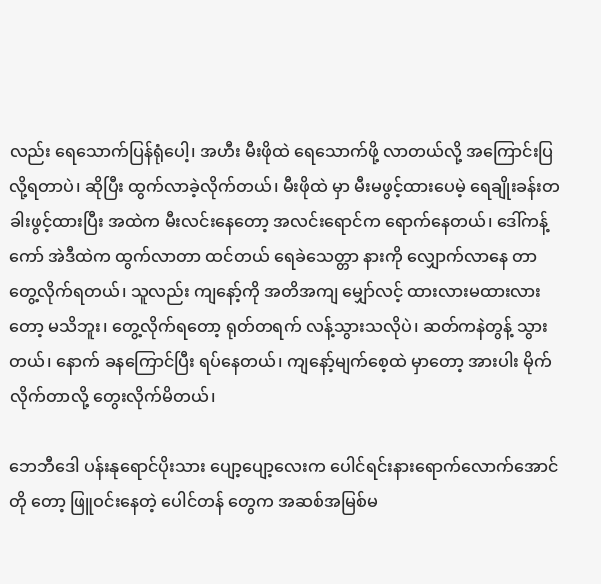လည်း ရေသောက်ပြန်ရုံပေါ့၊ အဟီး မီးဖိုထဲ ရေသောက်ဖို့ လာတယ်လို့ အကြောင်းပြလို့ရတာပဲ၊ ဆိုပြီး ထွက်လာခဲ့လိုက်တယ်၊ မီးဖိုထဲ မှာ မီးမဖွင့်ထားပေမဲ့ ရေချိုးခန်းတခါးဖွင့်ထားပြီး အထဲက မီးလင်းနေတော့ အလင်းရောင်က ရောက်နေတယ်၊ ဒေါ်ကန့်ကော် အဲဒီထဲက ထွက်လာတာ ထင်တယ် ရေခဲသေတ္တာ နားကို လျှောက်လာနေ တာ တွေ့လိုက်ရတယ်၊ သူလည်း ကျနော့်ကို အတိအကျ မျှော်လင့် ထားလားမထားလား တော့ မသိဘူး၊ တွေ့လိုက်ရတော့ ရုတ်တရက် လန့်သွားသလိုပဲ၊ ဆတ်ကနဲတွန့် သွားတယ်၊ နောက် ခနကြောင်ပြီး ရပ်နေတယ်၊ ကျနော့်မျက်စေ့ထဲ မှာတော့ အားပါး မိုက်လိုက်တာလို့ တွေးလိုက်မိတယ်၊

ဘေဘီဒေါ ပန်းနုရောင်ပိုးသား ပျော့ပျော့လေးက ပေါင်ရင်းနားရောက်လောက်အောင်တို တော့ ဖြူဝင်းနေတဲ့ ပေါင်တန် တွေက အဆစ်အမြစ်မ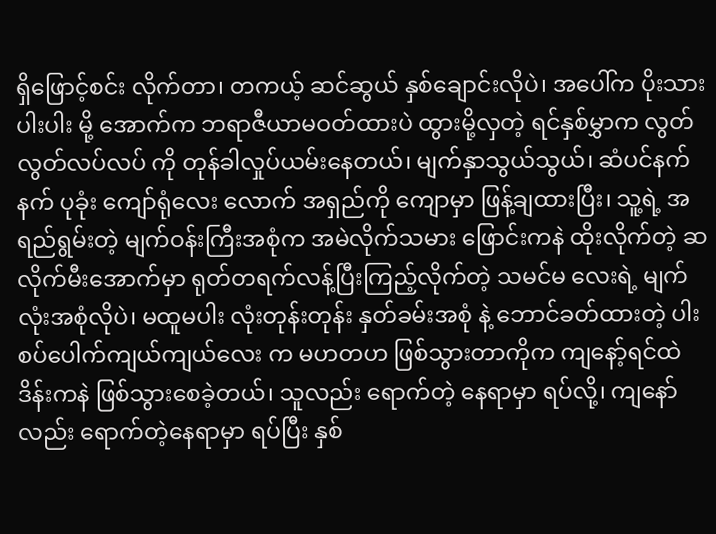ရှိဖြောင့်စင်း လိုက်တာ၊ တကယ့် ဆင်ဆွယ် နှစ်ချောင်းလိုပဲ၊ အပေါ်က ပိုးသားပါးပါး မို့ အောက်က ဘရာဇီယာမဝတ်ထားပဲ ထွားမို့လှတဲ့ ရင်နှစ်မွှာက လွတ်လွတ်လပ်လပ် ကို တုန်ခါလှုပ်ယမ်းနေတယ်၊ မျက်နှာသွယ်သွယ်၊ ဆံပင်နက်နက် ပုခုံး ကျော်ရုံလေး လောက် အရှည်ကို ကျောမှာ ဖြန့်ချထားပြီး၊ သူ့ရဲ့ အရည်ရွမ်းတဲ့ မျက်ဝန်းကြီးအစုံက အမဲလိုက်သမား ဖြောင်းကနဲ ထိုးလိုက်တဲ့ ဆလိုက်မီးအောက်မှာ ရုတ်တရက်လန့်ပြီးကြည့်လိုက်တဲ့ သမင်မ လေးရဲ့ မျက်လုံးအစုံလိုပဲ၊ မထူမပါး လုံးတုန်းတုန်း နှတ်ခမ်းအစုံ နဲ့ ဘောင်ခတ်ထားတဲ့ ပါးစပ်ပေါက်ကျယ်ကျယ်လေး က မဟတဟ ဖြစ်သွားတာကိုက ကျနော့်ရင်ထဲ ဒိန်းကနဲ ဖြစ်သွားစေခဲ့တယ်၊ သူလည်း ရောက်တဲ့ နေရာမှာ ရပ်လို့၊ ကျနော်လည်း ရောက်တဲ့နေရာမှာ ရပ်ပြီး နှစ်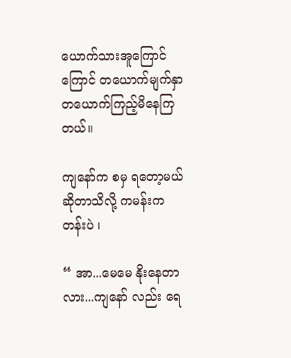ယောက်သားအူကြောင်ကြောင် တယောက်မျက်နှာ တယောက်ကြည့်မိနေကြတယ်။

ကျနော်က စမှ ရတော့မယ် ဆိုတာသိလို့ ကမန်းကတန်းပဲ ၊

“ အာ...မေမေ နိုးနေတာလား...ကျနော် လည်း ရေ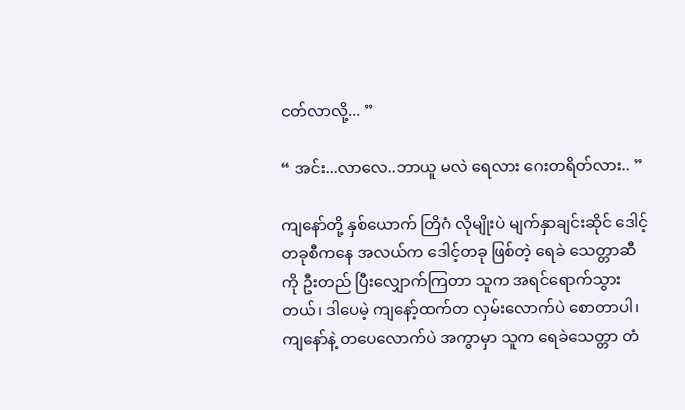ငတ်လာလို့... ”

“ အင်း...လာလေ..ဘာယူ မလဲ ရေလား ဂေးတရိတ်လား.. ”

ကျနော်တို့ နှစ်ယောက် တြိဂံ လိုမျိုးပဲ မျက်နှာချင်းဆိုင် ဒေါင့် တခုစီကနေ အလယ်က ဒေါင့်တခု ဖြစ်တဲ့ ရေခဲ သေတ္တာဆီကို ဦးတည် ပြီးလျှောက်ကြတာ သူက အရင်ရောက်သွားတယ်၊ ဒါပေမဲ့ ကျနော့်ထက်တ လှမ်းလောက်ပဲ စောတာပါ၊ ကျနော်နဲ့ တပေလောက်ပဲ အကွာမှာ သူက ရေခဲသေတ္တာ တံ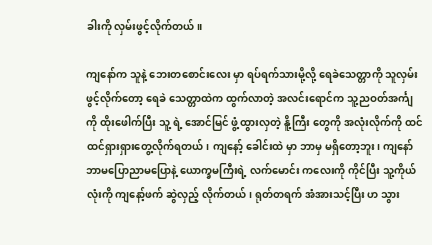ခါးကို လှမ်းဖွင့်လိုက်တယ်။

ကျနော်က သူနဲ့ ဘေးတစောင်းလေး မှာ ရပ်ရက်သားမို့လို့ ရေခဲသေတ္တာကို သူလှမ်းဖွင့်လိုက်တော့ ရေခဲ သေတ္တာထဲက ထွက်လာတဲ့ အလင်းရောင်က သူ့ညဝတ်အင်္ကျ ကို ထိုးဖေါက်ပြီး သူ့ ရဲ့ အောင်မြင် ဖွံ့ထွားလှတဲ့ နိူ့ကြီး တွေကို အလုံးလိုက်ကို ထင်ထင်ရှားရှားတွေ့လိုက်ရတယ်၊ ကျနော့် ခေါင်းထဲ မှာ ဘာမှ မရှိတော့ဘူး၊ ကျနော် ဘာမပြောညာမပြောနဲ့ ယောက္ခမကြီးရဲ့ လက်မောင်း ကလေးကို ကိုင်ပြီး သူ့ကိုယ်လုံးကို ကျနော့်ဖက် ဆွဲလှည့် လိုက်တယ်၊ ရုတ်တရက် အံအားသင့်ပြီး ဟ သွား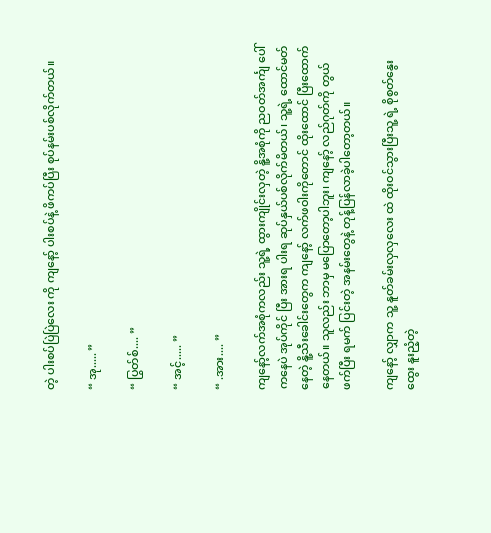တဲ့ ပါးစပ်ပြဲပြဲလေး ကို ကျနော့် ပါးစပ်နဲ့ ဖိကပ်ပြီး စုပ်နမ်းပစ်လိုက်တယ်။

“ အု..... ”

“ ပြွတ်စ်.... ”

“ အင့်..... ”

“ .အား.... ”

ကျနော့်လက်အစုံကလည်း သူ့ရဲ့ ထွားကျိုင်းလှတဲ့ နိူ့အစုံကို ညဝတ်အင်္ကျ ပေါ်ကနေပဲ အုပ်ကိုင် ပြီး အားရ ပါးရ ဆုပ်နှယ်ပစ်လိုက်မိတယ်၊ သူ့ရဲ့ ထောင်မတ်နေတဲ့ နိူ့သီးခေါင်းတွေက ကျနော့် လက်ဖဝါးကိုတောင် ထိုးထောင် ပြီးထောက်နေတယ်။ သူလည်း ဘာမှ မပြောတော့ပါဘူး၊ ကျနော့် လည်ဂုတ်ကို တွယ်ဖက်ပြီး ရမက် ပြင်းတဲ့ အနမ်းတွေနဲ့ တုန့်ပြန်လာခဲ့ပါတော့တယ်။

ကျနော့် လျှာက သူ့ နူတ်ခမ်းလှလှလေး ထဲ ထိုးဝင်သွားပြီးသူ့ ရဲ့ စိုစွတ်နွေးထွေး နူးညံ့တဲ့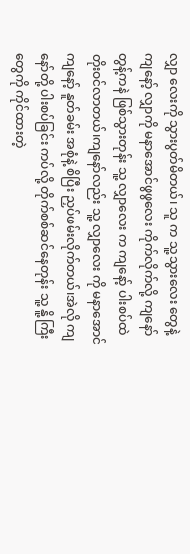လျှာ လေးကို သွားပွတ်မိတယ်၊ သူ က သူ့သွားလေး တွေနဲ့ ကျနော့် လျှာကို မနာအောင်ဖွဖွလေး ကိုက်လိုက်လို့ ကျနော် တွန့်ကနဲ ဖြစ်သွားတုန်း သူ့ လျှာလေး က ကျနော့် ပါးစပ်ထဲ တိုးဝင်လာတယ်၊ကျနော်လည်း သူ့ လျှာလေး ကို မနာအောင် ကျနော့် နူတ်ခမ်း အစုံနဲ့ စိပြီး ညှပ်ဖမ်းလိုက်တယ်၊အဲလို ကျနော်တို့ ပါးစပ်ခြင်း ကပ်လို့ တိုက်စစ်ဆင်နေတုန်း သူ့ နိူ့ကြီးတွေကို ကိုင်ထားတဲ့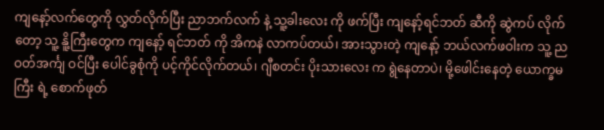ကျနော့်လက်တွေကို လွှတ်လိုက်ပြီး ညာဘက်လက် နဲ့ သူ့ခါးလေး ကို ဖက်ပြီး ကျနော့်ရင်ဘတ် ဆီကို ဆွဲကပ် လိုက်တော့ သူ့ နိူ့ကြီးတွေက ကျနော့် ရင်ဘတ် ကို အိကနဲ လာကပ်တယ်၊ အားသွားတဲ့ ကျနော့် ဘယ်လက်ဖဝါးက သူ့ ညဝတ်အင်္ကျ ဝင်ပြီး ပေါင်ခွစုံကို ပင့်ကိုင်လိုက်တယ်၊ ဂျီစတင်း ပိုးသားလေး က ရွဲနေတာပဲ၊ မို့ဖေါင်းနေတဲ့ ယောက္ခမကြီး ရဲ့ စောက်ဖုတ်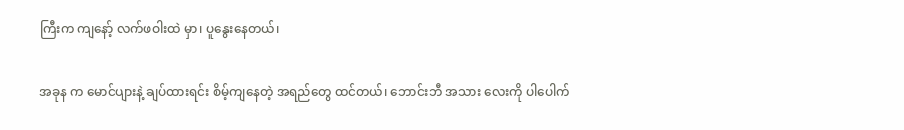ကြီးက ကျနော့် လက်ဖဝါးထဲ မှာ၊ ပူနွေးနေတယ်၊

အခုန က မောင်ပျားနဲ့ ချပ်ထားရင်း စိမ့်ကျနေတဲ့ အရည်တွေ ထင်တယ်၊ ဘောင်းဘီ အသား လေးကို ပါပေါက်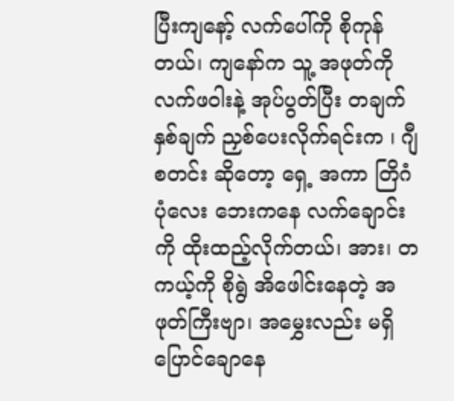ပြီးကျနော့် လက်ပေါ်ကို စိုကုန် တယ်၊ ကျနော်က သူ့ အဖုတ်ကို လက်ဖဝါးနဲ့ အုပ်ပွတ်ပြီး တချက်နှစ်ချက် ညှစ်ပေးလိုက်ရင်းက ၊ ဂျီစတင်း ဆိုတော့ ရှေ့ အကာ တြိဂံပုံလေး ဘေးကနေ လက်ချောင်းကို ထိုးထည့်လိုက်တယ်၊ အား၊ တကယ့်ကို စိုရွဲ အိဖေါင်းနေတဲ့ အဖုတ်ကြီးဗျာ၊ အမွှေးလည်း မရှိ ပြောင်ချောနေ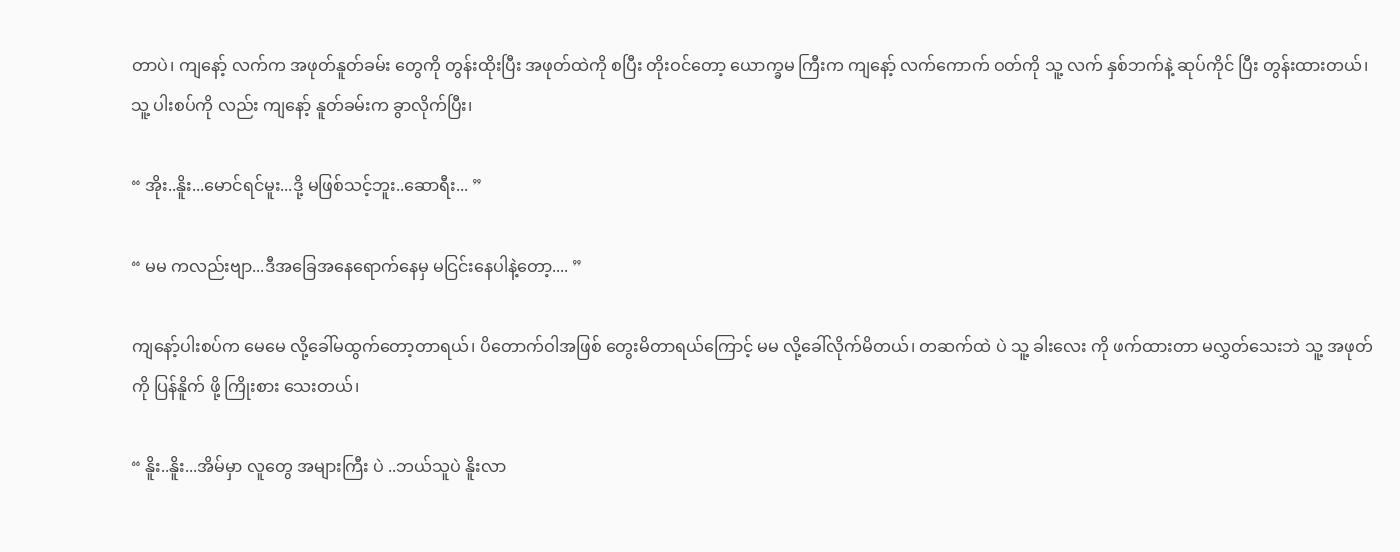တာပဲ၊ ကျနော့် လက်က အဖုတ်နူတ်ခမ်း တွေကို တွန်းထိုးပြီး အဖုတ်ထဲကို စပြီး တိုးဝင်တော့ ယောက္ခမ ကြီးက ကျနော့် လက်ကောက် ဝတ်ကို သူ့ လက် နှစ်ဘက်နဲ့ ဆုပ်ကိုင် ပြီး တွန်းထားတယ်၊ သူ့ ပါးစပ်ကို လည်း ကျနော့် နူတ်ခမ်းက ခွာလိုက်ပြီး၊

“ အိုး..နိူး...မောင်ရင်မူး...ဒို့ မဖြစ်သင့်ဘူး..ဆောရီး... ”

“ မမ ကလည်းဗျာ...ဒီအခြေအနေရောက်နေမှ မငြင်းနေပါနဲ့တော့.... ”

ကျနော့်ပါးစပ်က မေမေ လို့ခေါ်မထွက်တော့တာရယ်၊ ပိတောက်ဝါအဖြစ် တွေးမိတာရယ်ကြောင့် မမ လို့ခေါ်လိုက်မိတယ်၊ တဆက်ထဲ ပဲ သူ့ ခါးလေး ကို ဖက်ထားတာ မလွှတ်သေးဘဲ သူ့ အဖုတ် ကို ပြန်နိူက် ဖို့ ကြိုးစား သေးတယ်၊

“ နိူး..နိူး...အိမ်မှာ လူတွေ အများကြီး ပဲ ..ဘယ်သူပဲ နိူးလာ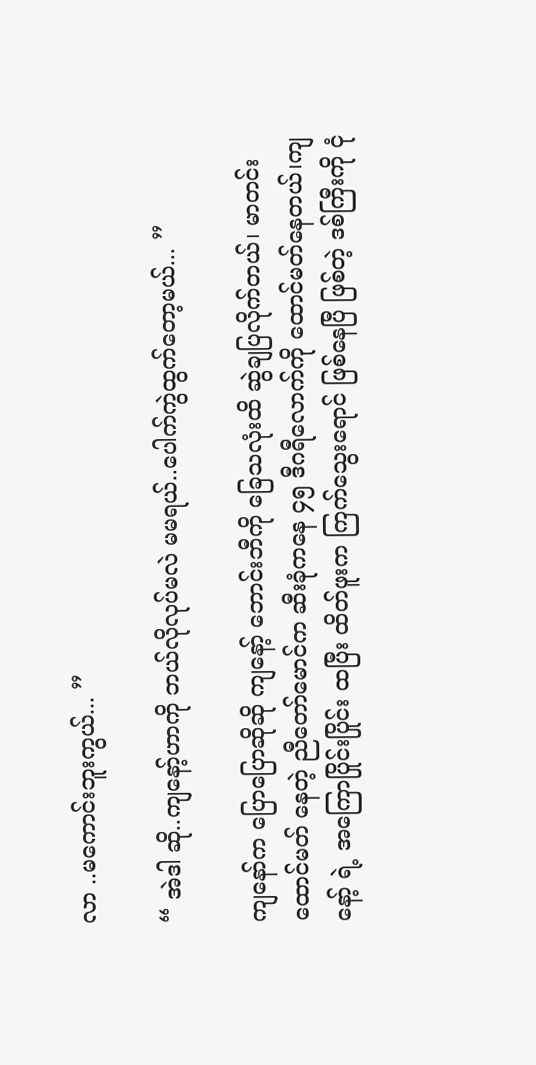လာ ..မကောင်းဘူးကွယ်... ”

“ အဲဒါ ဆို..ကျနော့်ဟာကို ဘယ်လိုလုပ်မလဲ မမရယ်..ပေါက်ကွဲထွက်တော့မယ်... ”

ကျနော်က ပြောပြောဆိုဆို ကျနော့် ဘောင်းဘီကို ခြေသလုံးထိ ဆွဲချပြလိုက်တယ်၊ မာတင်းထောင်မတ် နေတဲ့ ညီတော်မောင်က ဆီးခုံကနေ ၄၅ ဒီဂရီလောက်ကို ထောင်မတ်နေတယ်၊ကျနော့် ရဲ့ အကြောပြိုင်းပြိုင်း ထပြီး ထိတ်ဖူးက ကြက်သွေးရောင် ဖြစ်နေပြီ ဖြစ်တဲ့ ဒစ်ကြီးကို ငုံ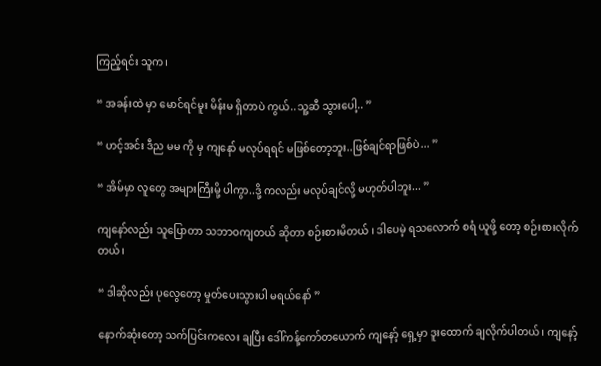ကြည့်ရင်း သူက၊

“ အခန်းထဲ မှာ မောင်ရင်မူး မိန်းမ ရှိတာပဲ ကွယ်..သူ့ဆီ သွားပေါ့.. ”

“ ဟင့်အင်း ဒီည မမ ကို မှ ကျနော် မလုပ်ရရင် မဖြစ်တော့ဘူး..ဖြစ်ချင်ရာဖြစ်ပဲ... ”

“ အိမ်မှာ လူတွေ အများကြီးမို့ ပါကွာ..ဒို့ ကလည်း မလုပ်ချင်လို့ မဟုတ်ပါဘူး... ”

ကျနော်လည်း သူပြောတာ သဘာဝကျတယ် ဆိုတာ စဉ်းစားမိတယ် ၊ ဒါပေမဲ့ ရသလောက် စရံ ယူဖို့ တော့ စဉ်းစားလိုက်တယ်၊

“ ဒါဆိုလည်း ပုလွေတော့ မှုတ်ပေးသွားပါ မရယ်နော် ”

နောက်ဆုံးတော့ သက်ပြင်းကလေး ချပြီး ဒေါ်ကန့်ကော်တယောက် ကျနော့် ရှေ့မှာ ဒူးထောက် ချလိုက်ပါတယ်၊ ကျနော့်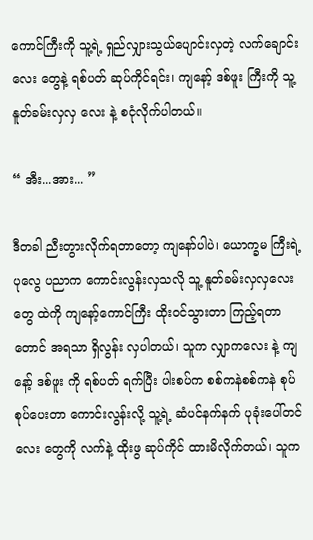ကောင်ကြီးကို သူ့ရဲ့ ရှည်လျှားသွယ်ပျောင်းလှတဲ့ လက်ချောင်းလေး တွေနဲ့ ရစ်ပတ် ဆုပ်ကိုင်ရင်း၊ ကျနော့် ဒစ်ဖူး ကြီးကို သူ့ နူတ်ခမ်းလှလှ လေး နဲ့ စငုံလိုက်ပါတယ်။

“ အီး...အား... ”

ဒီတခါ ညီးတွားလိုက်ရတာတော့ ကျနော်ပါပဲ၊ ယောက္ခမ ကြီးရဲ့ ပုလွေ ပညာက ကောင်းလွန်းလှသလို သူ့ နူတ်ခမ်းလှလှလေး တွေ ထဲကို ကျနော့်ကောင်ကြီး ထိုးဝင်သွားတာ ကြည့်ရတာတောင် အရသာ ရှိလွန်း လှပါတယ်၊ သူက လျှာကလေး နဲ့ ကျနော့် ဒစ်ဖူး ကို ရစ်ပတ် ရက်ပြီး ပါးစပ်က စစ်ကနဲစစ်ကနဲ စုပ်စုပ်ပေးတာ ကောင်းလွန်းလို့ သူ့ရဲ့ ဆံပင်နက်နက် ပုခုံးပေါ်တင်လေး တွေကို လက်နဲ့ ထိုးဖွ ဆုပ်ကိုင် ထားမိလိုက်တယ်၊ သူက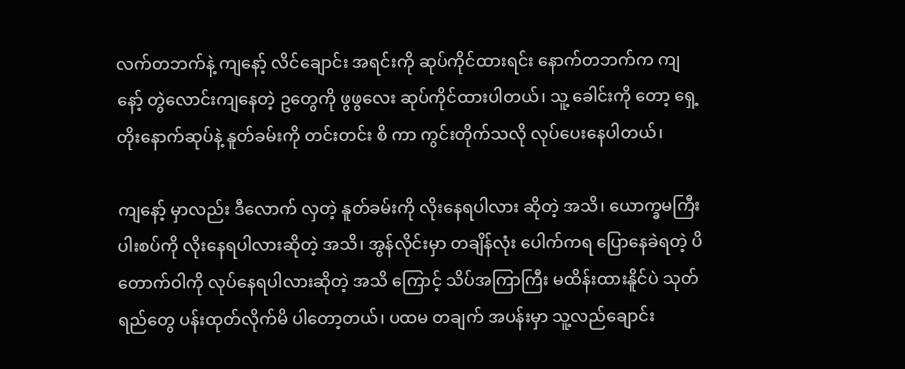လက်တဘက်နဲ့ ကျနော့် လိင်ချောင်း အရင်းကို ဆုပ်ကိုင်ထားရင်း နောက်တဘက်က ကျနော့် တွဲလောင်းကျနေတဲ့ ဥတွေကို ဖွဖွလေး ဆုပ်ကိုင်ထားပါတယ်၊ သူ့ ခေါင်းကို တော့ ရှေ့တိုးနောက်ဆုပ်နဲ့ နူတ်ခမ်းကို တင်းတင်း စိ ကာ ကွင်းတိုက်သလို လုပ်ပေးနေပါတယ်၊

ကျနော့် မှာလည်း ဒီလောက် လှတဲ့ နူတ်ခမ်းကို လိုးနေရပါလား ဆိုတဲ့ အသိ၊ ယောက္ခမကြီးပါးစပ်ကို လိုးနေရပါလားဆိုတဲ့ အသိ၊ အွန်လိုင်းမှာ တချိန်လုံး ပေါက်ကရ ပြောနေခဲရတဲ့ ပိတောက်ဝါကို လုပ်နေရပါလားဆိုတဲ့ အသိ ကြောင့် သိပ်အကြာကြီး မထိန်းထားနိူင်ပဲ သုတ်ရည်တွေ ပန်းထုတ်လိုက်မိ ပါတော့တယ်၊ ပထမ တချက် အပန်းမှာ သူ့လည်ချောင်း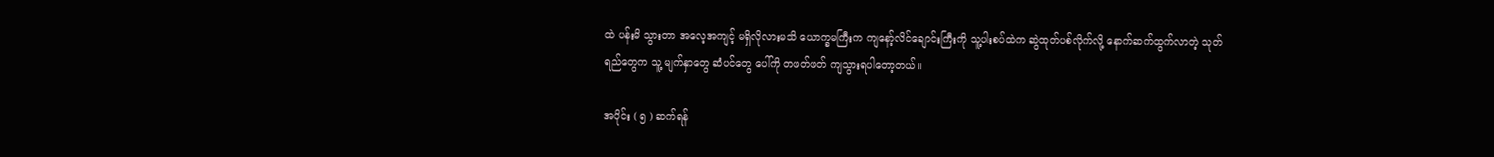ထဲ ပန်းမိ သွားတာ အလေ့အကျင့် မရှိလိုလားမသိ ယောက္ခမကြီးက ကျနော့်လိင်ချောင်းကြီးကို သူ့ပါးစပ်ထဲက ဆွဲထုတ်ပစ်လိုက်လို့ နောက်ဆက်ထွက်လာတဲ့ သုတ်ရည်တွေက သူ့ မျက်နှာတွေ ဆံပင်တွေ ပေါ်ကို တဖတ်ဖတ် ကျသွားရပါတော့တယ်။

အပိုင်း ( ၅ ) ဆက်ရန်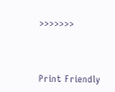>>>>>>>




Print Friendly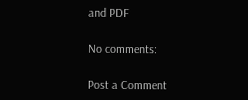and PDF

No comments:

Post a Comment